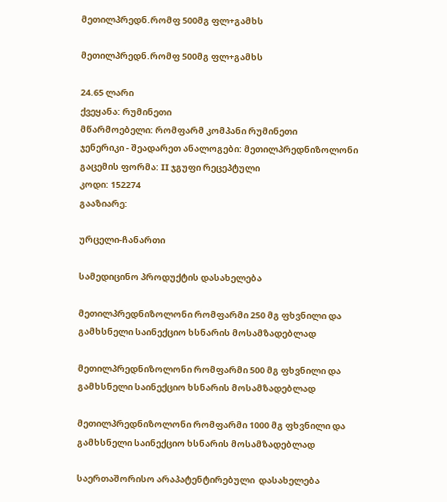მეთილპრედნ.რომფ 500მგ ფლ+გამხს

მეთილპრედნ.რომფ 500მგ ფლ+გამხს

24.65 ლარი
ქვეყანა: რუმინეთი
მწარმოებელი: რომფარმ კომპანი რუმინეთი
ჯენერიკი - შეადარეთ ანალოგები: მეთილპრედნიზოლონი
გაცემის ფორმა: II ჯგუფი რეცეპტული
კოდი: 152274
გააზიარე:

ურცელი-ჩანართი

სამედიცინო პროდუქტის დასახელება

მეთილპრედნიზოლონი რომფარმი 250 მგ ფხვნილი და გამხსნელი საინექციო ხსნარის მოსამზადებლად

მეთილპრედნიზოლონი რომფარმი 500 მგ ფხვნილი და გამხსნელი საინექციო ხსნარის მოსამზადებლად

მეთილპრედნიზოლონი რომფარმი 1000 მგ ფხვნილი და გამხსნელი საინექციო ხსნარის მოსამზადებლად

საერთაშორისო არაპატენტირებული  დასახელება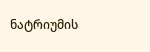ნატრიუმის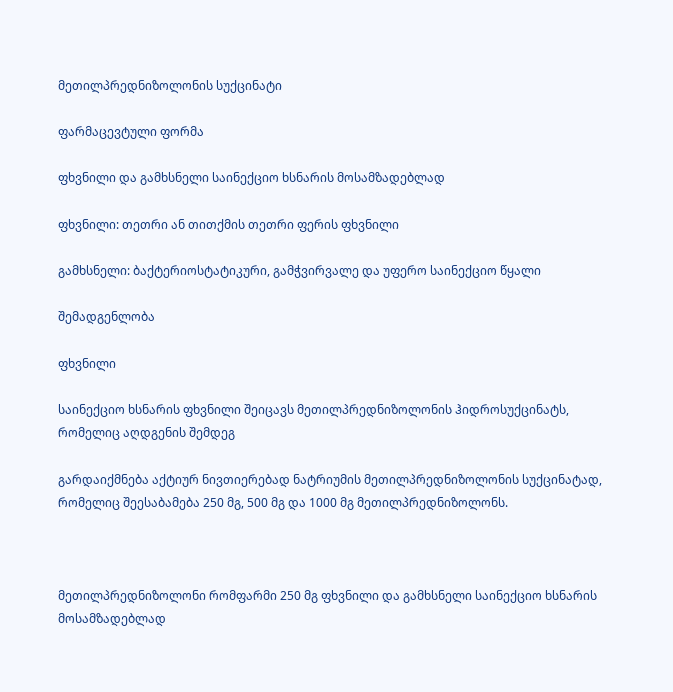მეთილპრედნიზოლონის სუქცინატი

ფარმაცევტული ფორმა

ფხვნილი და გამხსნელი საინექციო ხსნარის მოსამზადებლად

ფხვნილი: თეთრი ან თითქმის თეთრი ფერის ფხვნილი

გამხსნელი: ბაქტერიოსტატიკური, გამჭვირვალე და უფერო საინექციო წყალი

შემადგენლობა

ფხვნილი

საინექციო ხსნარის ფხვნილი შეიცავს მეთილპრედნიზოლონის ჰიდროსუქცინატს, რომელიც აღდგენის შემდეგ

გარდაიქმნება აქტიურ ნივთიერებად ნატრიუმის მეთილპრედნიზოლონის სუქცინატად, რომელიც შეესაბამება 250 მგ, 500 მგ და 1000 მგ მეთილპრედნიზოლონს.



მეთილპრედნიზოლონი რომფარმი 250 მგ ფხვნილი და გამხსნელი საინექციო ხსნარის მოსამზადებლად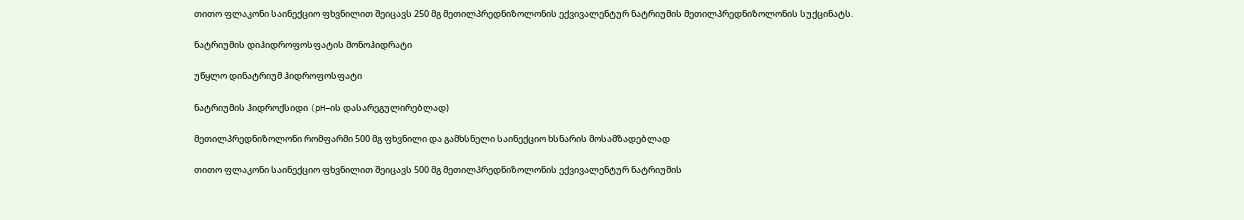თითო ფლაკონი საინექციო ფხვნილით შეიცავს 250 მგ მეთილპრედნიზოლონის ექვივალენტურ ნატრიუმის მეთილპრედნიზოლონის სუქცინატს.

ნატრიუმის დიჰიდროფოსფატის მონოჰიდრატი

უწყლო დინატრიუმ ჰიდროფოსფატი

ნატრიუმის ჰიდროქსიდი (pH–ის დასარეგულირებლად)

მეთილპრედნიზოლონი რომფარმი 500 მგ ფხვნილი და გამხსნელი საინექციო ხსნარის მოსამზადებლად

თითო ფლაკონი საინექციო ფხვნილით შეიცავს 500 მგ მეთილპრედნიზოლონის ექვივალენტურ ნატრიუმის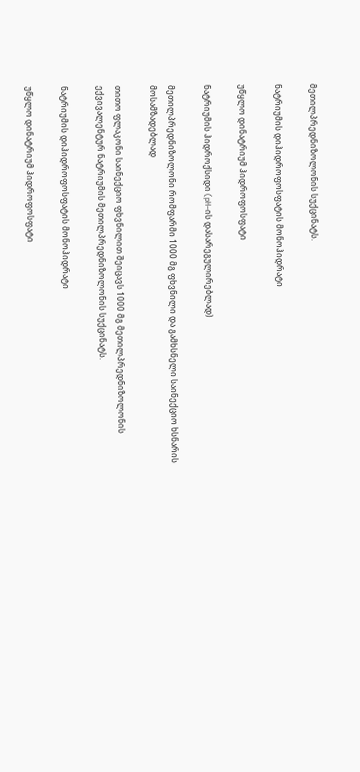მეთილპრედნიზოლონის სუქცინატს.

ნატრიუმის დიჰიდროფოსფატის მონოჰიდრატი

უწყლო დინატრიუმ ჰიდროფოსფატი

ნატრიუმის ჰიდროქსიდი (pH–ის დასარეგულირებლად)

მეთილპრედნიზოლონი რომფარმი 1000 მგ ფხვნილი და გამხსნელი საინექციო ხსნარის მოსამზადებლად

თითო ფლაკონი საინექციო ფხვნილით შეიცავს 1000 მგ მეთილპრედნიზოლონის ექვივალენტურ ნატრიუმის მეთილპრედნიზოლონის სუქცინატს.

ნატრიუმის დიჰიდროფოსფატის მონოჰიდრატი

უწყლო დინატრიუმ ჰიდროფოსფატი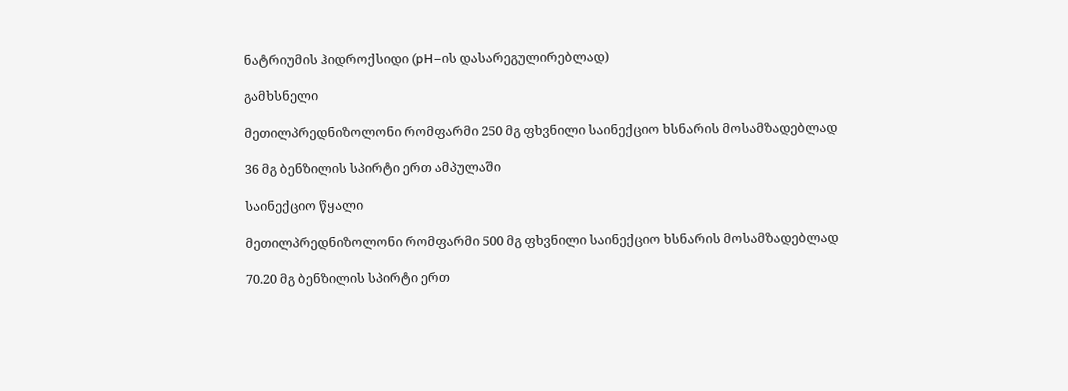ნატრიუმის ჰიდროქსიდი (pH–ის დასარეგულირებლად)

გამხსნელი

მეთილპრედნიზოლონი რომფარმი 250 მგ ფხვნილი საინექციო ხსნარის მოსამზადებლად

36 მგ ბენზილის სპირტი ერთ ამპულაში

საინექციო წყალი

მეთილპრედნიზოლონი რომფარმი 500 მგ ფხვნილი საინექციო ხსნარის მოსამზადებლად

70.20 მგ ბენზილის სპირტი ერთ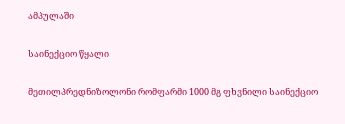ამპულაში

საინექციო წყალი

მეთილპრედნიზოლონი რომფარმი 1000 მგ ფხვნილი საინექციო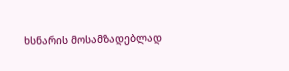ხსნარის მოსამზადებლად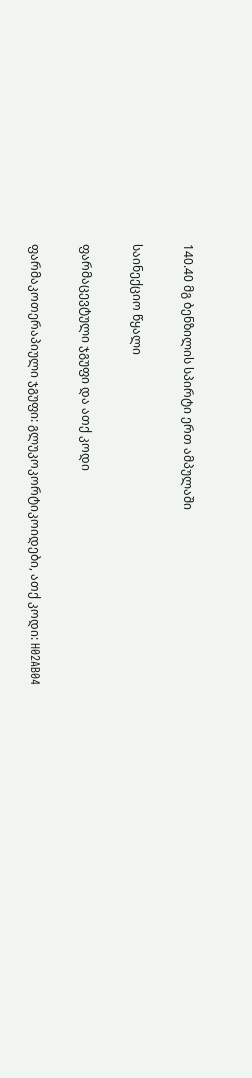140.40 მგ ბენზილის სპირტი ერთ ამპულაში

საინექციო წყალი

ფარმაცევტული ჯგუფი და ათქ კოდი

ფარმაკოთერაპიული ჯგუფი: გლუკოკორტიკოიდები, ათქ კოდი: H02AB04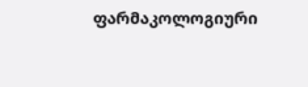ფარმაკოლოგიური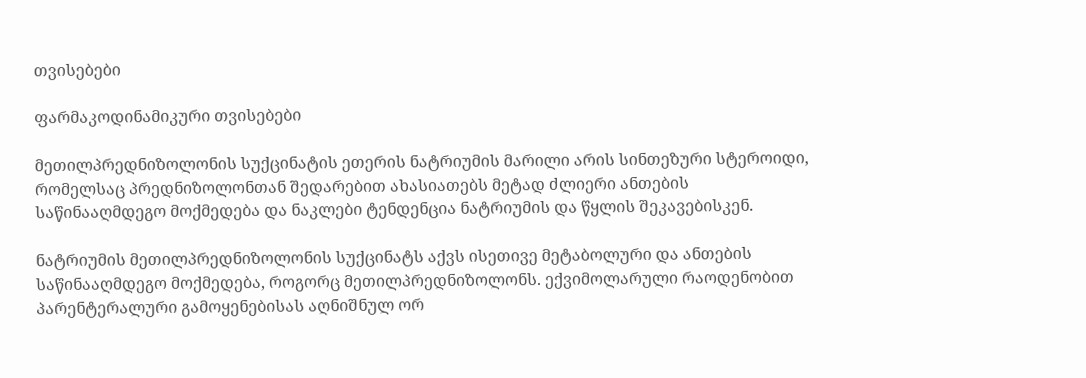თვისებები

ფარმაკოდინამიკური თვისებები

მეთილპრედნიზოლონის სუქცინატის ეთერის ნატრიუმის მარილი არის სინთეზური სტეროიდი, რომელსაც პრედნიზოლონთან შედარებით ახასიათებს მეტად ძლიერი ანთების საწინააღმდეგო მოქმედება და ნაკლები ტენდენცია ნატრიუმის და წყლის შეკავებისკენ.

ნატრიუმის მეთილპრედნიზოლონის სუქცინატს აქვს ისეთივე მეტაბოლური და ანთების საწინააღმდეგო მოქმედება, როგორც მეთილპრედნიზოლონს. ექვიმოლარული რაოდენობით პარენტერალური გამოყენებისას აღნიშნულ ორ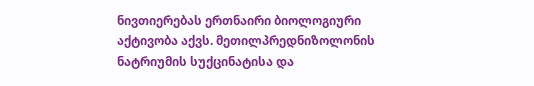ნივთიერებას ერთნაირი ბიოლოგიური აქტივობა აქვს. მეთილპრედნიზოლონის ნატრიუმის სუქცინატისა და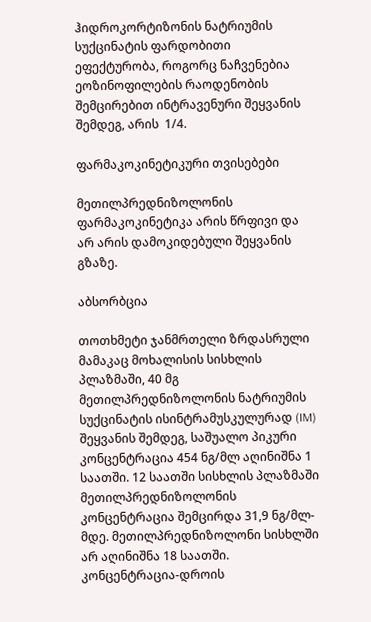ჰიდროკორტიზონის ნატრიუმის სუქცინატის ფარდობითი ეფექტურობა, როგორც ნაჩვენებია ეოზინოფილების რაოდენობის შემცირებით ინტრავენური შეყვანის შემდეგ, არის  1/4.

ფარმაკოკინეტიკური თვისებები

მეთილპრედნიზოლონის ფარმაკოკინეტიკა არის წრფივი და არ არის დამოკიდებული შეყვანის გზაზე.

აბსორბცია

თოთხმეტი ჯანმრთელი ზრდასრული მამაკაც მოხალისის სისხლის პლაზმაში, 40 მგ მეთილპრედნიზოლონის ნატრიუმის სუქცინატის ისინტრამუსკულურად (IM)  შეყვანის შემდეგ, საშუალო პიკური კონცენტრაცია 454 ნგ/მლ აღინიშნა 1 საათში. 12 საათში სისხლის პლაზმაში მეთილპრედნიზოლონის კონცენტრაცია შემცირდა 31,9 ნგ/მლ-მდე. მეთილპრედნიზოლონი სისხლში არ აღინიშნა 18 საათში. კონცენტრაცია-დროის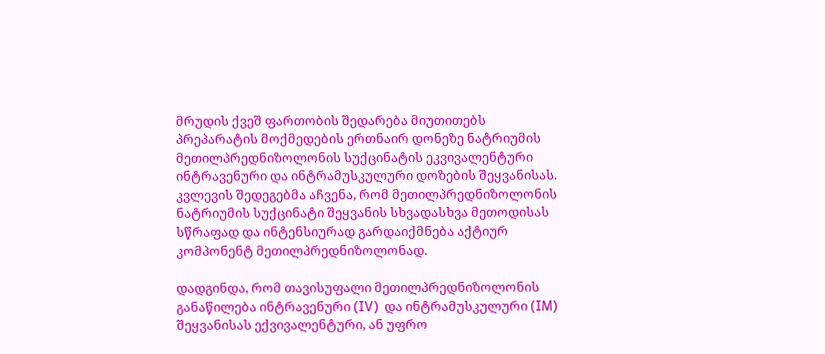მრუდის ქვეშ ფართობის შედარება მიუთითებს პრეპარატის მოქმედების ერთნაირ დონეზე ნატრიუმის მეთილპრედნიზოლონის სუქცინატის ეკვივალენტური  ინტრავენური და ინტრამუსკულური დოზების შეყვანისას. კვლევის შედეგებმა აჩვენა, რომ მეთილპრედნიზოლონის  ნატრიუმის სუქცინატი შეყვანის სხვადასხვა მეთოდისას სწრაფად და ინტენსიურად გარდაიქმნება აქტიურ კომპონენტ მეთილპრედნიზოლონად.

დადგინდა, რომ თავისუფალი მეთილპრედნიზოლონის განაწილება ინტრავენური (IV)  და ინტრამუსკულური (IM)  შეყვანისას ექვივალენტური, ან უფრო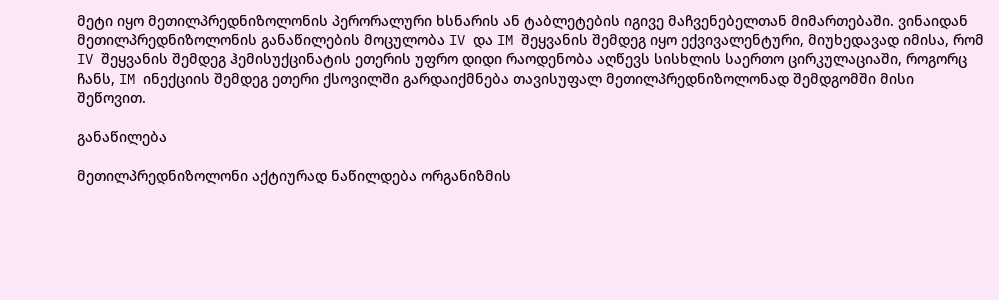მეტი იყო მეთილპრედნიზოლონის პერორალური ხსნარის ან ტაბლეტების იგივე მაჩვენებელთან მიმართებაში. ვინაიდან მეთილპრედნიზოლონის განაწილების მოცულობა IV და IM შეყვანის შემდეგ იყო ექვივალენტური, მიუხედავად იმისა, რომ IV შეყვანის შემდეგ ჰემისუქცინატის ეთერის უფრო დიდი რაოდენობა აღწევს სისხლის საერთო ცირკულაციაში, როგორც ჩანს, IM ინექციის შემდეგ ეთერი ქსოვილში გარდაიქმნება თავისუფალ მეთილპრედნიზოლონად შემდგომში მისი შეწოვით.

განაწილება

მეთილპრედნიზოლონი აქტიურად ნაწილდება ორგანიზმის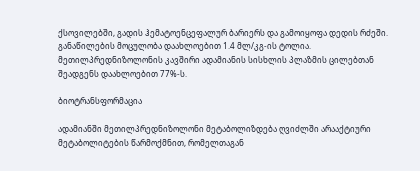ქსოვილებში, გადის ჰემატოენცეფალურ ბარიერს და გამოიყოფა დედის რძეში. განაწილების მოცულობა დაახლოებით 1.4 მლ/კგ-ის ტოლია. მეთილპრედნიზოლონის კავშირი ადამიანის სისხლის პლაზმის ცილებთან  შეადგენს დაახლოებით 77%-ს.

ბიოტრანსფორმაცია

ადამიანში მეთილპრედნიზოლონი მეტაბოლიზდება ღვიძლში არააქტიური მეტაბოლიტების წარმოქმნით, რომელთაგან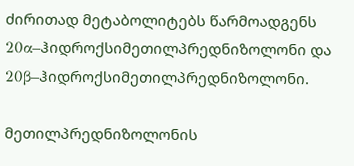ძირითად მეტაბოლიტებს წარმოადგენს 20α–ჰიდროქსიმეთილპრედნიზოლონი და 20β–ჰიდროქსიმეთილპრედნიზოლონი.

მეთილპრედნიზოლონის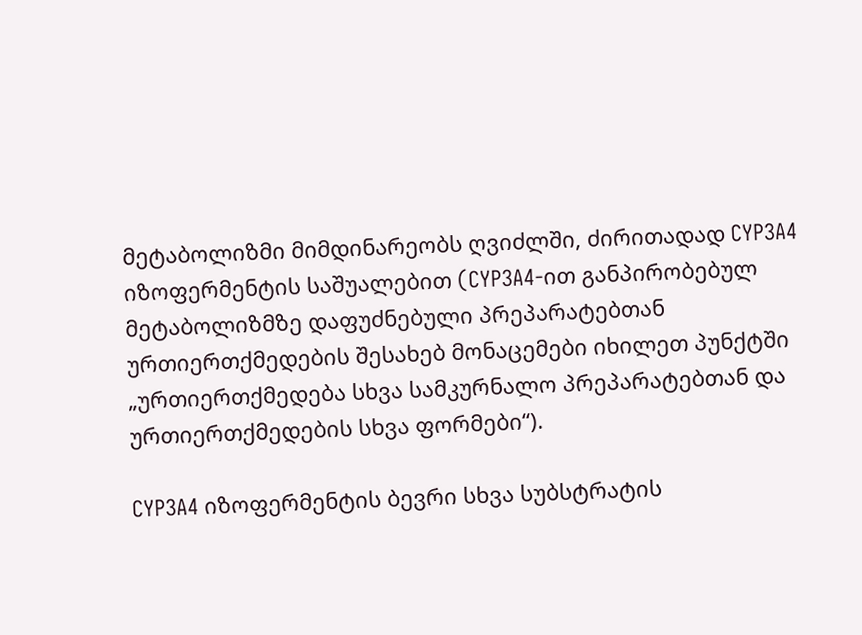მეტაბოლიზმი მიმდინარეობს ღვიძლში, ძირითადად CYP3A4 იზოფერმენტის საშუალებით (CYP3A4-ით განპირობებულ მეტაბოლიზმზე დაფუძნებული პრეპარატებთან ურთიერთქმედების შესახებ მონაცემები იხილეთ პუნქტში „ურთიერთქმედება სხვა სამკურნალო პრეპარატებთან და ურთიერთქმედების სხვა ფორმები“).

CYP3A4 იზოფერმენტის ბევრი სხვა სუბსტრატის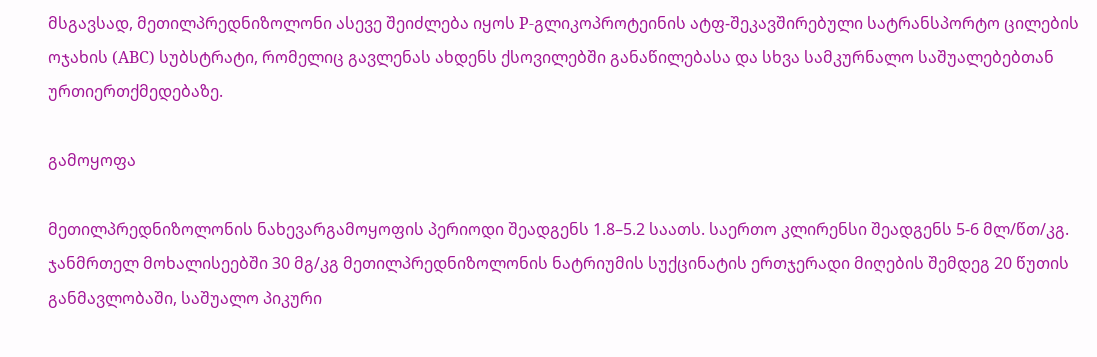მსგავსად, მეთილპრედნიზოლონი ასევე შეიძლება იყოს P-გლიკოპროტეინის ატფ-შეკავშირებული სატრანსპორტო ცილების ოჯახის (ABC) სუბსტრატი, რომელიც გავლენას ახდენს ქსოვილებში განაწილებასა და სხვა სამკურნალო საშუალებებთან ურთიერთქმედებაზე.

გამოყოფა

მეთილპრედნიზოლონის ნახევარგამოყოფის პერიოდი შეადგენს 1.8–5.2 საათს. საერთო კლირენსი შეადგენს 5-6 მლ/წთ/კგ. ჯანმრთელ მოხალისეებში 30 მგ/კგ მეთილპრედნიზოლონის ნატრიუმის სუქცინატის ერთჯერადი მიღების შემდეგ 20 წუთის განმავლობაში, საშუალო პიკური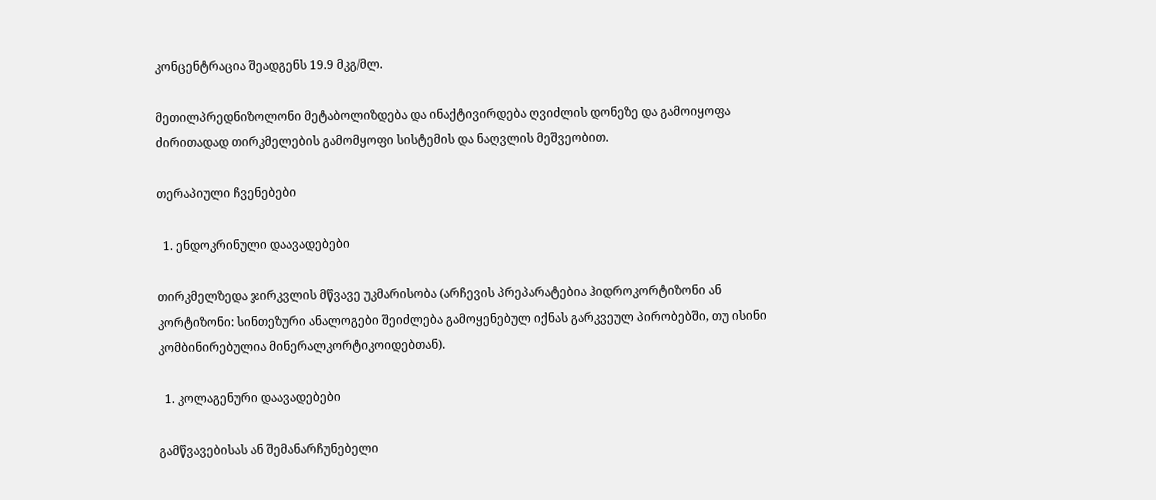კონცენტრაცია შეადგენს 19.9 მკგ/მლ.

მეთილპრედნიზოლონი მეტაბოლიზდება და ინაქტივირდება ღვიძლის დონეზე და გამოიყოფა ძირითადად თირკმელების გამომყოფი სისტემის და ნაღვლის მეშვეობით.

თერაპიული ჩვენებები

  1. ენდოკრინული დაავადებები

თირკმელზედა ჯირკვლის მწვავე უკმარისობა (არჩევის პრეპარატებია ჰიდროკორტიზონი ან კორტიზონი: სინთეზური ანალოგები შეიძლება გამოყენებულ იქნას გარკვეულ პირობებში, თუ ისინი კომბინირებულია მინერალკორტიკოიდებთან).

  1. კოლაგენური დაავადებები

გამწვავებისას ან შემანარჩუნებელი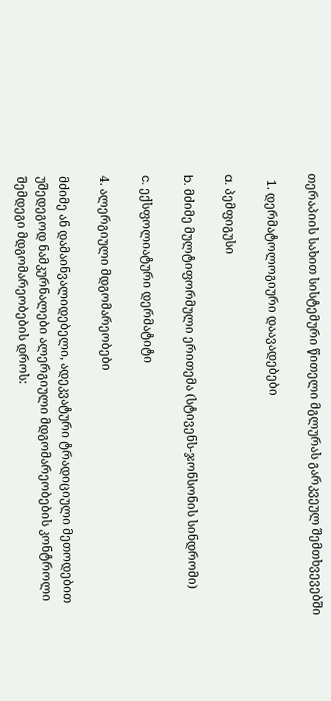თერაპიის სახით სისტემური წითელი მგლურას გარკვეულ შემთხვევებში

  1. დერმატოლოგიური დაავადებები

a. პემფიგუსი

b. მძიმე მულტიფორმული ერითემა (სტივენს-ჯონსონის სინდრომი)

c. ექსფოლიატური დერმატიტი

4. ალერგიული მდგომარეობები

მძიმე ან დამაინვალიდებელი, ადეკვატური ტრადიციული მეთოდებით უშედეგოდ ნამკურნალები ალერგიული მდგომარეობების კონტროლი შემდეგი მდგომარეობების დროს: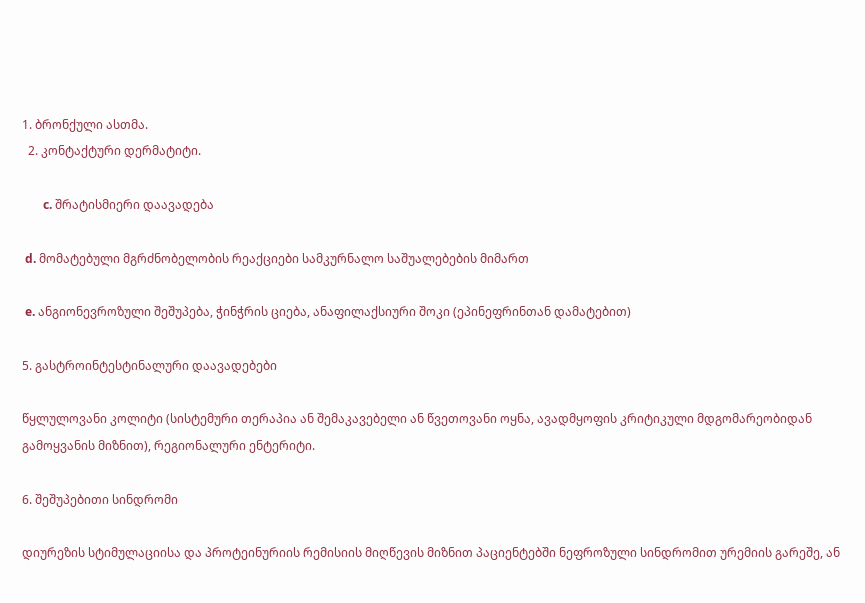1. ბრონქული ასთმა.
  2. კონტაქტური დერმატიტი.

       c. შრატისმიერი დაავადება

 d. მომატებული მგრძნობელობის რეაქციები სამკურნალო საშუალებების მიმართ

 e. ანგიონევროზული შეშუპება, ჭინჭრის ციება, ანაფილაქსიური შოკი (ეპინეფრინთან დამატებით)

5. გასტროინტესტინალური დაავადებები

წყლულოვანი კოლიტი (სისტემური თერაპია ან შემაკავებელი ან წვეთოვანი ოყნა, ავადმყოფის კრიტიკული მდგომარეობიდან გამოყვანის მიზნით), რეგიონალური ენტერიტი.

6. შეშუპებითი სინდრომი

დიურეზის სტიმულაციისა და პროტეინურიის რემისიის მიღწევის მიზნით პაციენტებში ნეფროზული სინდრომით ურემიის გარეშე, ან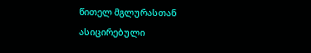წითელ მგლურასთან ასიცირებული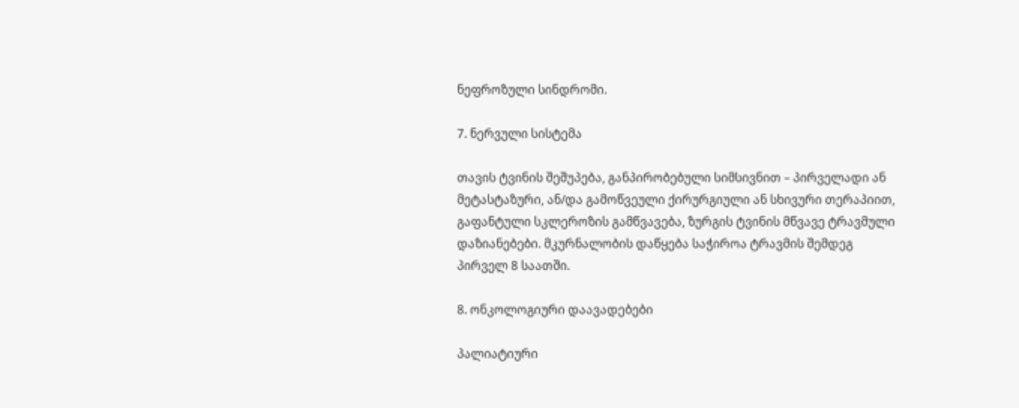ნეფროზული სინდრომი.

7. ნერვული სისტემა

თავის ტვინის შეშუპება, განპირობებული სიმსივნით – პირველადი ან მეტასტაზური, ან/და გამოწვეული ქირურგიული ან სხივური თერაპიით, გაფანტული სკლეროზის გამწვავება, ზურგის ტვინის მწვავე ტრავმული დაზიანებები. მკურნალობის დაწყება საჭიროა ტრავმის შემდეგ პირველ 8 საათში.

8. ონკოლოგიური დაავადებები

პალიატიური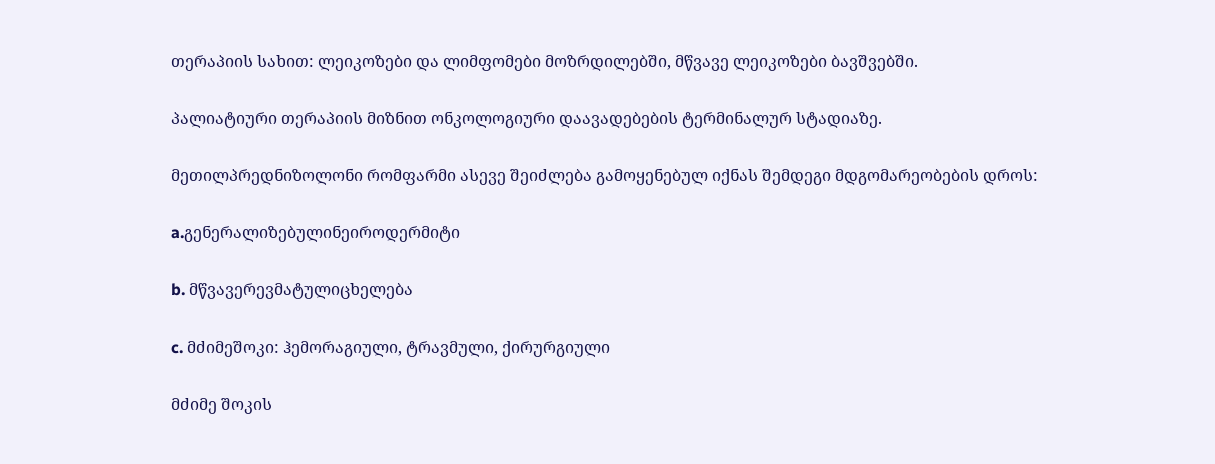თერაპიის სახით: ლეიკოზები და ლიმფომები მოზრდილებში, მწვავე ლეიკოზები ბავშვებში.

პალიატიური თერაპიის მიზნით ონკოლოგიური დაავადებების ტერმინალურ სტადიაზე.

მეთილპრედნიზოლონი რომფარმი ასევე შეიძლება გამოყენებულ იქნას შემდეგი მდგომარეობების დროს:

a.გენერალიზებულინეიროდერმიტი

b. მწვავერევმატულიცხელება

c. მძიმეშოკი: ჰემორაგიული, ტრავმული, ქირურგიული

მძიმე შოკის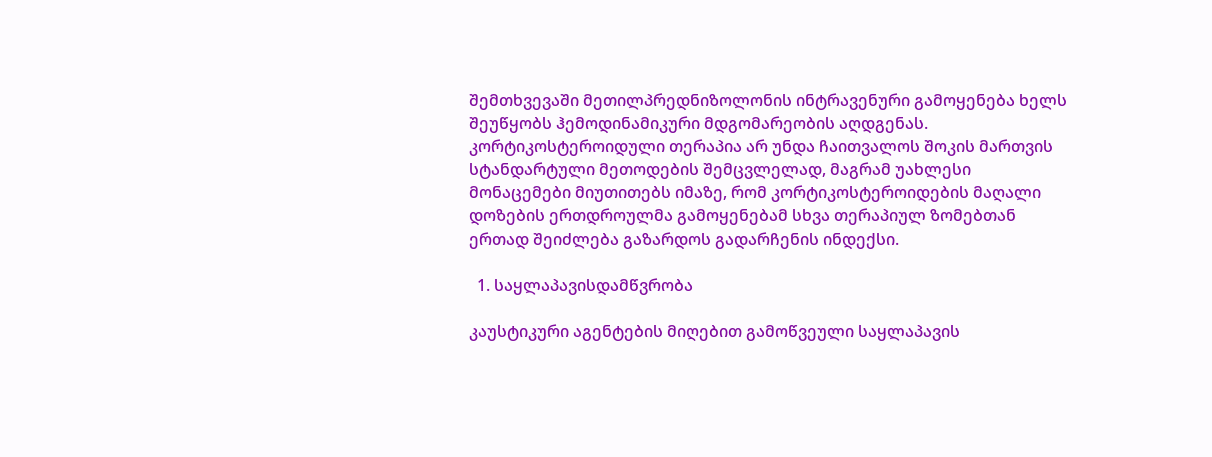შემთხვევაში მეთილპრედნიზოლონის ინტრავენური გამოყენება ხელს შეუწყობს ჰემოდინამიკური მდგომარეობის აღდგენას. კორტიკოსტეროიდული თერაპია არ უნდა ჩაითვალოს შოკის მართვის სტანდარტული მეთოდების შემცვლელად, მაგრამ უახლესი მონაცემები მიუთითებს იმაზე, რომ კორტიკოსტეროიდების მაღალი დოზების ერთდროულმა გამოყენებამ სხვა თერაპიულ ზომებთან ერთად შეიძლება გაზარდოს გადარჩენის ინდექსი.

  1. საყლაპავისდამწვრობა

კაუსტიკური აგენტების მიღებით გამოწვეული საყლაპავის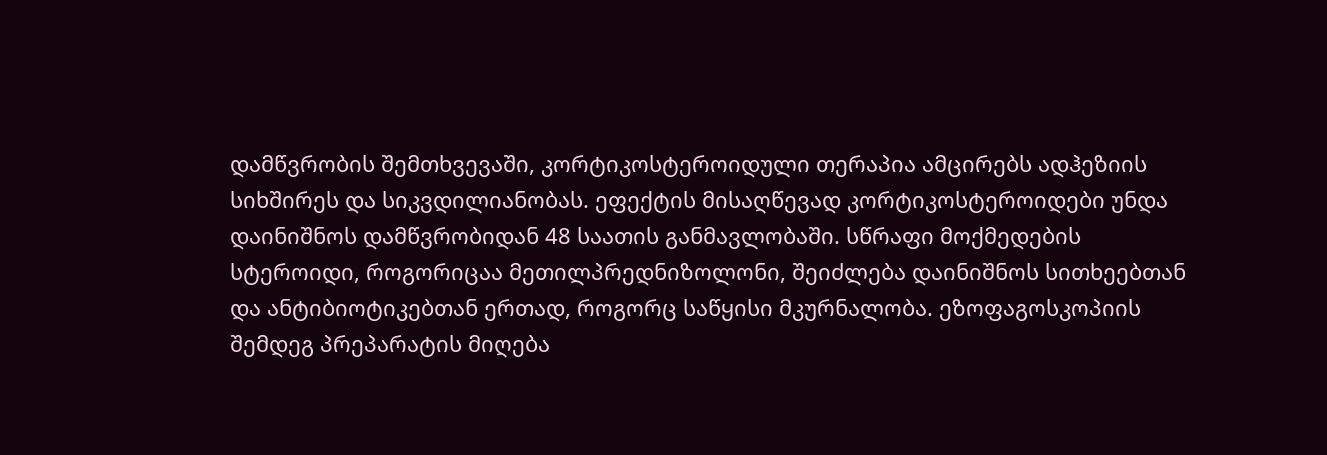დამწვრობის შემთხვევაში, კორტიკოსტეროიდული თერაპია ამცირებს ადჰეზიის სიხშირეს და სიკვდილიანობას. ეფექტის მისაღწევად კორტიკოსტეროიდები უნდა დაინიშნოს დამწვრობიდან 48 საათის განმავლობაში. სწრაფი მოქმედების სტეროიდი, როგორიცაა მეთილპრედნიზოლონი, შეიძლება დაინიშნოს სითხეებთან და ანტიბიოტიკებთან ერთად, როგორც საწყისი მკურნალობა. ეზოფაგოსკოპიის შემდეგ პრეპარატის მიღება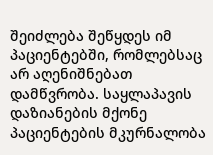შეიძლება შეწყდეს იმ პაციენტებში, რომლებსაც არ აღენიშნებათ დამწვრობა. საყლაპავის დაზიანების მქონე პაციენტების მკურნალობა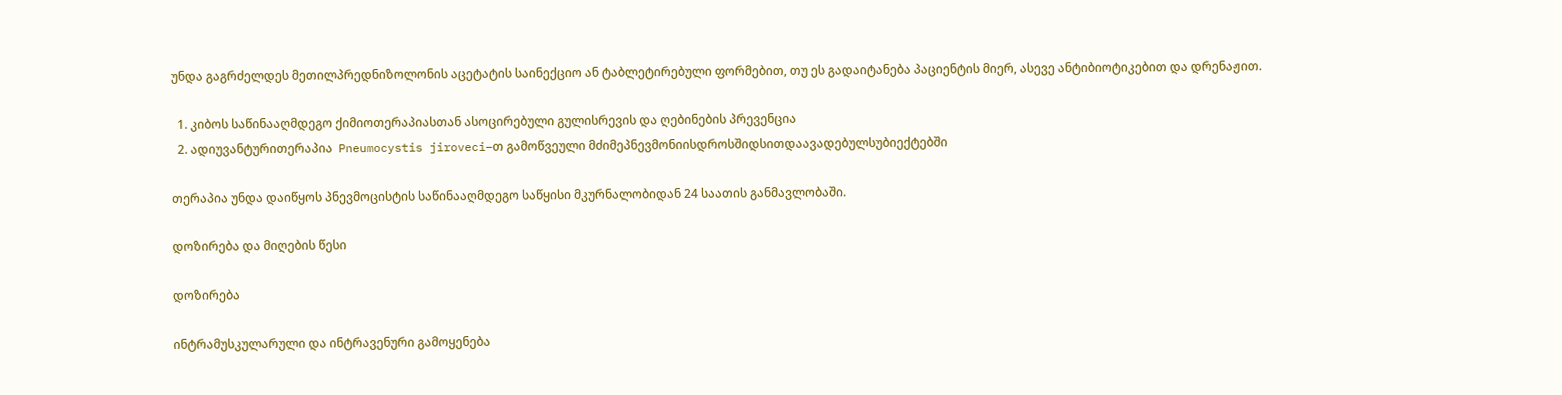უნდა გაგრძელდეს მეთილპრედნიზოლონის აცეტატის საინექციო ან ტაბლეტირებული ფორმებით, თუ ეს გადაიტანება პაციენტის მიერ, ასევე ანტიბიოტიკებით და დრენაჟით.

  1. კიბოს საწინააღმდეგო ქიმიოთერაპიასთან ასოცირებული გულისრევის და ღებინების პრევენცია
  2. ადიუვანტურითერაპია  Pneumocystis jiroveci–თ გამოწვეული მძიმეპნევმონიისდროსშიდსითდაავადებულსუბიექტებში

თერაპია უნდა დაიწყოს პნევმოცისტის საწინააღმდეგო საწყისი მკურნალობიდან 24 საათის განმავლობაში.

დოზირება და მიღების წესი

დოზირება

ინტრამუსკულარული და ინტრავენური გამოყენება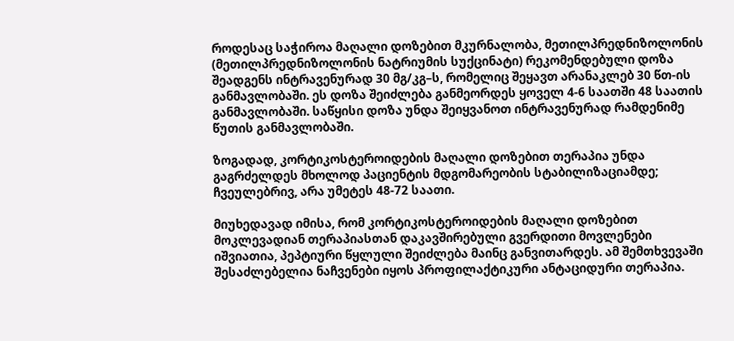როდესაც საჭიროა მაღალი დოზებით მკურნალობა, მეთილპრედნიზოლონის (მეთილპრედნიზოლონის ნატრიუმის სუქცინატი) რეკომენდებული დოზა შეადგენს ინტრავენურად 30 მგ/კგ–ს, რომელიც შეყავთ არანაკლებ 30 წთ-ის განმავლობაში. ეს დოზა შეიძლება განმეორდეს ყოველ 4-6 საათში 48 საათის განმავლობაში. საწყისი დოზა უნდა შეიყვანოთ ინტრავენურად რამდენიმე წუთის განმავლობაში.

ზოგადად, კორტიკოსტეროიდების მაღალი დოზებით თერაპია უნდა გაგრძელდეს მხოლოდ პაციენტის მდგომარეობის სტაბილიზაციამდე; ჩვეულებრივ, არა უმეტეს 48-72 საათი.

მიუხედავად იმისა, რომ კორტიკოსტეროიდების მაღალი დოზებით მოკლევადიან თერაპიასთან დაკავშირებული გვერდითი მოვლენები იშვიათია, პეპტიური წყლული შეიძლება მაინც განვითარდეს. ამ შემთხვევაში შესაძლებელია ნაჩვენები იყოს პროფილაქტიკური ანტაციდური თერაპია.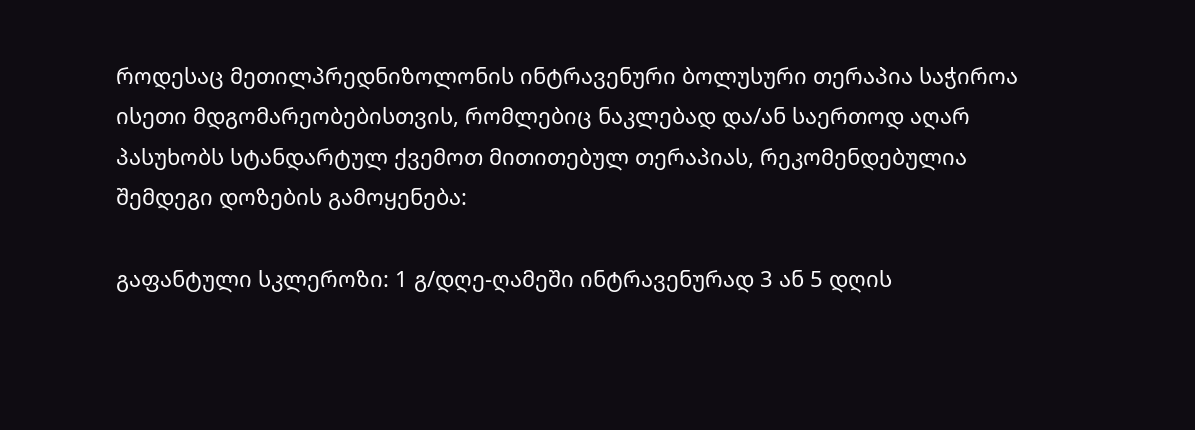როდესაც მეთილპრედნიზოლონის ინტრავენური ბოლუსური თერაპია საჭიროა ისეთი მდგომარეობებისთვის, რომლებიც ნაკლებად და/ან საერთოდ აღარ პასუხობს სტანდარტულ ქვემოთ მითითებულ თერაპიას, რეკომენდებულია შემდეგი დოზების გამოყენება:

გაფანტული სკლეროზი: 1 გ/დღე-ღამეში ინტრავენურად 3 ან 5 დღის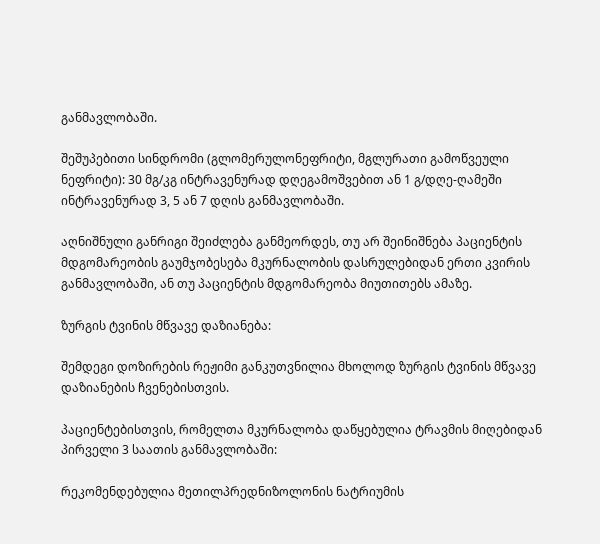განმავლობაში.

შეშუპებითი სინდრომი (გლომერულონეფრიტი, მგლურათი გამოწვეული ნეფრიტი): 30 მგ/კგ ინტრავენურად დღეგამოშვებით ან 1 გ/დღე-ღამეში ინტრავენურად 3, 5 ან 7 დღის განმავლობაში.

აღნიშნული განრიგი შეიძლება განმეორდეს, თუ არ შეინიშნება პაციენტის მდგომარეობის გაუმჯობესება მკურნალობის დასრულებიდან ერთი კვირის განმავლობაში, ან თუ პაციენტის მდგომარეობა მიუთითებს ამაზე.

ზურგის ტვინის მწვავე დაზიანება:

შემდეგი დოზირების რეჟიმი განკუთვნილია მხოლოდ ზურგის ტვინის მწვავე დაზიანების ჩვენებისთვის.

პაციენტებისთვის, რომელთა მკურნალობა დაწყებულია ტრავმის მიღებიდან პირველი 3 საათის განმავლობაში:

რეკომენდებულია მეთილპრედნიზოლონის ნატრიუმის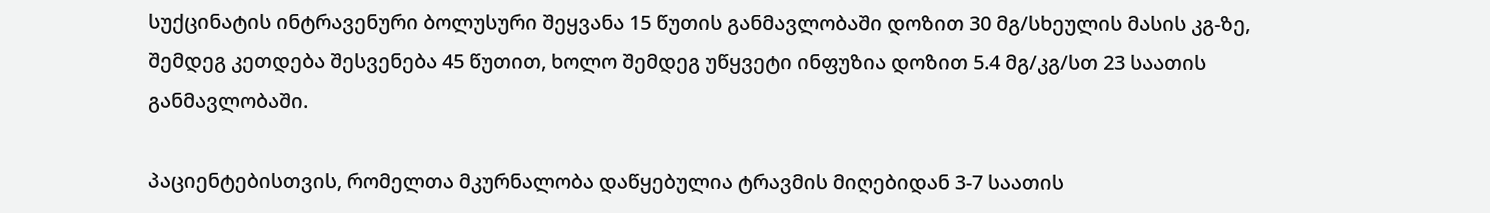სუქცინატის ინტრავენური ბოლუსური შეყვანა 15 წუთის განმავლობაში დოზით 30 მგ/სხეულის მასის კგ-ზე, შემდეგ კეთდება შესვენება 45 წუთით, ხოლო შემდეგ უწყვეტი ინფუზია დოზით 5.4 მგ/კგ/სთ 23 საათის განმავლობაში.

პაციენტებისთვის, რომელთა მკურნალობა დაწყებულია ტრავმის მიღებიდან 3-7 საათის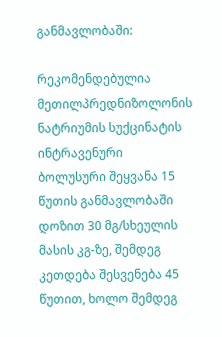განმავლობაში:

რეკომენდებულია მეთილპრედნიზოლონის ნატრიუმის სუქცინატის ინტრავენური ბოლუსური შეყვანა 15 წუთის განმავლობაში დოზით 30 მგ/სხეულის მასის კგ-ზე, შემდეგ კეთდება შესვენება 45 წუთით, ხოლო შემდეგ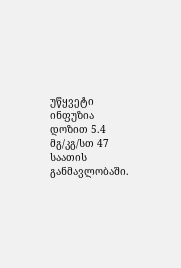უწყვეტი ინფუზია დოზით 5.4 მგ/კგ/სთ 47 საათის განმავლობაში.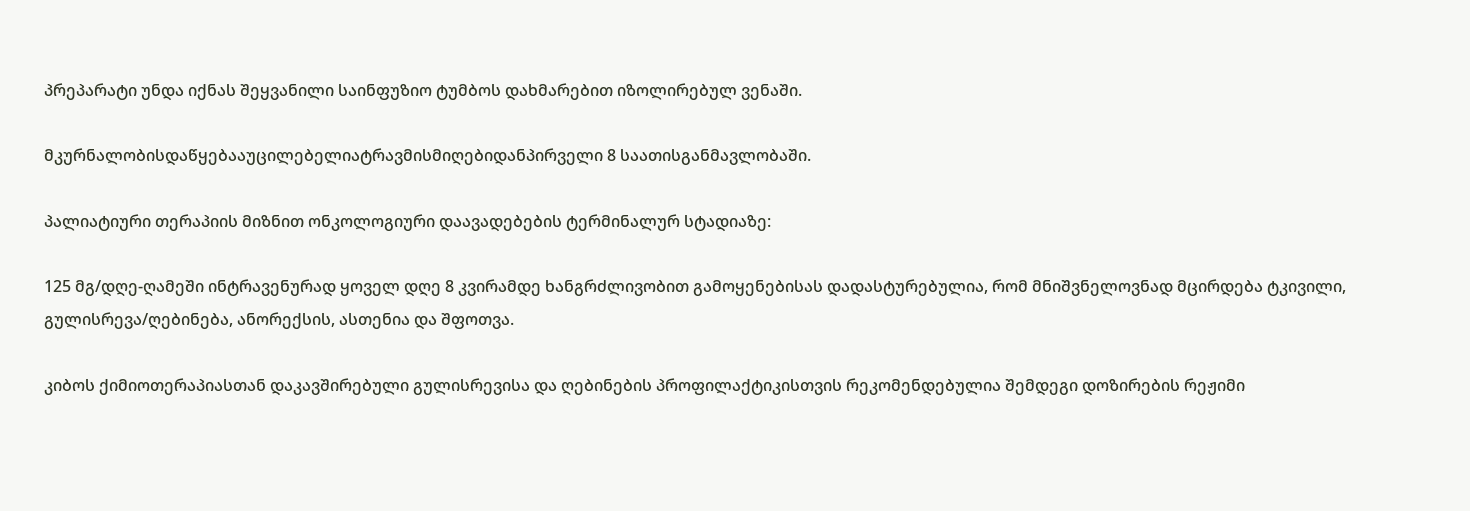პრეპარატი უნდა იქნას შეყვანილი საინფუზიო ტუმბოს დახმარებით იზოლირებულ ვენაში.

მკურნალობისდაწყებააუცილებელიატრავმისმიღებიდანპირველი 8 საათისგანმავლობაში.

პალიატიური თერაპიის მიზნით ონკოლოგიური დაავადებების ტერმინალურ სტადიაზე:

125 მგ/დღე-ღამეში ინტრავენურად ყოველ დღე 8 კვირამდე ხანგრძლივობით გამოყენებისას დადასტურებულია, რომ მნიშვნელოვნად მცირდება ტკივილი, გულისრევა/ღებინება, ანორექსის, ასთენია და შფოთვა.

კიბოს ქიმიოთერაპიასთან დაკავშირებული გულისრევისა და ღებინების პროფილაქტიკისთვის რეკომენდებულია შემდეგი დოზირების რეჟიმი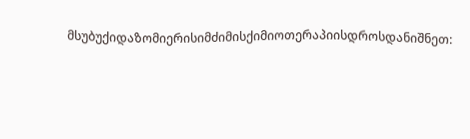მსუბუქიდაზომიერისიმძიმისქიმიოთერაპიისდროსდანიშნეთ: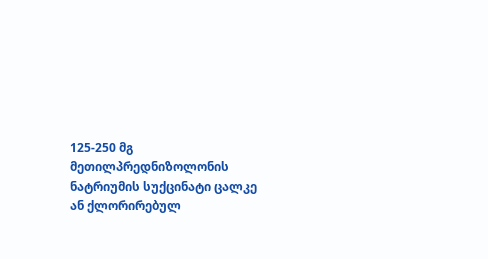125-250 მგ მეთილპრედნიზოლონის ნატრიუმის სუქცინატი ცალკე ან ქლორირებულ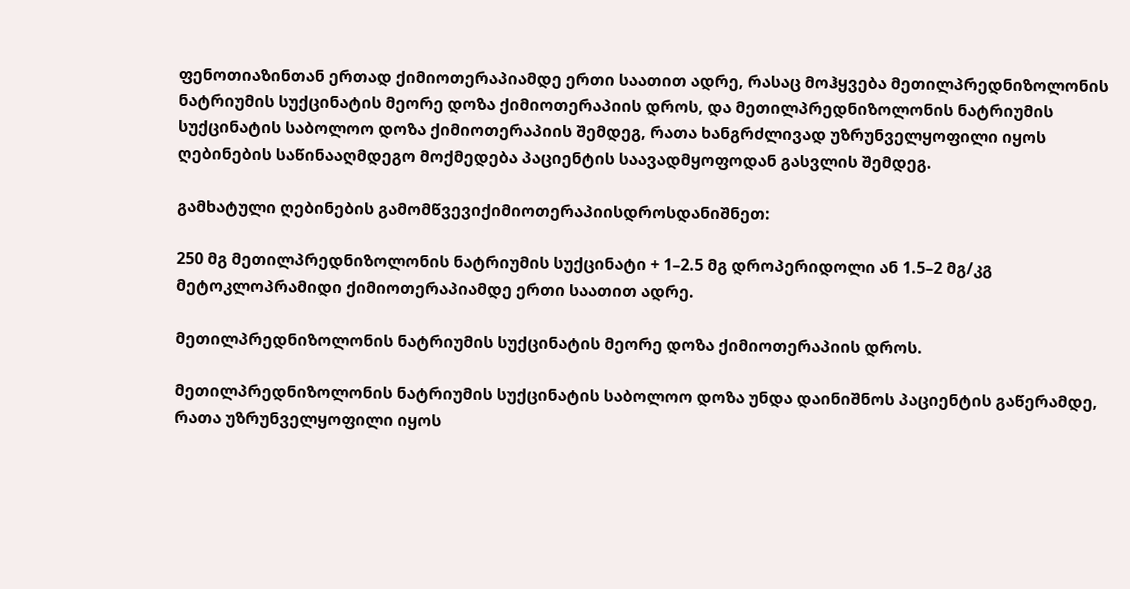ფენოთიაზინთან ერთად ქიმიოთერაპიამდე ერთი საათით ადრე, რასაც მოჰყვება მეთილპრედნიზოლონის ნატრიუმის სუქცინატის მეორე დოზა ქიმიოთერაპიის დროს, და მეთილპრედნიზოლონის ნატრიუმის სუქცინატის საბოლოო დოზა ქიმიოთერაპიის შემდეგ, რათა ხანგრძლივად უზრუნველყოფილი იყოს ღებინების საწინააღმდეგო მოქმედება პაციენტის საავადმყოფოდან გასვლის შემდეგ.

გამხატული ღებინების გამომწვევიქიმიოთერაპიისდროსდანიშნეთ:

250 მგ მეთილპრედნიზოლონის ნატრიუმის სუქცინატი + 1–2.5 მგ დროპერიდოლი ან 1.5–2 მგ/კგ მეტოკლოპრამიდი ქიმიოთერაპიამდე ერთი საათით ადრე.

მეთილპრედნიზოლონის ნატრიუმის სუქცინატის მეორე დოზა ქიმიოთერაპიის დროს.

მეთილპრედნიზოლონის ნატრიუმის სუქცინატის საბოლოო დოზა უნდა დაინიშნოს პაციენტის გაწერამდე, რათა უზრუნველყოფილი იყოს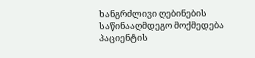ხანგრძლივი ღებინების საწინააღმდეგო მოქმედება პაციენტის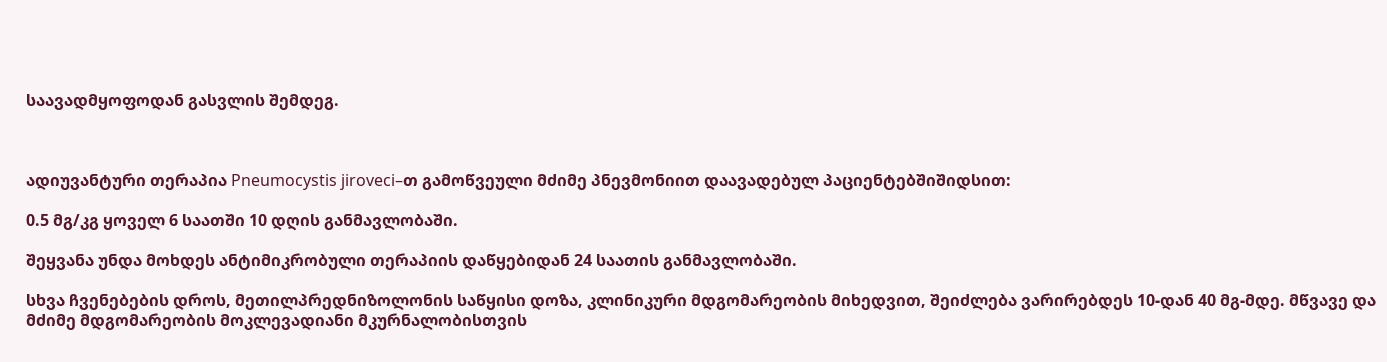საავადმყოფოდან გასვლის შემდეგ.



ადიუვანტური თერაპია Pneumocystis jiroveci–თ გამოწვეული მძიმე პნევმონიით დაავადებულ პაციენტებშიშიდსით:

0.5 მგ/კგ ყოველ 6 საათში 10 დღის განმავლობაში.

შეყვანა უნდა მოხდეს ანტიმიკრობული თერაპიის დაწყებიდან 24 საათის განმავლობაში.

სხვა ჩვენებების დროს, მეთილპრედნიზოლონის საწყისი დოზა, კლინიკური მდგომარეობის მიხედვით, შეიძლება ვარირებდეს 10-დან 40 მგ-მდე. მწვავე და მძიმე მდგომარეობის მოკლევადიანი მკურნალობისთვის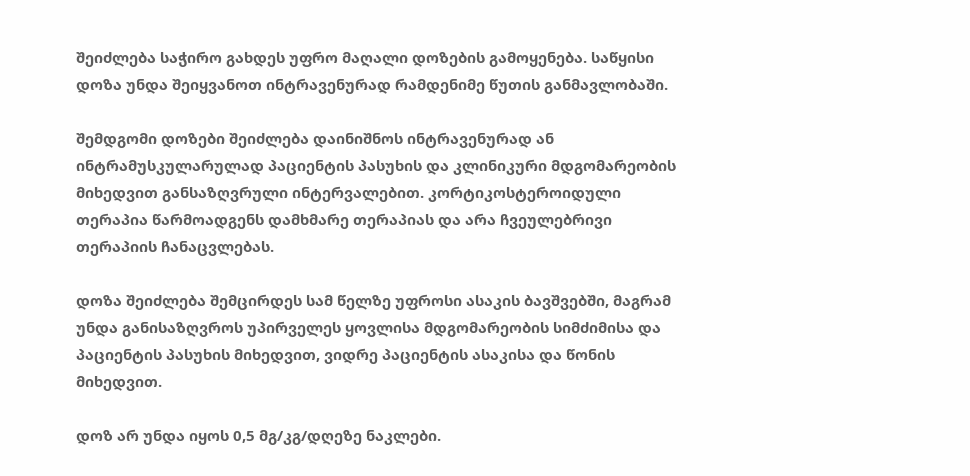შეიძლება საჭირო გახდეს უფრო მაღალი დოზების გამოყენება. საწყისი დოზა უნდა შეიყვანოთ ინტრავენურად რამდენიმე წუთის განმავლობაში.

შემდგომი დოზები შეიძლება დაინიშნოს ინტრავენურად ან ინტრამუსკულარულად პაციენტის პასუხის და კლინიკური მდგომარეობის მიხედვით განსაზღვრული ინტერვალებით. კორტიკოსტეროიდული თერაპია წარმოადგენს დამხმარე თერაპიას და არა ჩვეულებრივი თერაპიის ჩანაცვლებას.

დოზა შეიძლება შემცირდეს სამ წელზე უფროსი ასაკის ბავშვებში, მაგრამ უნდა განისაზღვროს უპირველეს ყოვლისა მდგომარეობის სიმძიმისა და პაციენტის პასუხის მიხედვით, ვიდრე პაციენტის ასაკისა და წონის მიხედვით.

დოზ არ უნდა იყოს 0,5 მგ/კგ/დღეზე ნაკლები.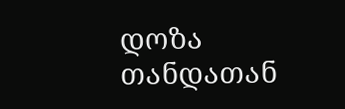დოზა თანდათან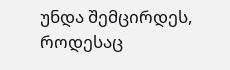უნდა შემცირდეს, როდესაც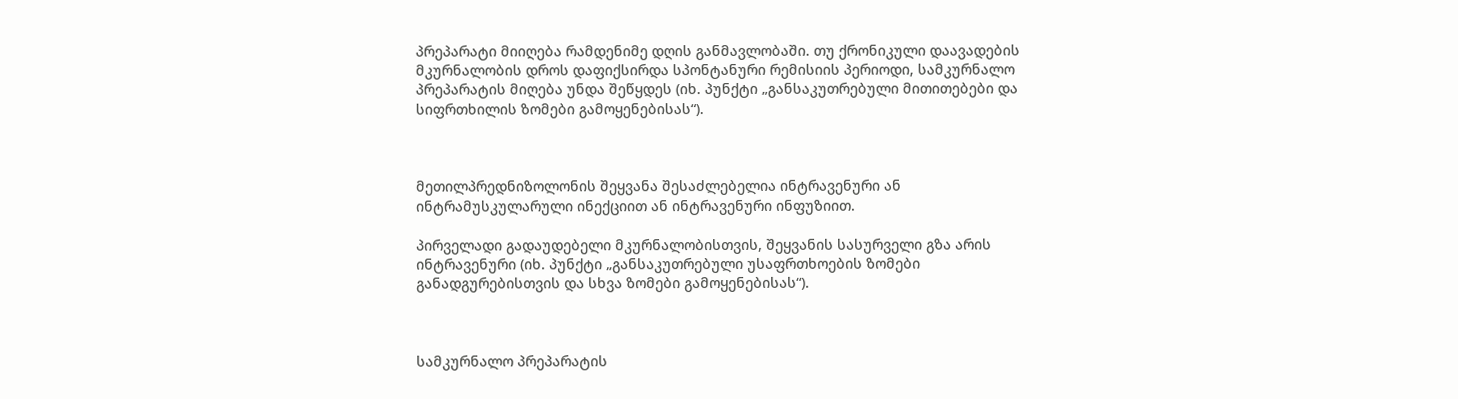პრეპარატი მიიღება რამდენიმე დღის განმავლობაში. თუ ქრონიკული დაავადების მკურნალობის დროს დაფიქსირდა სპონტანური რემისიის პერიოდი, სამკურნალო პრეპარატის მიღება უნდა შეწყდეს (იხ. პუნქტი „განსაკუთრებული მითითებები და  სიფრთხილის ზომები გამოყენებისას“).



მეთილპრედნიზოლონის შეყვანა შესაძლებელია ინტრავენური ან ინტრამუსკულარული ინექციით ან ინტრავენური ინფუზიით.

პირველადი გადაუდებელი მკურნალობისთვის, შეყვანის სასურველი გზა არის ინტრავენური (იხ. პუნქტი „განსაკუთრებული უსაფრთხოების ზომები განადგურებისთვის და სხვა ზომები გამოყენებისას“).



სამკურნალო პრეპარატის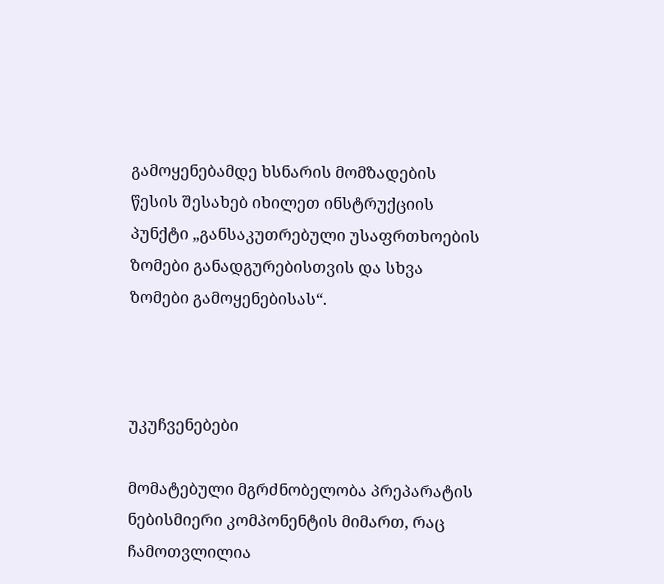გამოყენებამდე ხსნარის მომზადების წესის შესახებ იხილეთ ინსტრუქციის პუნქტი „განსაკუთრებული უსაფრთხოების ზომები განადგურებისთვის და სხვა ზომები გამოყენებისას“.



უკუჩვენებები

მომატებული მგრძნობელობა პრეპარატის ნებისმიერი კომპონენტის მიმართ, რაც ჩამოთვლილია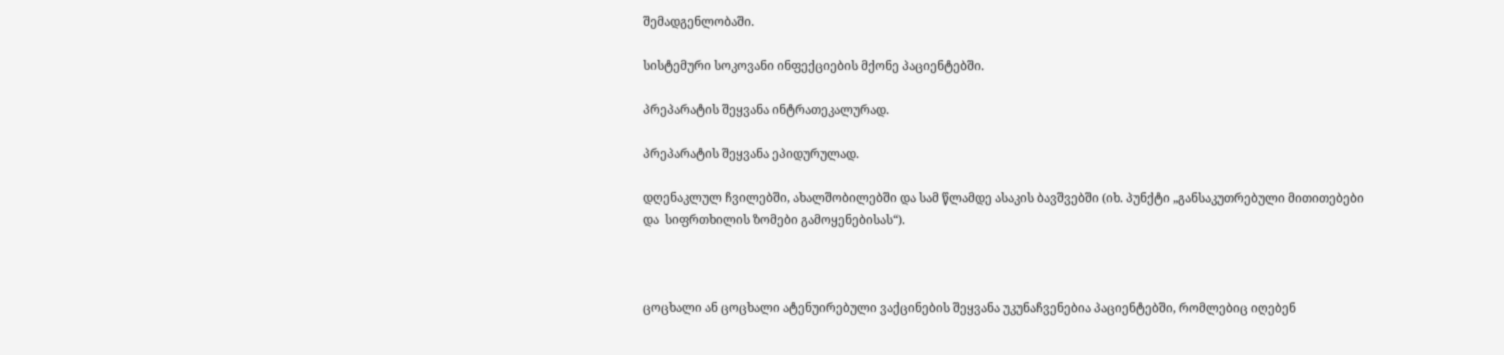შემადგენლობაში.

სისტემური სოკოვანი ინფექციების მქონე პაციენტებში.

პრეპარატის შეყვანა ინტრათეკალურად.

პრეპარატის შეყვანა ეპიდურულად.

დღენაკლულ ჩვილებში, ახალშობილებში და სამ წლამდე ასაკის ბავშვებში (იხ. პუნქტი „განსაკუთრებული მითითებები და  სიფრთხილის ზომები გამოყენებისას“).



ცოცხალი ან ცოცხალი ატენუირებული ვაქცინების შეყვანა უკუნაჩვენებია პაციენტებში, რომლებიც იღებენ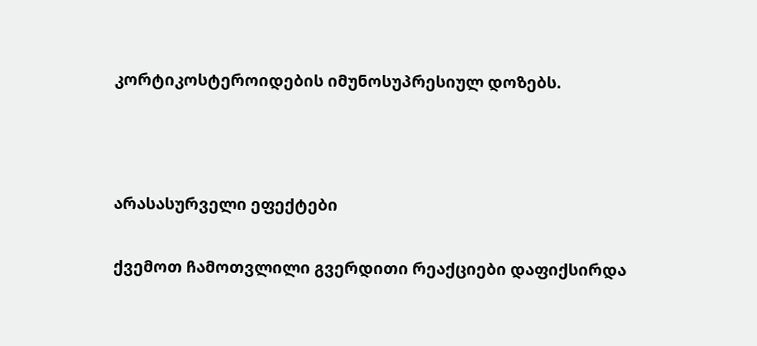კორტიკოსტეროიდების იმუნოსუპრესიულ დოზებს.



არასასურველი ეფექტები

ქვემოთ ჩამოთვლილი გვერდითი რეაქციები დაფიქსირდა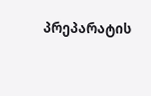პრეპარატის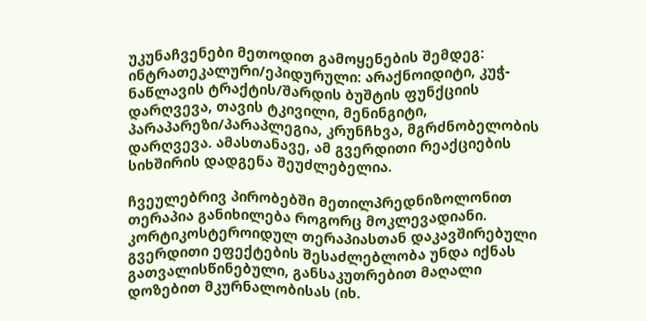უკუნაჩვენები მეთოდით გამოყენების შემდეგ: ინტრათეკალური/ეპიდურული: არაქნოიდიტი, კუჭ-ნაწლავის ტრაქტის/შარდის ბუშტის ფუნქციის დარღვევა, თავის ტკივილი, მენინგიტი, პარაპარეზი/პარაპლეგია, კრუნჩხვა, მგრძნობელობის დარღვევა. ამასთანავე, ამ გვერდითი რეაქციების სიხშირის დადგენა შეუძლებელია.

ჩვეულებრივ პირობებში მეთილპრედნიზოლონით თერაპია განიხილება როგორც მოკლევადიანი. კორტიკოსტეროიდულ თერაპიასთან დაკავშირებული გვერდითი ეფექტების შესაძლებლობა უნდა იქნას გათვალისწინებული, განსაკუთრებით მაღალი დოზებით მკურნალობისას (იხ.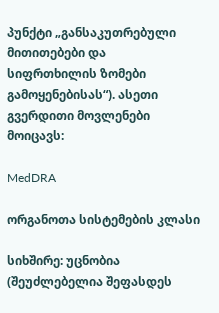პუნქტი „განსაკუთრებული მითითებები და  სიფრთხილის ზომები გამოყენებისას“). ასეთი გვერდითი მოვლენები მოიცავს:

MedDRA

ორგანოთა სისტემების კლასი

სიხშირე: უცნობია (შეუძლებელია შეფასდეს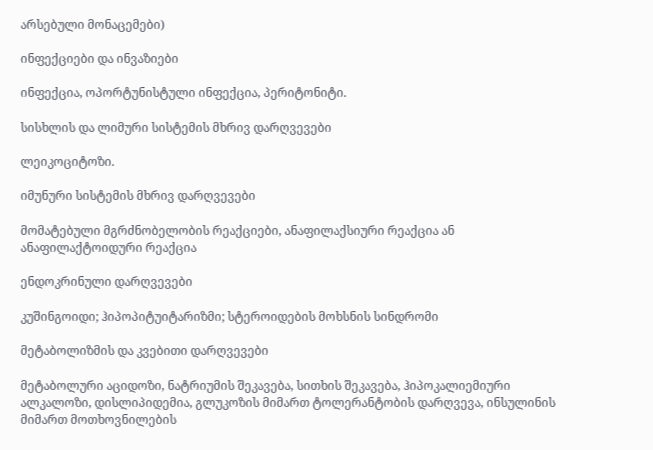არსებული მონაცემები)

ინფექციები და ინვაზიები

ინფექცია, ოპორტუნისტული ინფექცია, პერიტონიტი.

სისხლის და ლიმური სისტემის მხრივ დარღვევები

ლეიკოციტოზი.

იმუნური სისტემის მხრივ დარღვევები

მომატებული მგრძნობელობის რეაქციები, ანაფილაქსიური რეაქცია ან ანაფილაქტოიდური რეაქცია

ენდოკრინული დარღვევები

კუშინგოიდი; ჰიპოპიტუიტარიზმი; სტეროიდების მოხსნის სინდრომი

მეტაბოლიზმის და კვებითი დარღვევები

მეტაბოლური აციდოზი, ნატრიუმის შეკავება, სითხის შეკავება, ჰიპოკალიემიური ალკალოზი, დისლიპიდემია, გლუკოზის მიმართ ტოლერანტობის დარღვევა, ინსულინის მიმართ მოთხოვნილების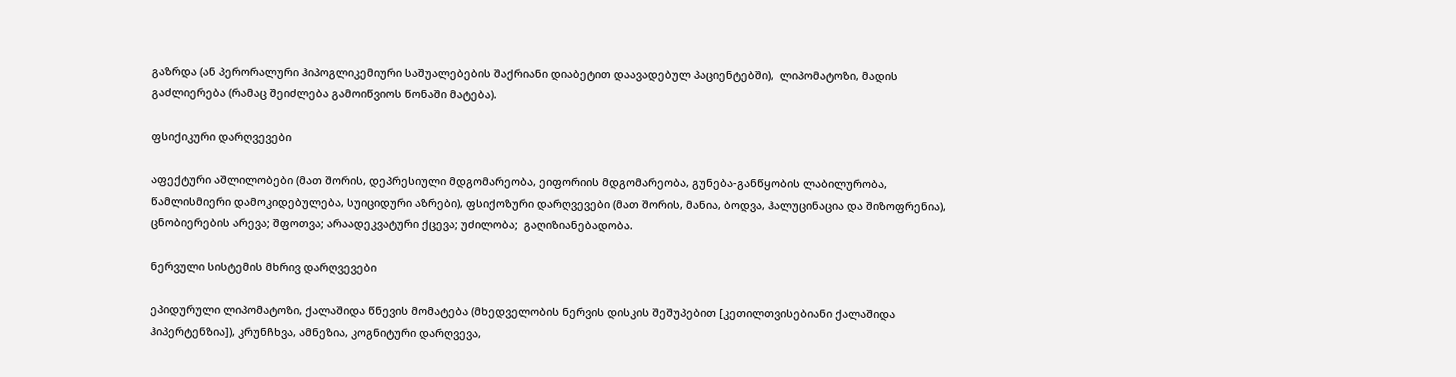გაზრდა (ან პერორალური ჰიპოგლიკემიური საშუალებების შაქრიანი დიაბეტით დაავადებულ პაციენტებში),  ლიპომატოზი, მადის გაძლიერება (რამაც შეიძლება გამოიწვიოს წონაში მატება).

ფსიქიკური დარღვევები

აფექტური აშლილობები (მათ შორის, დეპრესიული მდგომარეობა, ეიფორიის მდგომარეობა, გუნება-განწყობის ლაბილურობა, წამლისმიერი დამოკიდებულება, სუიციდური აზრები), ფსიქოზური დარღვევები (მათ შორის, მანია, ბოდვა, ჰალუცინაცია და შიზოფრენია), ცნობიერების არევა; შფოთვა; არაადეკვატური ქცევა; უძილობა;  გაღიზიანებადობა.

ნერვული სისტემის მხრივ დარღვევები

ეპიდურული ლიპომატოზი, ქალაშიდა წნევის მომატება (მხედველობის ნერვის დისკის შეშუპებით [კეთილთვისებიანი ქალაშიდა ჰიპერტენზია]), კრუნჩხვა, ამნეზია, კოგნიტური დარღვევა,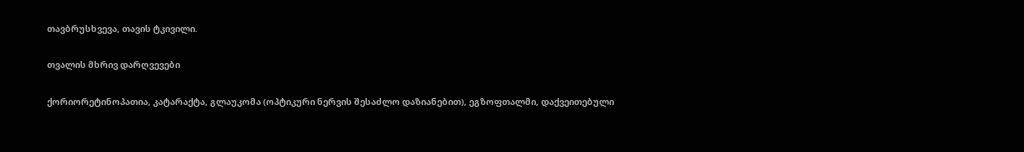თავბრუსხვევა, თავის ტკივილი.

თვალის მხრივ დარღვევები

ქორიორეტინოპათია, კატარაქტა, გლაუკომა (ოპტიკური ნერვის შესაძლო დაზიანებით), ეგზოფთალმი, დაქვეითებული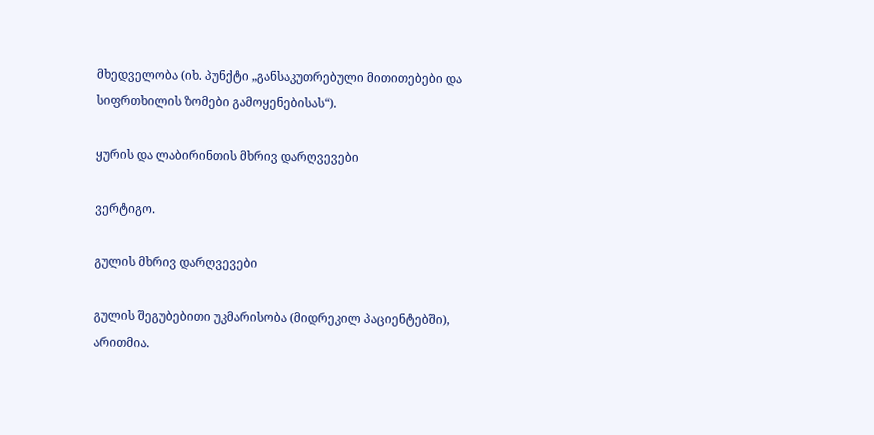მხედველობა (იხ. პუნქტი „განსაკუთრებული მითითებები და  სიფრთხილის ზომები გამოყენებისას“).

ყურის და ლაბირინთის მხრივ დარღვევები

ვერტიგო.

გულის მხრივ დარღვევები

გულის შეგუბებითი უკმარისობა (მიდრეკილ პაციენტებში), არითმია.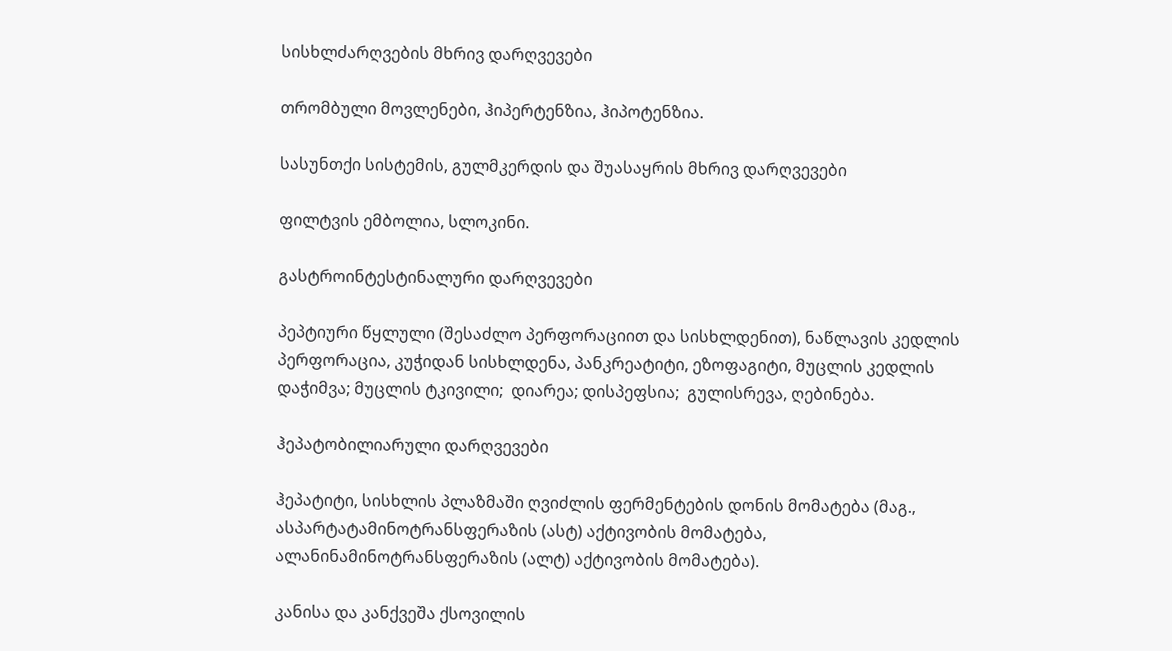სისხლძარღვების მხრივ დარღვევები

თრომბული მოვლენები, ჰიპერტენზია, ჰიპოტენზია.

სასუნთქი სისტემის, გულმკერდის და შუასაყრის მხრივ დარღვევები

ფილტვის ემბოლია, სლოკინი.

გასტროინტესტინალური დარღვევები

პეპტიური წყლული (შესაძლო პერფორაციით და სისხლდენით), ნაწლავის კედლის პერფორაცია, კუჭიდან სისხლდენა, პანკრეატიტი, ეზოფაგიტი, მუცლის კედლის დაჭიმვა; მუცლის ტკივილი;  დიარეა; დისპეფსია;  გულისრევა, ღებინება.

ჰეპატობილიარული დარღვევები

ჰეპატიტი, სისხლის პლაზმაში ღვიძლის ფერმენტების დონის მომატება (მაგ., ასპარტატამინოტრანსფერაზის (ასტ) აქტივობის მომატება, ალანინამინოტრანსფერაზის (ალტ) აქტივობის მომატება).

კანისა და კანქვეშა ქსოვილის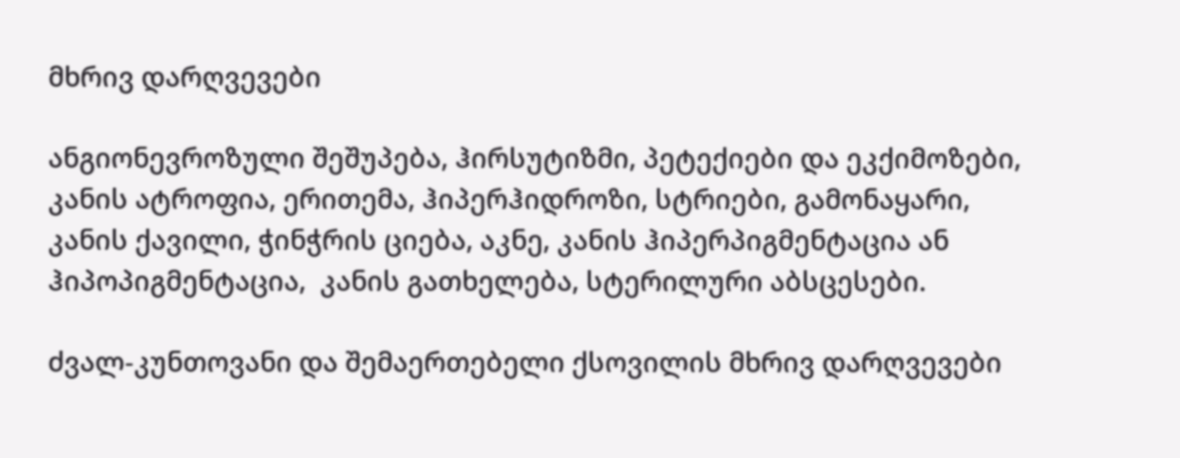მხრივ დარღვევები

ანგიონევროზული შეშუპება, ჰირსუტიზმი, პეტექიები და ეკქიმოზები, კანის ატროფია, ერითემა, ჰიპერჰიდროზი, სტრიები, გამონაყარი,  კანის ქავილი, ჭინჭრის ციება, აკნე, კანის ჰიპერპიგმენტაცია ან ჰიპოპიგმენტაცია,  კანის გათხელება, სტერილური აბსცესები.

ძვალ-კუნთოვანი და შემაერთებელი ქსოვილის მხრივ დარღვევები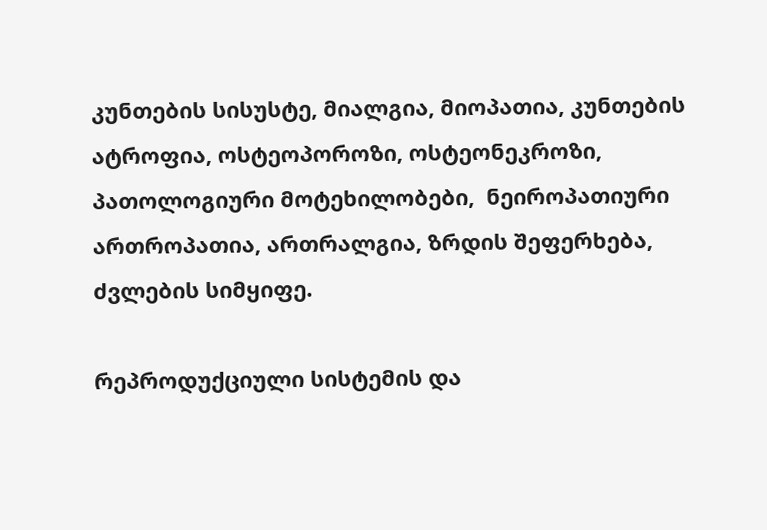კუნთების სისუსტე, მიალგია, მიოპათია, კუნთების ატროფია, ოსტეოპოროზი, ოსტეონეკროზი, პათოლოგიური მოტეხილობები,  ნეიროპათიური ართროპათია, ართრალგია, ზრდის შეფერხება, ძვლების სიმყიფე.

რეპროდუქციული სისტემის და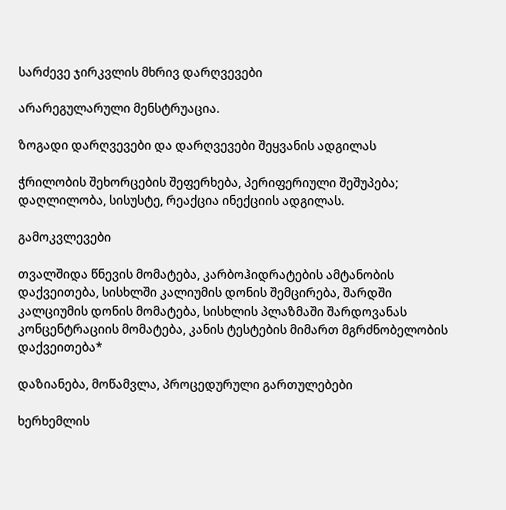სარძევე ჯირკვლის მხრივ დარღვევები

არარეგულარული მენსტრუაცია.

ზოგადი დარღვევები და დარღვევები შეყვანის ადგილას

ჭრილობის შეხორცების შეფერხება, პერიფერიული შეშუპება; დაღლილობა, სისუსტე, რეაქცია ინექციის ადგილას.

გამოკვლევები

თვალშიდა წნევის მომატება, კარბოჰიდრატების ამტანობის დაქვეითება, სისხლში კალიუმის დონის შემცირება, შარდში კალციუმის დონის მომატება, სისხლის პლაზმაში შარდოვანას კონცენტრაციის მომატება, კანის ტესტების მიმართ მგრძნობელობის დაქვეითება*

დაზიანება, მოწამვლა, პროცედურული გართულებები

ხერხემლის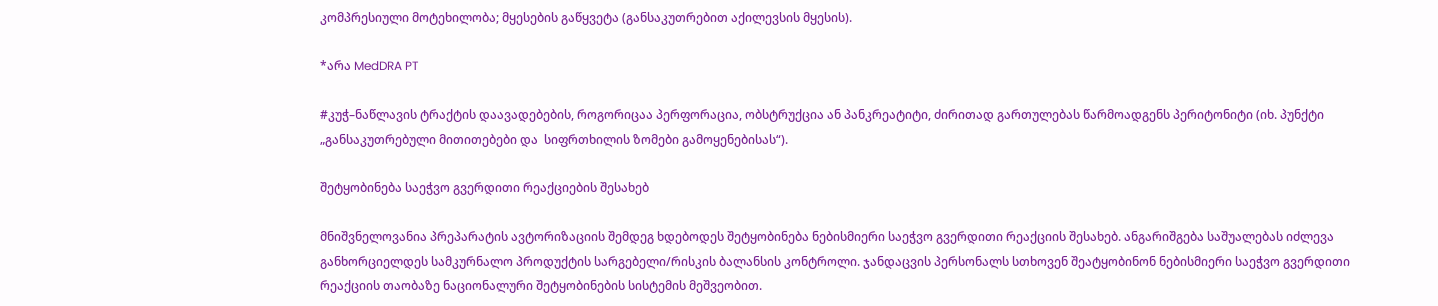კომპრესიული მოტეხილობა; მყესების გაწყვეტა (განსაკუთრებით აქილევსის მყესის).

*არა MedDRA PT

#კუჭ–ნაწლავის ტრაქტის დაავადებების, როგორიცაა პერფორაცია, ობსტრუქცია ან პანკრეატიტი, ძირითად გართულებას წარმოადგენს პერიტონიტი (იხ. პუნქტი „განსაკუთრებული მითითებები და  სიფრთხილის ზომები გამოყენებისას“).

შეტყობინება საეჭვო გვერდითი რეაქციების შესახებ

მნიშვნელოვანია პრეპარატის ავტორიზაციის შემდეგ ხდებოდეს შეტყობინება ნებისმიერი საეჭვო გვერდითი რეაქციის შესახებ. ანგარიშგება საშუალებას იძლევა განხორციელდეს სამკურნალო პროდუქტის სარგებელი/რისკის ბალანსის კონტროლი. ჯანდაცვის პერსონალს სთხოვენ შეატყობინონ ნებისმიერი საეჭვო გვერდითი რეაქციის თაობაზე ნაციონალური შეტყობინების სისტემის მეშვეობით.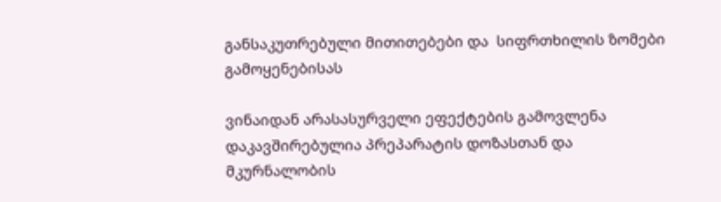განსაკუთრებული მითითებები და  სიფრთხილის ზომები გამოყენებისას

ვინაიდან არასასურველი ეფექტების გამოვლენა დაკავშირებულია პრეპარატის დოზასთან და მკურნალობის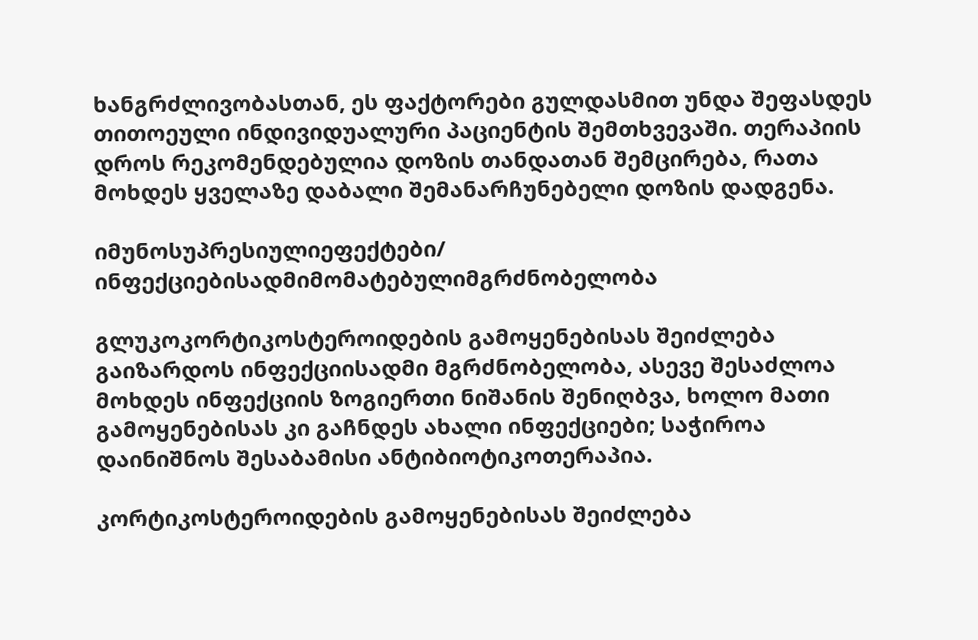ხანგრძლივობასთან, ეს ფაქტორები გულდასმით უნდა შეფასდეს თითოეული ინდივიდუალური პაციენტის შემთხვევაში. თერაპიის დროს რეკომენდებულია დოზის თანდათან შემცირება, რათა მოხდეს ყველაზე დაბალი შემანარჩუნებელი დოზის დადგენა.

იმუნოსუპრესიულიეფექტები/ ინფექციებისადმიმომატებულიმგრძნობელობა

გლუკოკორტიკოსტეროიდების გამოყენებისას შეიძლება გაიზარდოს ინფექციისადმი მგრძნობელობა, ასევე შესაძლოა მოხდეს ინფექციის ზოგიერთი ნიშანის შენიღბვა, ხოლო მათი გამოყენებისას კი გაჩნდეს ახალი ინფექციები; საჭიროა  დაინიშნოს შესაბამისი ანტიბიოტიკოთერაპია.

კორტიკოსტეროიდების გამოყენებისას შეიძლება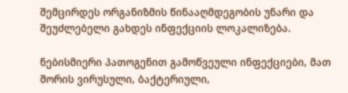შემცირდეს ორგანიზმის წინააღმდეგობის უნარი და შეუძლებელი გახდეს ინფექციის ლოკალიზება.

ნებისმიერი პათოგენით გამოწვეული ინფექციები, მათ შორის ვირუსული, ბაქტერიული,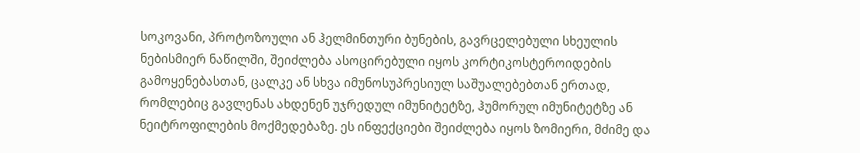სოკოვანი, პროტოზოული ან ჰელმინთური ბუნების, გავრცელებული სხეულის ნებისმიერ ნაწილში, შეიძლება ასოცირებული იყოს კორტიკოსტეროიდების გამოყენებასთან, ცალკე ან სხვა იმუნოსუპრესიულ საშუალებებთან ერთად, რომლებიც გავლენას ახდენენ უჯრედულ იმუნიტეტზე, ჰუმორულ იმუნიტეტზე ან ნეიტროფილების მოქმედებაზე. ეს ინფექციები შეიძლება იყოს ზომიერი, მძიმე და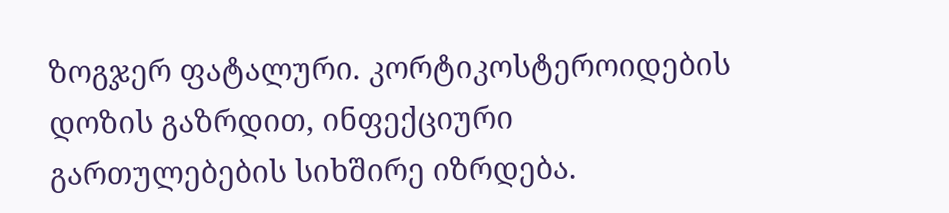ზოგჯერ ფატალური. კორტიკოსტეროიდების დოზის გაზრდით, ინფექციური გართულებების სიხშირე იზრდება.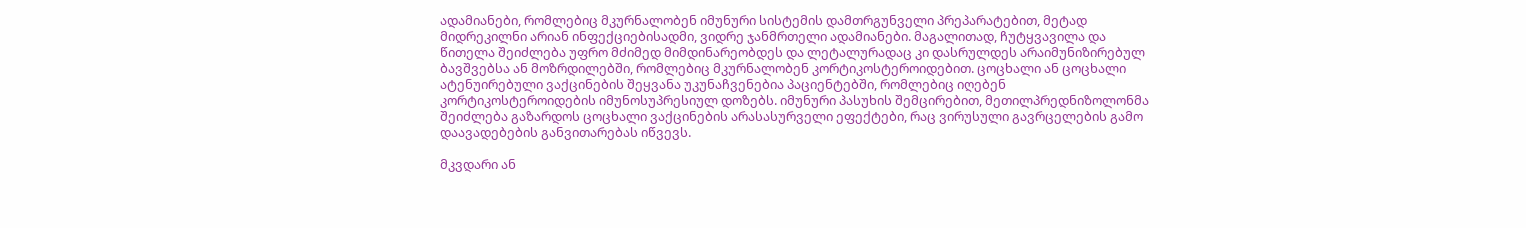ადამიანები, რომლებიც მკურნალობენ იმუნური სისტემის დამთრგუნველი პრეპარატებით, მეტად მიდრეკილნი არიან ინფექციებისადმი, ვიდრე ჯანმრთელი ადამიანები. მაგალითად, ჩუტყვავილა და წითელა შეიძლება უფრო მძიმედ მიმდინარეობდეს და ლეტალურადაც კი დასრულდეს არაიმუნიზირებულ ბავშვებსა ან მოზრდილებში, რომლებიც მკურნალობენ კორტიკოსტეროიდებით. ცოცხალი ან ცოცხალი ატენუირებული ვაქცინების შეყვანა უკუნაჩვენებია პაციენტებში, რომლებიც იღებენ კორტიკოსტეროიდების იმუნოსუპრესიულ დოზებს. იმუნური პასუხის შემცირებით, მეთილპრედნიზოლონმა შეიძლება გაზარდოს ცოცხალი ვაქცინების არასასურველი ეფექტები, რაც ვირუსული გავრცელების გამო დაავადებების განვითარებას იწვევს.

მკვდარი ან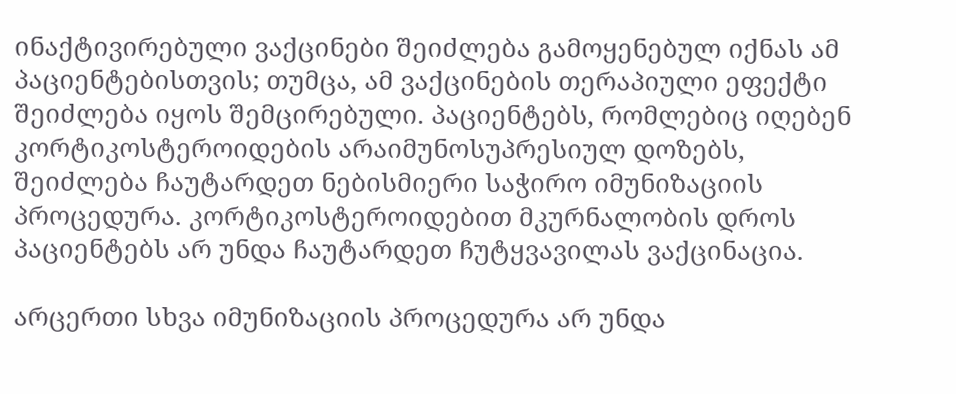ინაქტივირებული ვაქცინები შეიძლება გამოყენებულ იქნას ამ პაციენტებისთვის; თუმცა, ამ ვაქცინების თერაპიული ეფექტი შეიძლება იყოს შემცირებული. პაციენტებს, რომლებიც იღებენ კორტიკოსტეროიდების არაიმუნოსუპრესიულ დოზებს, შეიძლება ჩაუტარდეთ ნებისმიერი საჭირო იმუნიზაციის პროცედურა. კორტიკოსტეროიდებით მკურნალობის დროს პაციენტებს არ უნდა ჩაუტარდეთ ჩუტყვავილას ვაქცინაცია.

არცერთი სხვა იმუნიზაციის პროცედურა არ უნდა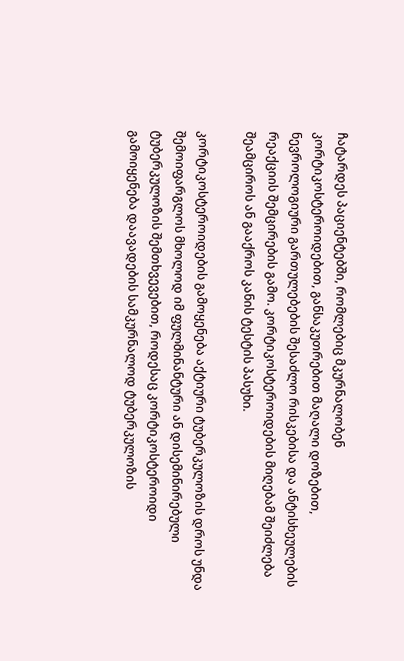ჩატარდეს პაციენტებში, რომლებიც მკურნალობენ კორტიკოსტეროიდებით, განსაკუთრებით მაღალი დოზებით, ნევროლოგიური გართულებების შესაძლო რისკებისა და ანტისხეულების რეაქციის შემცირების გამო. კორტიკოსტეროიდების მიღებამ შეიძლება შეამციროს ან გააქროს კანის ტესტის პასუხი.

კორტიკოსტეროიდების გამოყენება აქტიური ტუბერკულოზის დროს უნდა შემოიფარგლოს მხოლოდ იმ ფულმინანტური ან დისემინირებული ტუბერკულოზის შემთხვევებით, როდესაც კორტიკოსტეროიდი გამოიყენება დაავადების სამკურნალოდ ტუბერკულოზის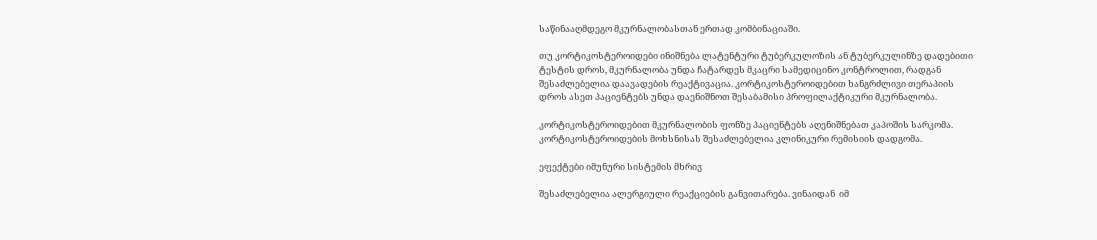საწინააღმდეგო მკურნალობასთან ერთად კომბინაციაში.

თუ კორტიკოსტეროიდები ინიშნება ლატენტური ტუბერკულოზის ან ტუბერკულინზე დადებითი ტესტის დროს, მკურნალობა უნდა ჩატარდეს მკაცრი სამედიცინო კონტროლით, რადგან შესაძლებელია დაავადების რეაქტივაცია. კორტიკოსტეროიდებით ხანგრძლივი თერაპიის დროს ასეთ პაციენტებს უნდა დაენიშნოთ შესაბამისი პროფილაქტიკური მკურნალობა.

კორტიკოსტეროიდებით მკურნალობის ფონზე პაციენტებს აღენიშნებათ კაპოშის სარკომა. კორტიკოსტეროიდების მოხსნისას შესაძლებელია კლინიკური რემისიის დადგომა.

ეფექტები იმუნური სისტემის მხრივ

შესაძლებელია ალერგიული რეაქციების განვითარება. ვინაიდან  იმ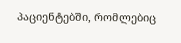პაციენტებში, რომლებიც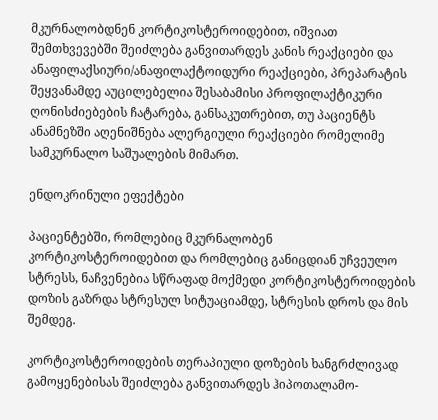მკურნალობდნენ კორტიკოსტეროიდებით, იშვიათ შემთხვევებში შეიძლება განვითარდეს კანის რეაქციები და ანაფილაქსიური/ანაფილაქტოიდური რეაქციები, პრეპარატის შეყვანამდე აუცილებელია შესაბამისი პროფილაქტიკური ღონისძიებების ჩატარება, განსაკუთრებით, თუ პაციენტს ანამნეზში აღენიშნება ალერგიული რეაქციები რომელიმე სამკურნალო საშუალების მიმართ.

ენდოკრინული ეფექტები

პაციენტებში, რომლებიც მკურნალობენ კორტიკოსტეროიდებით და რომლებიც განიცდიან უჩვეულო სტრესს, ნაჩვენებია სწრაფად მოქმედი კორტიკოსტეროიდების დოზის გაზრდა სტრესულ სიტუაციამდე, სტრესის დროს და მის შემდეგ.

კორტიკოსტეროიდების თერაპიული დოზების ხანგრძლივად გამოყენებისას შეიძლება განვითარდეს ჰიპოთალამო-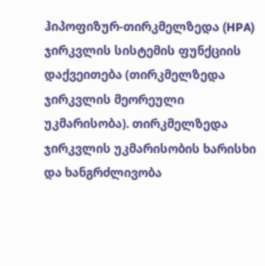ჰიპოფიზურ-თირკმელზედა (HPA) ჯირკვლის სისტემის ფუნქციის დაქვეითება (თირკმელზედა ჯირკვლის მეორეული უკმარისობა). თირკმელზედა ჯირკვლის უკმარისობის ხარისხი და ხანგრძლივობა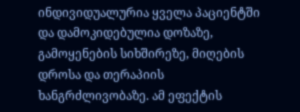ინდივიდუალურია ყველა პაციენტში და დამოკიდებულია დოზაზე, გამოყენების სიხშირეზე, მიღების დროსა და თერაპიის ხანგრძლივობაზე. ამ ეფექტის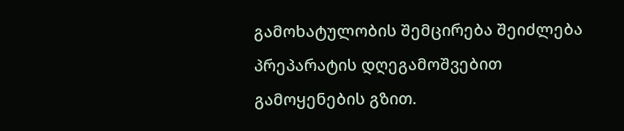გამოხატულობის შემცირება შეიძლება პრეპარატის დღეგამოშვებით გამოყენების გზით.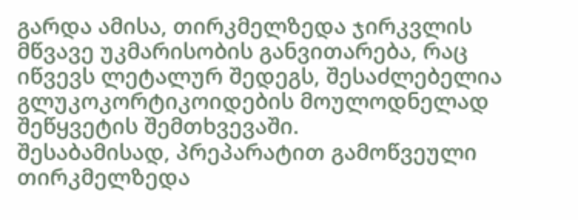გარდა ამისა, თირკმელზედა ჯირკვლის მწვავე უკმარისობის განვითარება, რაც იწვევს ლეტალურ შედეგს, შესაძლებელია გლუკოკორტიკოიდების მოულოდნელად შეწყვეტის შემთხვევაში.
შესაბამისად, პრეპარატით გამოწვეული თირკმელზედა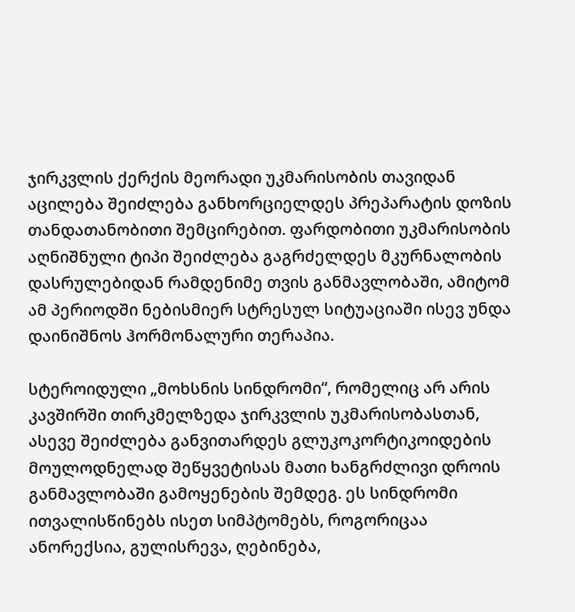ჯირკვლის ქერქის მეორადი უკმარისობის თავიდან აცილება შეიძლება განხორციელდეს პრეპარატის დოზის თანდათანობითი შემცირებით. ფარდობითი უკმარისობის აღნიშნული ტიპი შეიძლება გაგრძელდეს მკურნალობის დასრულებიდან რამდენიმე თვის განმავლობაში, ამიტომ ამ პერიოდში ნებისმიერ სტრესულ სიტუაციაში ისევ უნდა დაინიშნოს ჰორმონალური თერაპია.

სტეროიდული „მოხსნის სინდრომი“, რომელიც არ არის კავშირში თირკმელზედა ჯირკვლის უკმარისობასთან, ასევე შეიძლება განვითარდეს გლუკოკორტიკოიდების მოულოდნელად შეწყვეტისას მათი ხანგრძლივი დროის განმავლობაში გამოყენების შემდეგ. ეს სინდრომი ითვალისწინებს ისეთ სიმპტომებს, როგორიცაა ანორექსია, გულისრევა, ღებინება,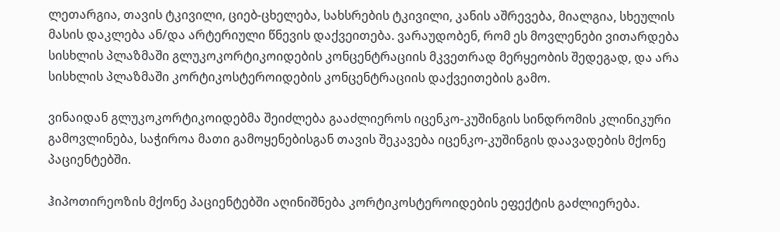ლეთარგია, თავის ტკივილი, ციებ-ცხელება, სახსრების ტკივილი, კანის აშრევება, მიალგია, სხეულის მასის დაკლება ან/და არტერიული წნევის დაქვეითება. ვარაუდობენ, რომ ეს მოვლენები ვითარდება სისხლის პლაზმაში გლუკოკორტიკოიდების კონცენტრაციის მკვეთრად მერყეობის შედეგად, და არა სისხლის პლაზმაში კორტიკოსტეროიდების კონცენტრაციის დაქვეითების გამო.

ვინაიდან გლუკოკორტიკოიდებმა შეიძლება გააძლიეროს იცენკო-კუშინგის სინდრომის კლინიკური გამოვლინება, საჭიროა მათი გამოყენებისგან თავის შეკავება იცენკო-კუშინგის დაავადების მქონე პაციენტებში.

ჰიპოთირეოზის მქონე პაციენტებში აღინიშნება კორტიკოსტეროიდების ეფექტის გაძლიერება.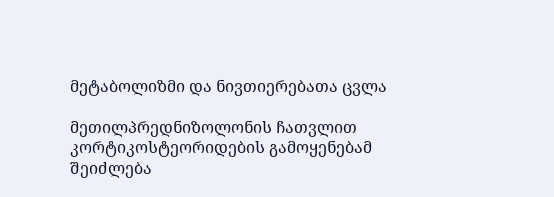მეტაბოლიზმი და ნივთიერებათა ცვლა

მეთილპრედნიზოლონის ჩათვლით კორტიკოსტეორიდების გამოყენებამ შეიძლება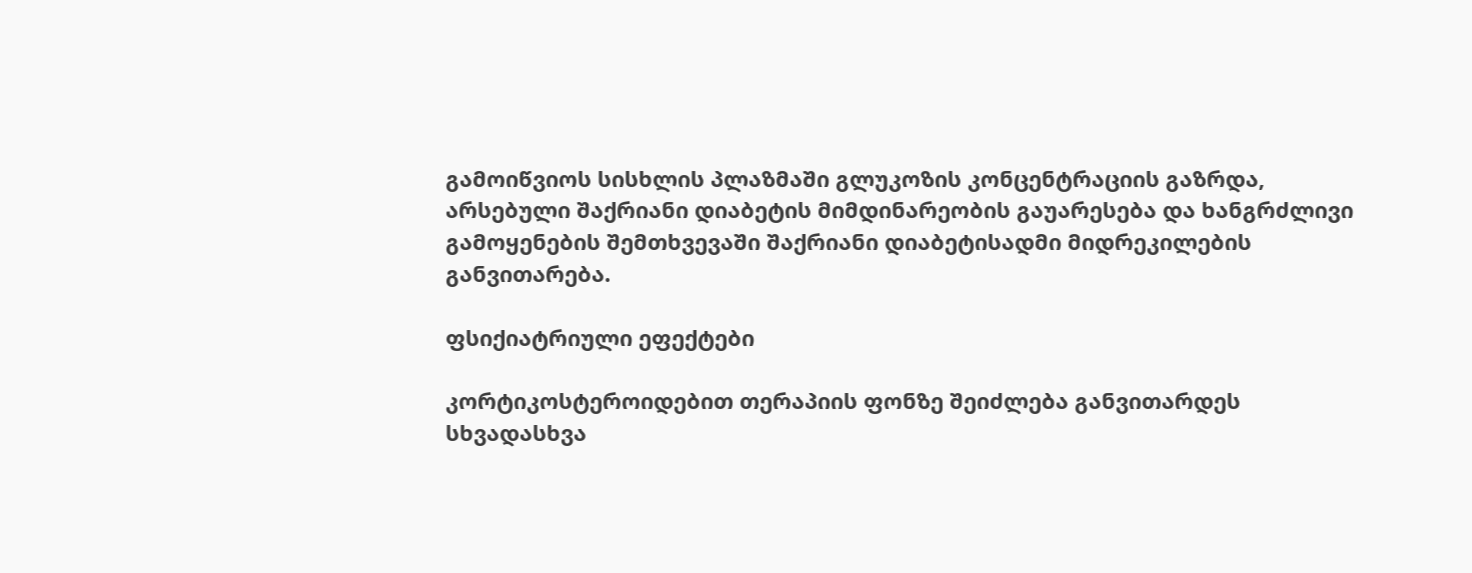გამოიწვიოს სისხლის პლაზმაში გლუკოზის კონცენტრაციის გაზრდა, არსებული შაქრიანი დიაბეტის მიმდინარეობის გაუარესება და ხანგრძლივი გამოყენების შემთხვევაში შაქრიანი დიაბეტისადმი მიდრეკილების განვითარება.

ფსიქიატრიული ეფექტები

კორტიკოსტეროიდებით თერაპიის ფონზე შეიძლება განვითარდეს სხვადასხვა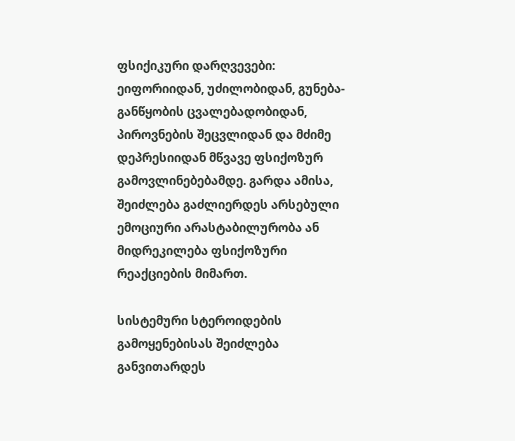ფსიქიკური დარღვევები: ეიფორიიდან, უძილობიდან, გუნება-განწყობის ცვალებადობიდან, პიროვნების შეცვლიდან და მძიმე დეპრესიიდან მწვავე ფსიქოზურ გამოვლინებებამდე. გარდა ამისა, შეიძლება გაძლიერდეს არსებული ემოციური არასტაბილურობა ან მიდრეკილება ფსიქოზური რეაქციების მიმართ.

სისტემური სტეროიდების გამოყენებისას შეიძლება განვითარდეს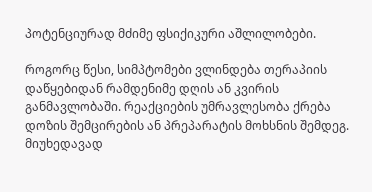პოტენციურად მძიმე ფსიქიკური აშლილობები.

როგორც წესი, სიმპტომები ვლინდება თერაპიის დაწყებიდან რამდენიმე დღის ან კვირის განმავლობაში. რეაქციების უმრავლესობა ქრება დოზის შემცირების ან პრეპარატის მოხსნის შემდეგ. მიუხედავად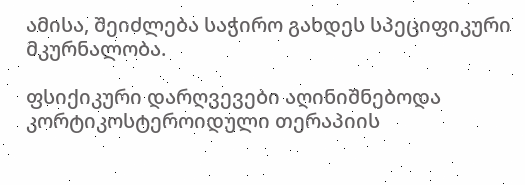ამისა, შეიძლება საჭირო გახდეს სპეციფიკური მკურნალობა.

ფსიქიკური დარღვევები აღინიშნებოდა კორტიკოსტეროიდული თერაპიის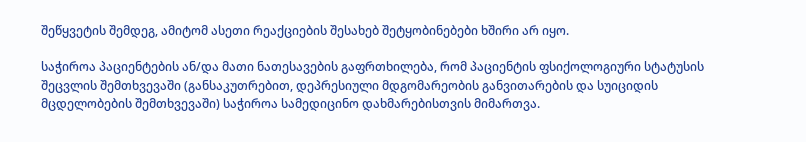შეწყვეტის შემდეგ, ამიტომ ასეთი რეაქციების შესახებ შეტყობინებები ხშირი არ იყო.

საჭიროა პაციენტების ან/და მათი ნათესავების გაფრთხილება, რომ პაციენტის ფსიქოლოგიური სტატუსის შეცვლის შემთხვევაში (განსაკუთრებით, დეპრესიული მდგომარეობის განვითარების და სუიციდის მცდელობების შემთხვევაში) საჭიროა სამედიცინო დახმარებისთვის მიმართვა.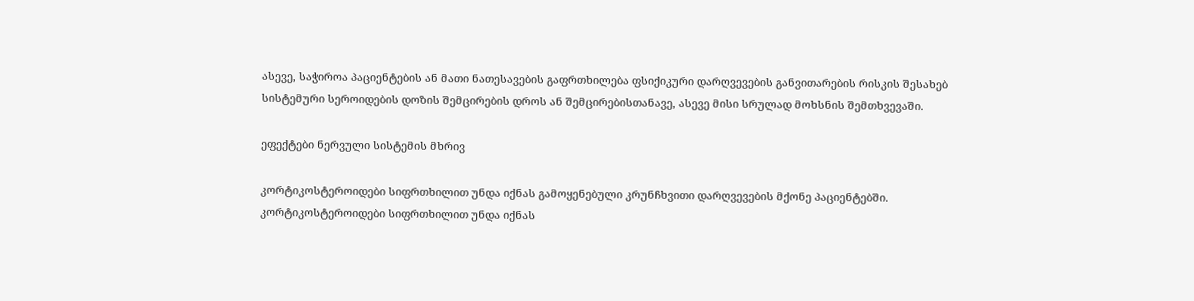ასევე, საჭიროა პაციენტების ან მათი ნათესავების გაფრთხილება ფსიქიკური დარღვევების განვითარების რისკის შესახებ სისტემური სეროიდების დოზის შემცირების დროს ან შემცირებისთანავე, ასევე მისი სრულად მოხსნის შემთხვევაში.

ეფექტები ნერვული სისტემის მხრივ

კორტიკოსტეროიდები სიფრთხილით უნდა იქნას გამოყენებული კრუნჩხვითი დარღვევების მქონე პაციენტებში.
კორტიკოსტეროიდები სიფრთხილით უნდა იქნას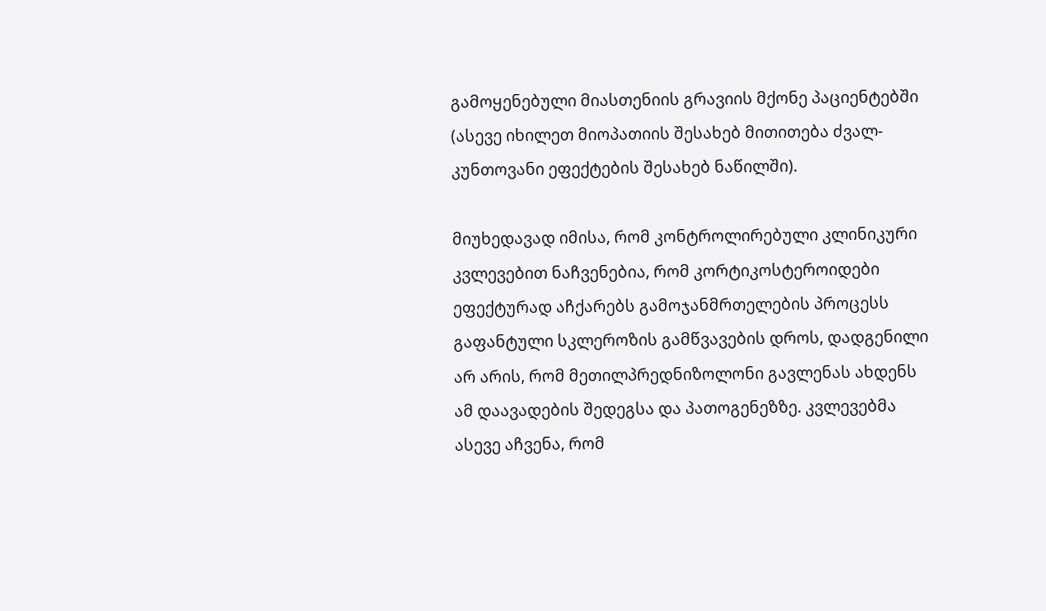გამოყენებული მიასთენიის გრავიის მქონე პაციენტებში (ასევე იხილეთ მიოპათიის შესახებ მითითება ძვალ-კუნთოვანი ეფექტების შესახებ ნაწილში).

მიუხედავად იმისა, რომ კონტროლირებული კლინიკური კვლევებით ნაჩვენებია, რომ კორტიკოსტეროიდები ეფექტურად აჩქარებს გამოჯანმრთელების პროცესს გაფანტული სკლეროზის გამწვავების დროს, დადგენილი არ არის, რომ მეთილპრედნიზოლონი გავლენას ახდენს ამ დაავადების შედეგსა და პათოგენეზზე. კვლევებმა ასევე აჩვენა, რომ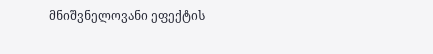მნიშვნელოვანი ეფექტის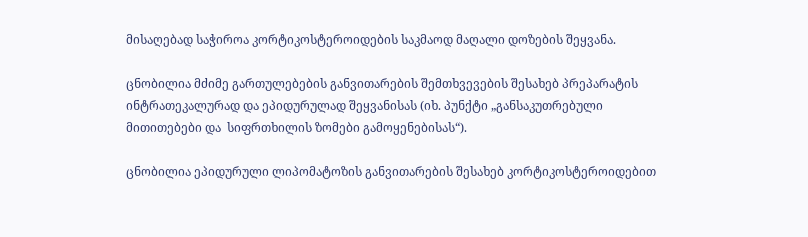მისაღებად საჭიროა კორტიკოსტეროიდების საკმაოდ მაღალი დოზების შეყვანა.

ცნობილია მძიმე გართულებების განვითარების შემთხვევების შესახებ პრეპარატის ინტრათეკალურად და ეპიდურულად შეყვანისას (იხ. პუნქტი „განსაკუთრებული მითითებები და  სიფრთხილის ზომები გამოყენებისას“).

ცნობილია ეპიდურული ლიპომატოზის განვითარების შესახებ კორტიკოსტეროიდებით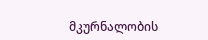მკურნალობის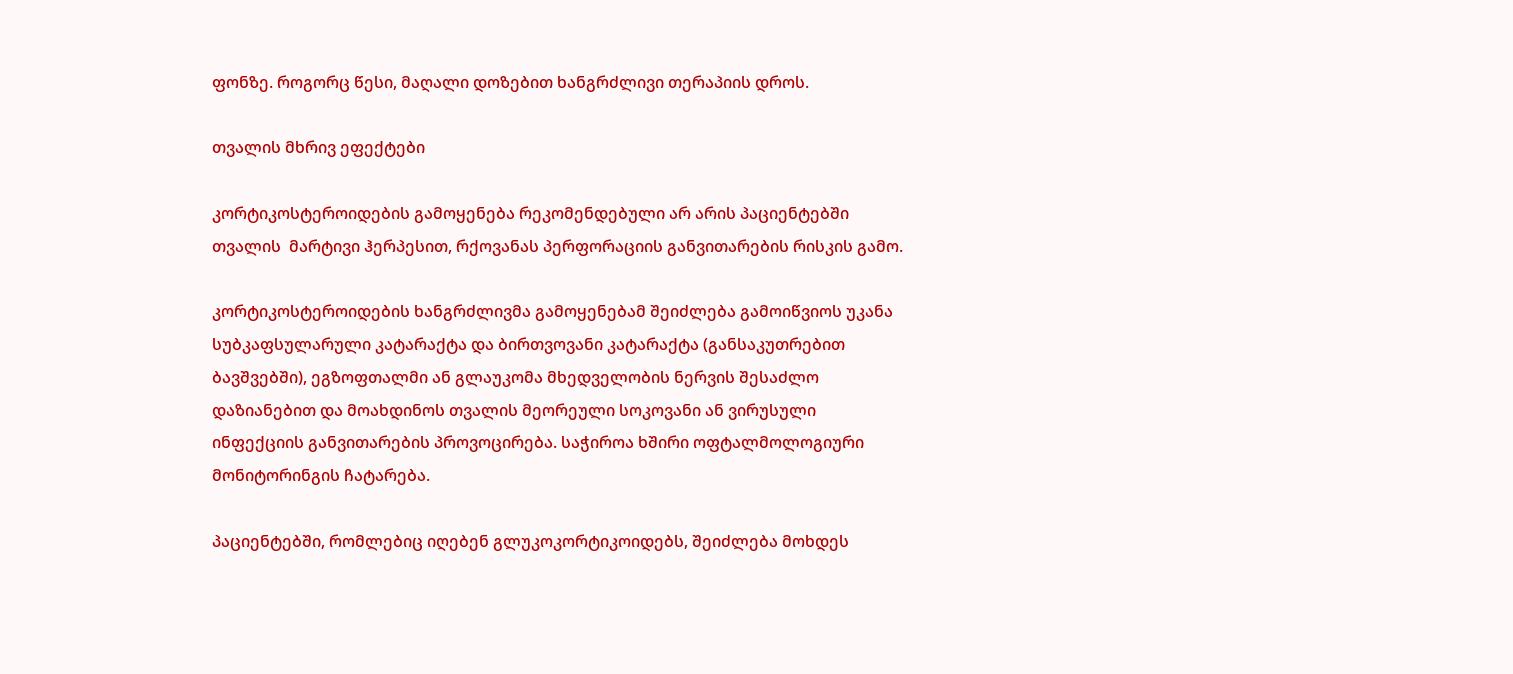ფონზე. როგორც წესი, მაღალი დოზებით ხანგრძლივი თერაპიის დროს.

თვალის მხრივ ეფექტები

კორტიკოსტეროიდების გამოყენება რეკომენდებული არ არის პაციენტებში თვალის  მარტივი ჰერპესით, რქოვანას პერფორაციის განვითარების რისკის გამო.

კორტიკოსტეროიდების ხანგრძლივმა გამოყენებამ შეიძლება გამოიწვიოს უკანა სუბკაფსულარული კატარაქტა და ბირთვოვანი კატარაქტა (განსაკუთრებით ბავშვებში), ეგზოფთალმი ან გლაუკომა მხედველობის ნერვის შესაძლო დაზიანებით და მოახდინოს თვალის მეორეული სოკოვანი ან ვირუსული ინფექციის განვითარების პროვოცირება. საჭიროა ხშირი ოფტალმოლოგიური მონიტორინგის ჩატარება.

პაციენტებში, რომლებიც იღებენ გლუკოკორტიკოიდებს, შეიძლება მოხდეს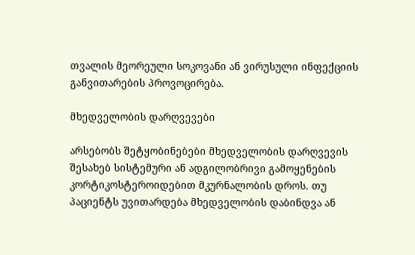თვალის მეორეული სოკოვანი ან ვირუსული ინფექციის განვითარების პროვოცირება.

მხედველობის დარღვევები

არსებობს შეტყობინებები მხედველობის დარღვევის შესახებ სისტემური ან ადგილობრივი გამოყენების კორტიკოსტეროიდებით მკურნალობის დროს. თუ პაციენტს უვითარდება მხედველობის დაბინდვა ან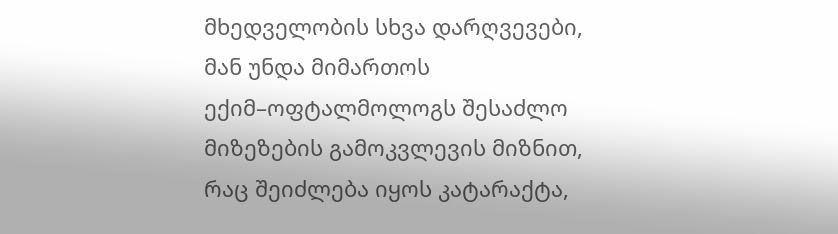მხედველობის სხვა დარღვევები, მან უნდა მიმართოს ექიმ–ოფტალმოლოგს შესაძლო მიზეზების გამოკვლევის მიზნით, რაც შეიძლება იყოს კატარაქტა,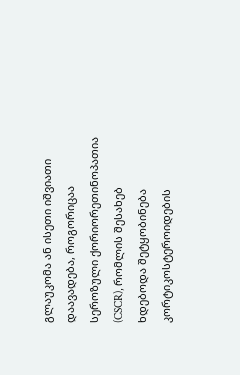გლაუკომა ან ისეთი იშვიათი დაავადება, როგორიცაა სეროზული ქორიორეთინოპათია (CSCR), რომლის შესახებ ხდებოდა შეტყობინება კორტიკოსტეროიდების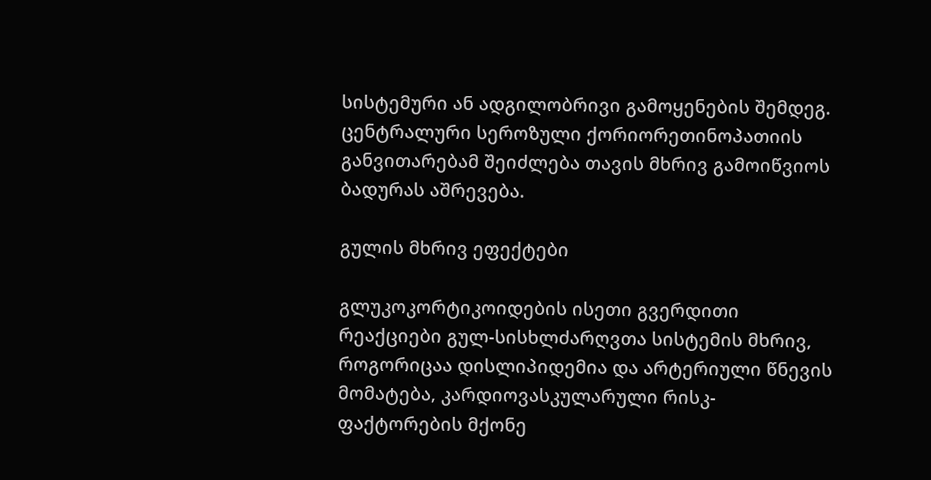სისტემური ან ადგილობრივი გამოყენების შემდეგ. ცენტრალური სეროზული ქორიორეთინოპათიის განვითარებამ შეიძლება თავის მხრივ გამოიწვიოს ბადურას აშრევება.

გულის მხრივ ეფექტები

გლუკოკორტიკოიდების ისეთი გვერდითი რეაქციები გულ-სისხლძარღვთა სისტემის მხრივ, როგორიცაა დისლიპიდემია და არტერიული წნევის მომატება, კარდიოვასკულარული რისკ-ფაქტორების მქონე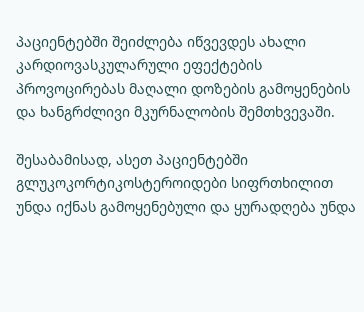პაციენტებში შეიძლება იწვევდეს ახალი კარდიოვასკულარული ეფექტების პროვოცირებას მაღალი დოზების გამოყენების და ხანგრძლივი მკურნალობის შემთხვევაში.

შესაბამისად, ასეთ პაციენტებში გლუკოკორტიკოსტეროიდები სიფრთხილით უნდა იქნას გამოყენებული და ყურადღება უნდა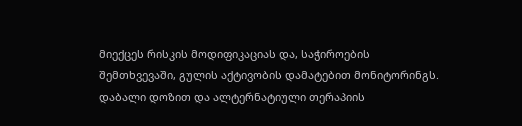მიექცეს რისკის მოდიფიკაციას და, საჭიროების შემთხვევაში, გულის აქტივობის დამატებით მონიტორინგს. დაბალი დოზით და ალტერნატიული თერაპიის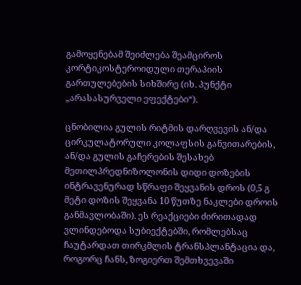გამოყენებამ შეიძლება შეამციროს კორტიკოსტეროიდული თერაპიის გართულებების სიხშირე (იხ. პუნქტი „არასასურველი ეფექტები“).

ცნობილია გულის რიტმის დარღვევის ან/და ცირკულატორული კოლაფსის განვითარების, ან/და გულის გაჩერების შესახებ მეთილპრედნიზოლონის დიდი დოზების ინტრავენურად სწრაფი შეყვანის დროს (0,5 გ მეტი დოზის შეყვანა 10 წუთზე ნაკლები დროის განმავლობაში). ეს რეაქციები ძირითადად ვლინდებოდა სუბიექტებში, რომლებსაც ჩაუტარდათ თირკმლის ტრანსპლანტაცია და, როგორც ჩანს, ზოგიერთ შემთხვევაში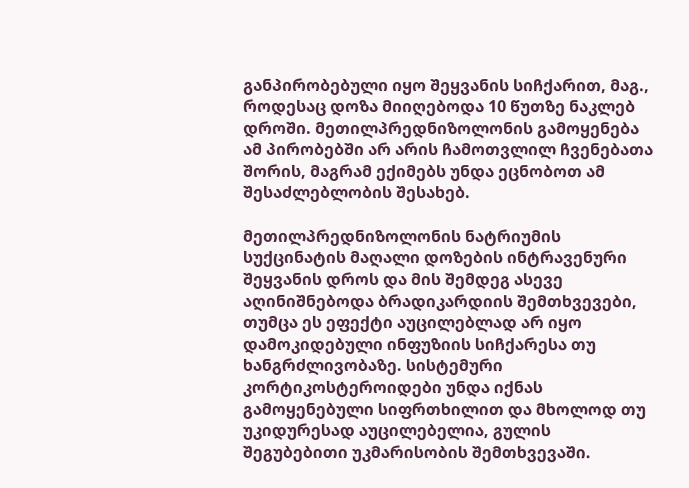განპირობებული იყო შეყვანის სიჩქარით, მაგ., როდესაც დოზა მიიღებოდა 10 წუთზე ნაკლებ დროში. მეთილპრედნიზოლონის გამოყენება ამ პირობებში არ არის ჩამოთვლილ ჩვენებათა შორის, მაგრამ ექიმებს უნდა ეცნობოთ ამ შესაძლებლობის შესახებ.

მეთილპრედნიზოლონის ნატრიუმის სუქცინატის მაღალი დოზების ინტრავენური შეყვანის დროს და მის შემდეგ ასევე აღინიშნებოდა ბრადიკარდიის შემთხვევები, თუმცა ეს ეფექტი აუცილებლად არ იყო დამოკიდებული ინფუზიის სიჩქარესა თუ ხანგრძლივობაზე. სისტემური კორტიკოსტეროიდები უნდა იქნას გამოყენებული სიფრთხილით და მხოლოდ თუ უკიდურესად აუცილებელია, გულის შეგუბებითი უკმარისობის შემთხვევაში.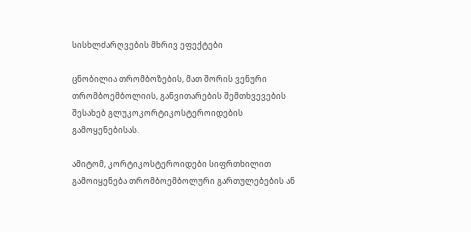სისხლძარღვების მხრივ ეფექტები

ცნობილია თრომბოზების, მათ შორის ვენური თრომბოემბოლიის, განვითარების შემთხვევების შესახებ გლუკოკორტიკოსტეროიდების გამოყენებისას.

ამიტომ, კორტიკოსტეროიდები სიფრთხილით გამოიყენება თრომბოემბოლური გართულებების ან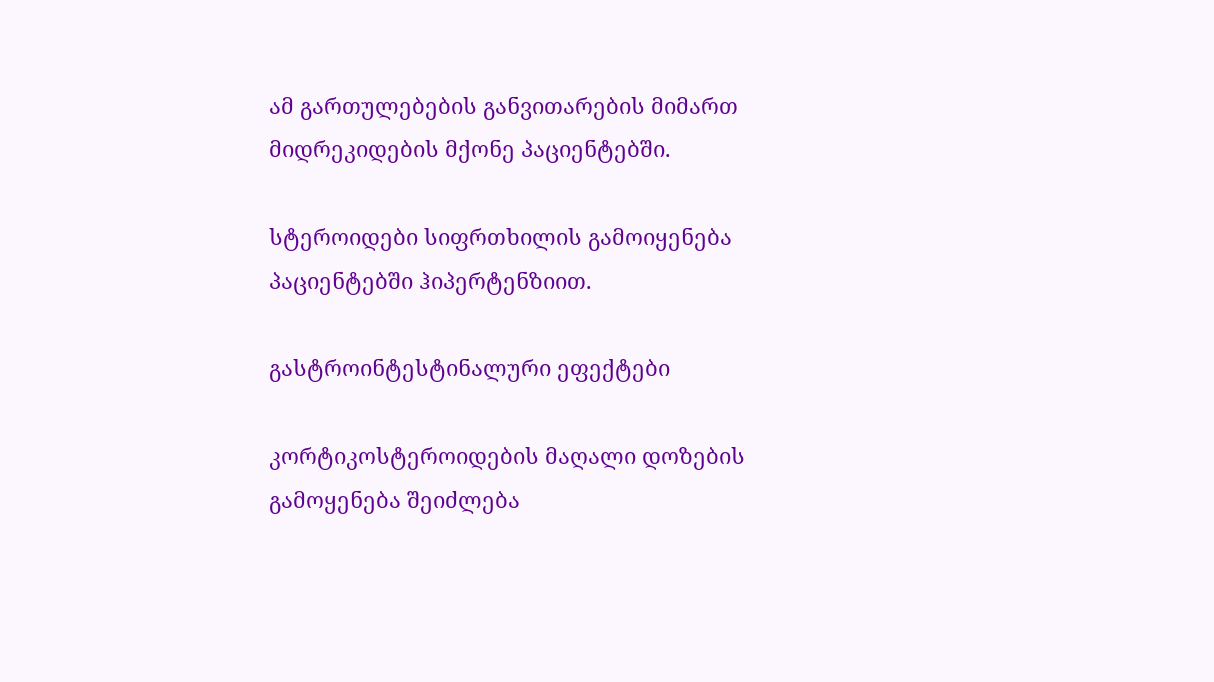ამ გართულებების განვითარების მიმართ მიდრეკიდების მქონე პაციენტებში.

სტეროიდები სიფრთხილის გამოიყენება პაციენტებში ჰიპერტენზიით.

გასტროინტესტინალური ეფექტები

კორტიკოსტეროიდების მაღალი დოზების გამოყენება შეიძლება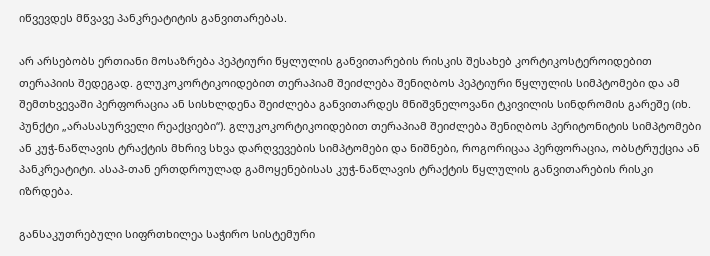იწვევდეს მწვავე პანკრეატიტის განვითარებას.

არ არსებობს ერთიანი მოსაზრება პეპტიური წყლულის განვითარების რისკის შესახებ კორტიკოსტეროიდებით თერაპიის შედეგად. გლუკოკორტიკოიდებით თერაპიამ შეიძლება შენიღბოს პეპტიური წყლულის სიმპტომები და ამ შემთხვევაში პერფორაცია ან სისხლდენა შეიძლება განვითარდეს მნიშვნელოვანი ტკივილის სინდრომის გარეშე (იხ. პუნქტი „არასასურველი რეაქციები“). გლუკოკორტიკოიდებით თერაპიამ შეიძლება შენიღბოს პერიტონიტის სიმპტომები ან კუჭ-ნაწლავის ტრაქტის მხრივ სხვა დარღვევების სიმპტომები და ნიშნები, როგორიცაა პერფორაცია, ობსტრუქცია ან პანკრეატიტი. ასაპ-თან ერთდროულად გამოყენებისას კუჭ-ნაწლავის ტრაქტის წყლულის განვითარების რისკი იზრდება.

განსაკუთრებული სიფრთხილეა საჭირო სისტემური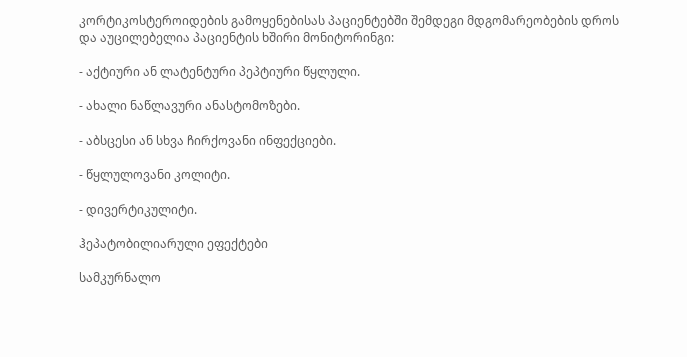კორტიკოსტეროიდების გამოყენებისას პაციენტებში შემდეგი მდგომარეობების დროს და აუცილებელია პაციენტის ხშირი მონიტორინგი:

- აქტიური ან ლატენტური პეპტიური წყლული.

- ახალი ნაწლავური ანასტომოზები.

- აბსცესი ან სხვა ჩირქოვანი ინფექციები.

- წყლულოვანი კოლიტი.

- დივერტიკულიტი.

ჰეპატობილიარული ეფექტები

სამკურნალო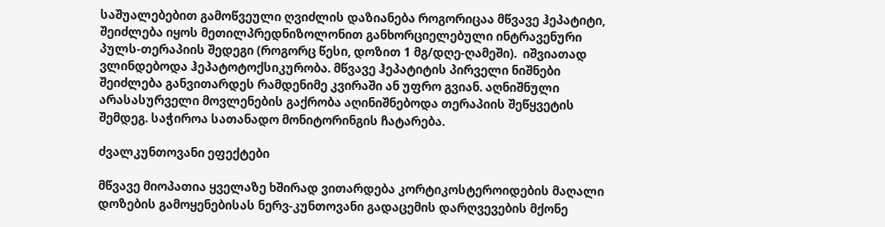საშუალებებით გამოწვეული ღვიძლის დაზიანება როგორიცაა მწვავე ჰეპატიტი, შეიძლება იყოს მეთილპრედნიზოლონით განხორციელებული ინტრავენური პულს-თერაპიის შედეგი (როგორც წესი, დოზით 1 მგ/დღე-ღამეში).  იშვიათად ვლინდებოდა ჰეპატოტოქსიკურობა. მწვავე ჰეპატიტის პირველი ნიშნები შეიძლება განვითარდეს რამდენიმე კვირაში ან უფრო გვიან. აღნიშნული არასასურველი მოვლენების გაქრობა აღინიშნებოდა თერაპიის შეწყვეტის შემდეგ. საჭიროა სათანადო მონიტორინგის ჩატარება.

ძვალკუნთოვანი ეფექტები

მწვავე მიოპათია ყველაზე ხშირად ვითარდება კორტიკოსტეროიდების მაღალი დოზების გამოყენებისას ნერვ-კუნთოვანი გადაცემის დარღვევების მქონე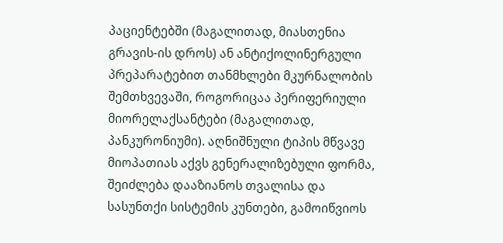პაციენტებში (მაგალითად, მიასთენია გრავის-ის დროს) ან ანტიქოლინერგული პრეპარატებით თანმხლები მკურნალობის შემთხვევაში, როგორიცაა პერიფერიული მიორელაქსანტები (მაგალითად, პანკურონიუმი). აღნიშნული ტიპის მწვავე მიოპათიას აქვს გენერალიზებული ფორმა, შეიძლება დააზიანოს თვალისა და სასუნთქი სისტემის კუნთები, გამოიწვიოს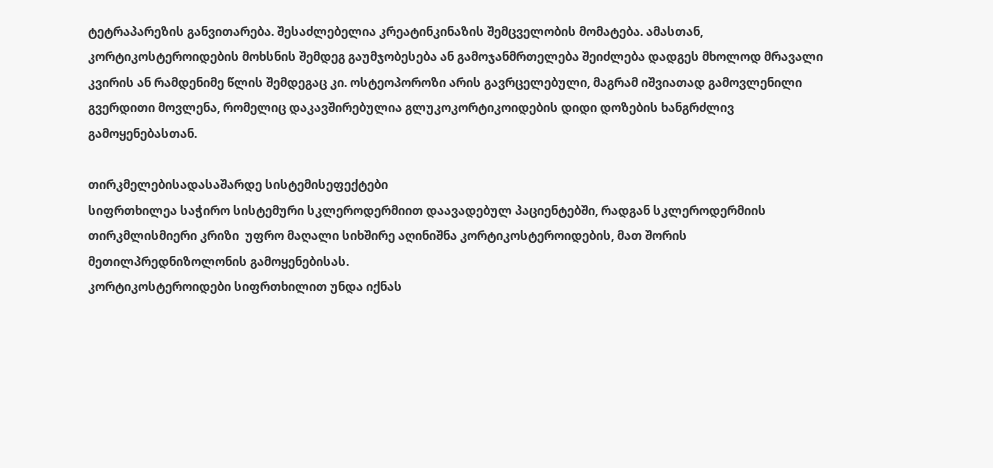ტეტრაპარეზის განვითარება. შესაძლებელია კრეატინკინაზის შემცველობის მომატება. ამასთან, კორტიკოსტეროიდების მოხსნის შემდეგ გაუმჯობესება ან გამოჯანმრთელება შეიძლება დადგეს მხოლოდ მრავალი კვირის ან რამდენიმე წლის შემდეგაც კი. ოსტეოპოროზი არის გავრცელებული, მაგრამ იშვიათად გამოვლენილი გვერდითი მოვლენა, რომელიც დაკავშირებულია გლუკოკორტიკოიდების დიდი დოზების ხანგრძლივ გამოყენებასთან.

თირკმელებისადასაშარდე სისტემისეფექტები
სიფრთხილეა საჭირო სისტემური სკლეროდერმიით დაავადებულ პაციენტებში, რადგან სკლეროდერმიის თირკმლისმიერი კრიზი  უფრო მაღალი სიხშირე აღინიშნა კორტიკოსტეროიდების, მათ შორის მეთილპრედნიზოლონის გამოყენებისას.
კორტიკოსტეროიდები სიფრთხილით უნდა იქნას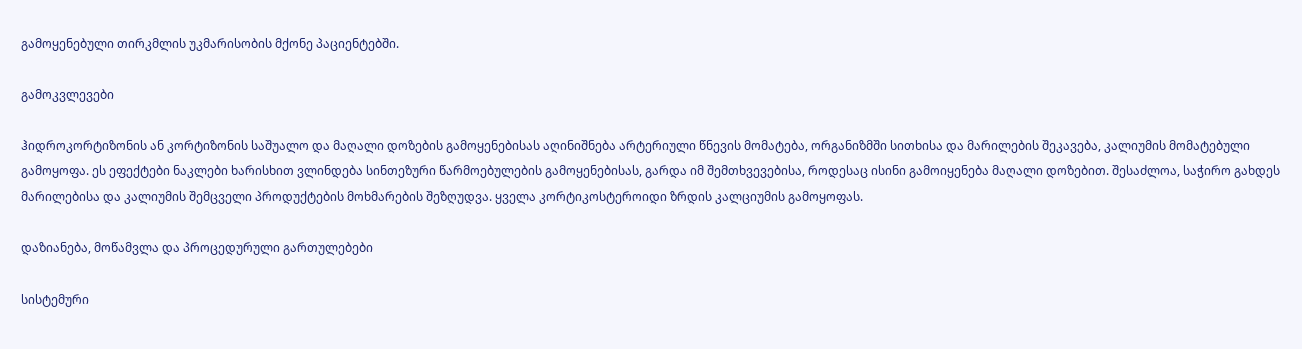გამოყენებული თირკმლის უკმარისობის მქონე პაციენტებში.

გამოკვლევები

ჰიდროკორტიზონის ან კორტიზონის საშუალო და მაღალი დოზების გამოყენებისას აღინიშნება არტერიული წნევის მომატება, ორგანიზმში სითხისა და მარილების შეკავება, კალიუმის მომატებული გამოყოფა. ეს ეფექტები ნაკლები ხარისხით ვლინდება სინთეზური წარმოებულების გამოყენებისას, გარდა იმ შემთხვევებისა, როდესაც ისინი გამოიყენება მაღალი დოზებით. შესაძლოა, საჭირო გახდეს მარილებისა და კალიუმის შემცველი პროდუქტების მოხმარების შეზღუდვა. ყველა კორტიკოსტეროიდი ზრდის კალციუმის გამოყოფას.

დაზიანება, მოწამვლა და პროცედურული გართულებები

სისტემური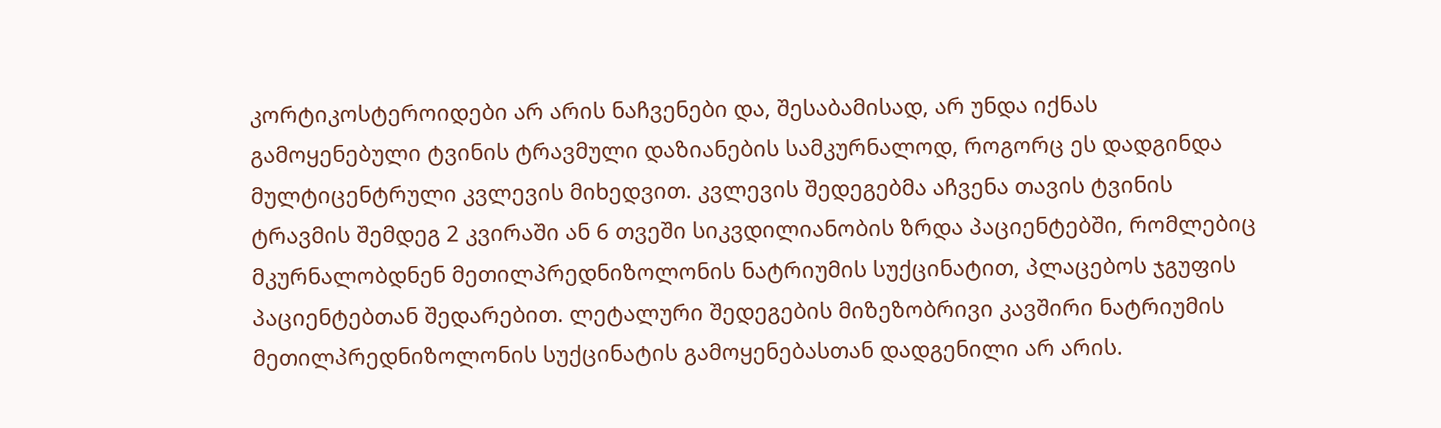კორტიკოსტეროიდები არ არის ნაჩვენები და, შესაბამისად, არ უნდა იქნას გამოყენებული ტვინის ტრავმული დაზიანების სამკურნალოდ, როგორც ეს დადგინდა მულტიცენტრული კვლევის მიხედვით. კვლევის შედეგებმა აჩვენა თავის ტვინის ტრავმის შემდეგ 2 კვირაში ან 6 თვეში სიკვდილიანობის ზრდა პაციენტებში, რომლებიც მკურნალობდნენ მეთილპრედნიზოლონის ნატრიუმის სუქცინატით, პლაცებოს ჯგუფის პაციენტებთან შედარებით. ლეტალური შედეგების მიზეზობრივი კავშირი ნატრიუმის მეთილპრედნიზოლონის სუქცინატის გამოყენებასთან დადგენილი არ არის.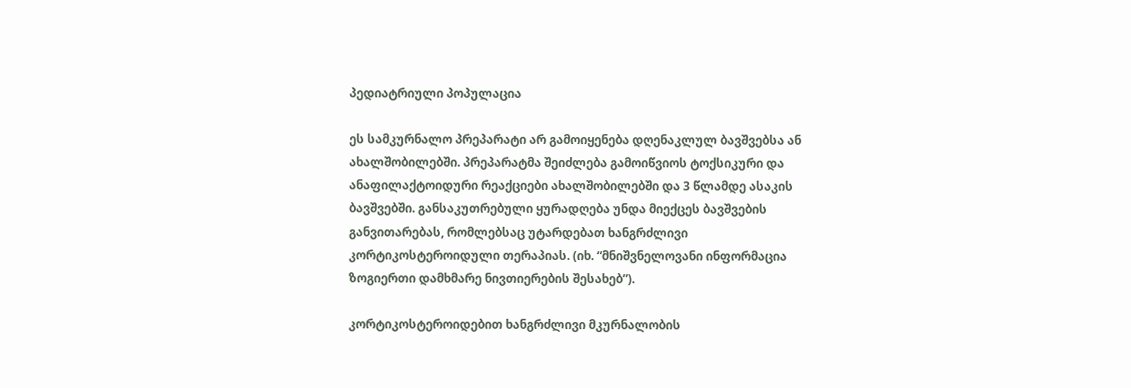პედიატრიული პოპულაცია

ეს სამკურნალო პრეპარატი არ გამოიყენება დღენაკლულ ბავშვებსა ან ახალშობილებში. პრეპარატმა შეიძლება გამოიწვიოს ტოქსიკური და ანაფილაქტოიდური რეაქციები ახალშობილებში და 3 წლამდე ასაკის ბავშვებში. განსაკუთრებული ყურადღება უნდა მიექცეს ბავშვების განვითარებას, რომლებსაც უტარდებათ ხანგრძლივი კორტიკოსტეროიდული თერაპიას. (იხ. “მნიშვნელოვანი ინფორმაცია ზოგიერთი დამხმარე ნივთიერების შესახებ”).

კორტიკოსტეროიდებით ხანგრძლივი მკურნალობის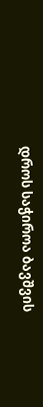დროს საჭიროა ბავშვის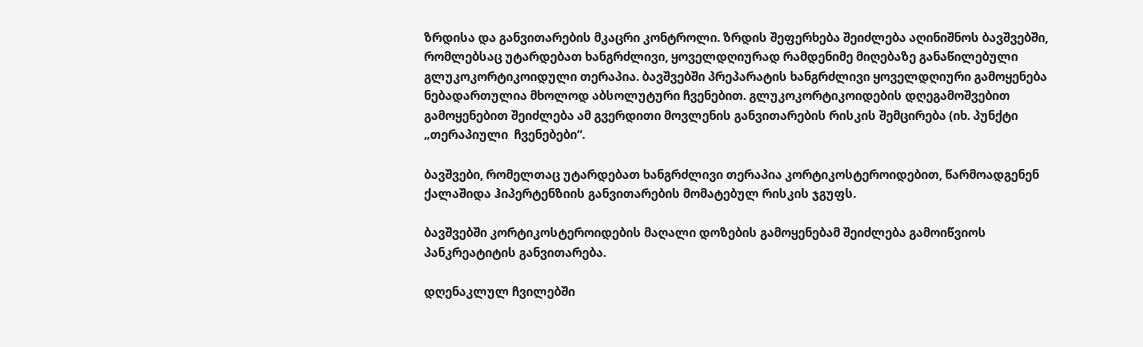ზრდისა და განვითარების მკაცრი კონტროლი. ზრდის შეფერხება შეიძლება აღინიშნოს ბავშვებში, რომლებსაც უტარდებათ ხანგრძლივი, ყოველდღიურად რამდენიმე მიღებაზე განაწილებული გლუკოკორტიკოიდული თერაპია. ბავშვებში პრეპარატის ხანგრძლივი ყოველდღიური გამოყენება ნებადართულია მხოლოდ აბსოლუტური ჩვენებით. გლუკოკორტიკოიდების დღეგამოშვებით გამოყენებით შეიძლება ამ გვერდითი მოვლენის განვითარების რისკის შემცირება (იხ. პუნქტი „თერაპიული  ჩვენებები“.

ბავშვები, რომელთაც უტარდებათ ხანგრძლივი თერაპია კორტიკოსტეროიდებით, წარმოადგენენ ქალაშიდა ჰიპერტენზიის განვითარების მომატებულ რისკის ჯგუფს.

ბავშვებში კორტიკოსტეროიდების მაღალი დოზების გამოყენებამ შეიძლება გამოიწვიოს პანკრეატიტის განვითარება.

დღენაკლულ ჩვილებში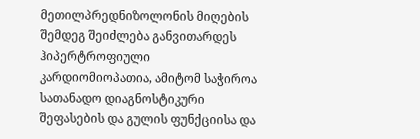მეთილპრედნიზოლონის მიღების შემდეგ შეიძლება განვითარდეს ჰიპერტროფიული კარდიომიოპათია, ამიტომ საჭიროა სათანადო დიაგნოსტიკური შეფასების და გულის ფუნქციისა და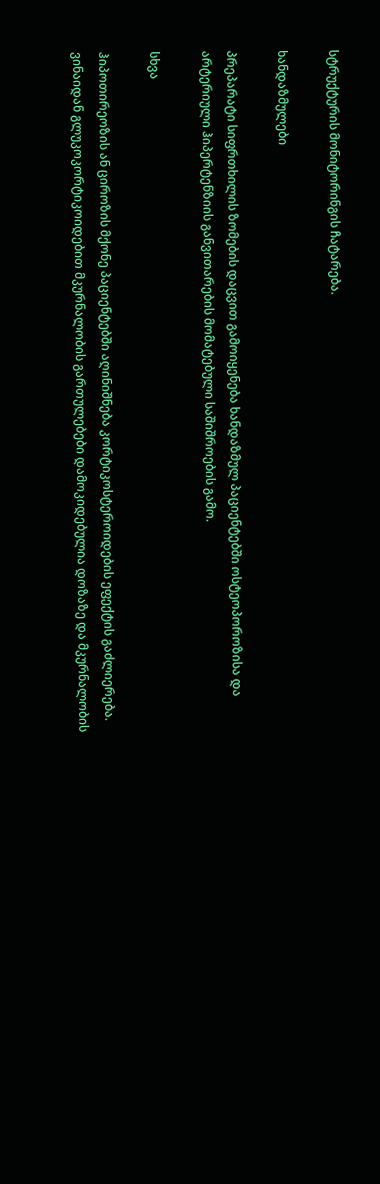სტრუქტურის მონიტორინგის ჩატარება.

ხანდაზმულები

პრეპარატი სიფრთხილის ზომების დაცვით გამოიყენება ხანდაზმულ პაციენტებში ოსტეოპოროზისა და არტერიული ჰიპერტენზიის განვითარების მომატებული საშიშროების გამო.

სხვა

ჰიპოთირეოზის ან ციროზის მქონე პაციენტებში აღინიშნება კორტიკოსტეროიდების ეფექტის გაძლიერება.  ვინაიდან გლუკოკორტიკოიდებით მკურნალობის გართულებები დამოკიდებულია დოზაზე და მკურნალობის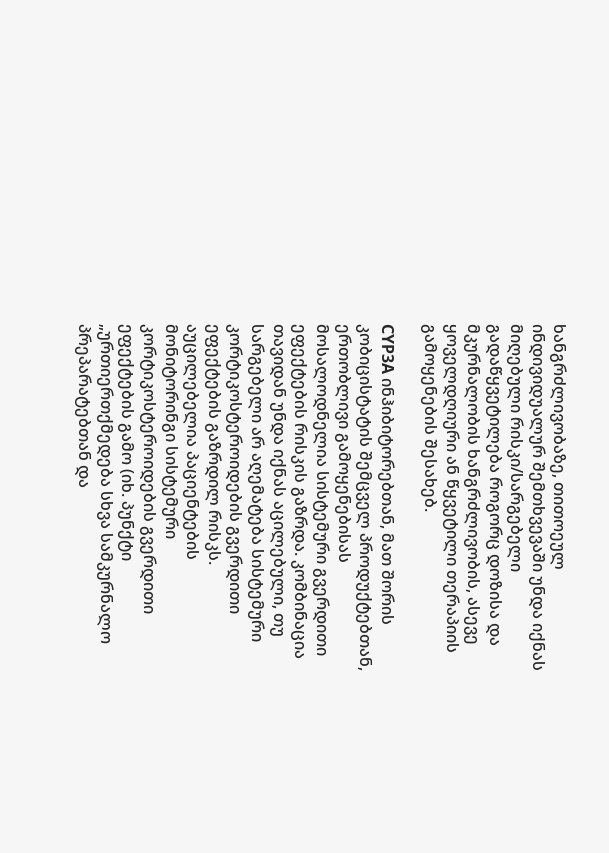ხანგრძლივობაზე, თითოეულ ინდივიდუალურ შემთხვევაში უნდა იქნას მიღებული რისკი/სარგებელი გადაწყვეტილება როგორც დოზისა და მკურნალობის ხანგრძლივობის, ასევე ყოველდღიური ან წყვეტილი თერაპიის გამოყენების შესახებ.

CYP3A ინჰიბიტორებთან, მათ შორის კობიცისტატის შემცველ პროდუქტებთან, ერთობლივი გამოყენებისას მოსალოდნელია სისტემური გვერდითი ეფექტების რისკის გაზრდა. კომბინაცია თავიდან უნდა იქნას აცილებული, თუ სარგებელი არ აღემატება სისტემური კორტიკოსტეროიდების გვერდითი ეფექტების გაზრდილ რისკს. აუცილებელია პაციენტების მონიტორინგი სისტემური კორტიკოსტეროიდების გვერდითი ეფექტების გამო (იხ. პუნქტი „ურთიერთქმედება სხვა სამკურნალო პრეპარატებთან და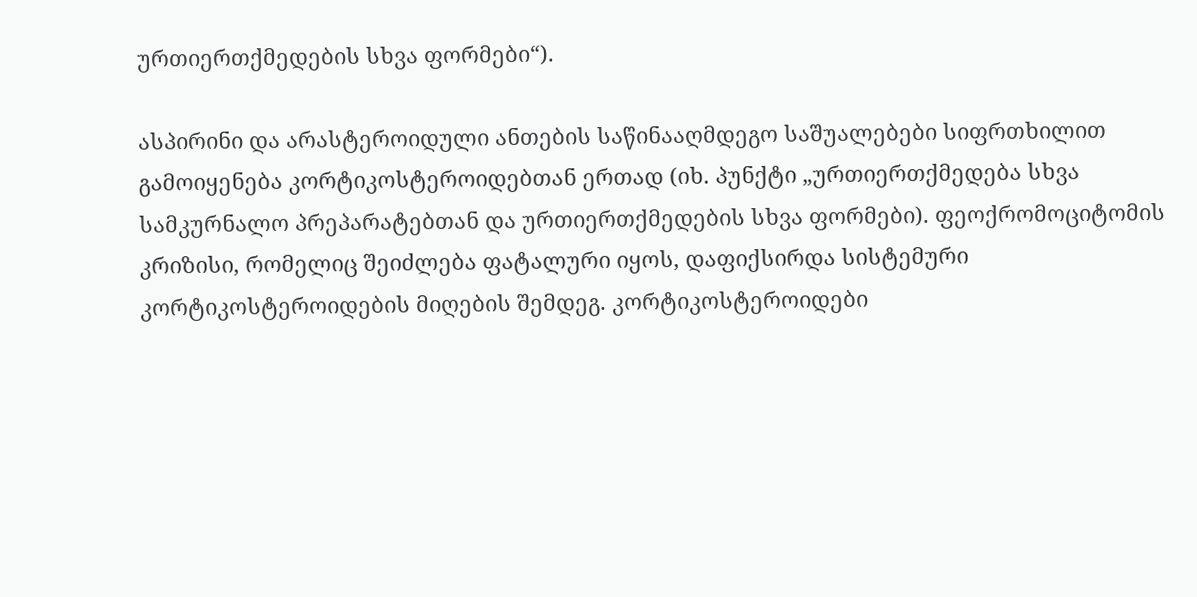ურთიერთქმედების სხვა ფორმები“).

ასპირინი და არასტეროიდული ანთების საწინააღმდეგო საშუალებები სიფრთხილით გამოიყენება კორტიკოსტეროიდებთან ერთად (იხ. პუნქტი „ურთიერთქმედება სხვა სამკურნალო პრეპარატებთან და ურთიერთქმედების სხვა ფორმები). ფეოქრომოციტომის კრიზისი, რომელიც შეიძლება ფატალური იყოს, დაფიქსირდა სისტემური კორტიკოსტეროიდების მიღების შემდეგ. კორტიკოსტეროიდები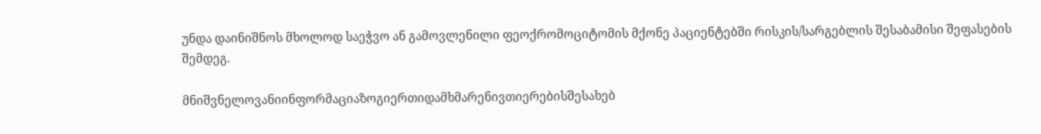უნდა დაინიშნოს მხოლოდ საეჭვო ან გამოვლენილი ფეოქრომოციტომის მქონე პაციენტებში რისკის/სარგებლის შესაბამისი შეფასების შემდეგ.

მნიშვნელოვანიინფორმაციაზოგიერთიდამხმარენივთიერებისშესახებ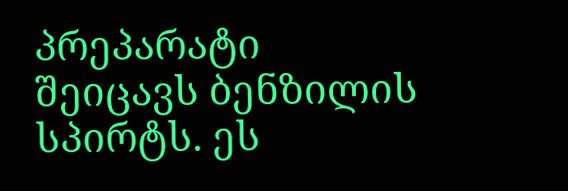პრეპარატი შეიცავს ბენზილის სპირტს. ეს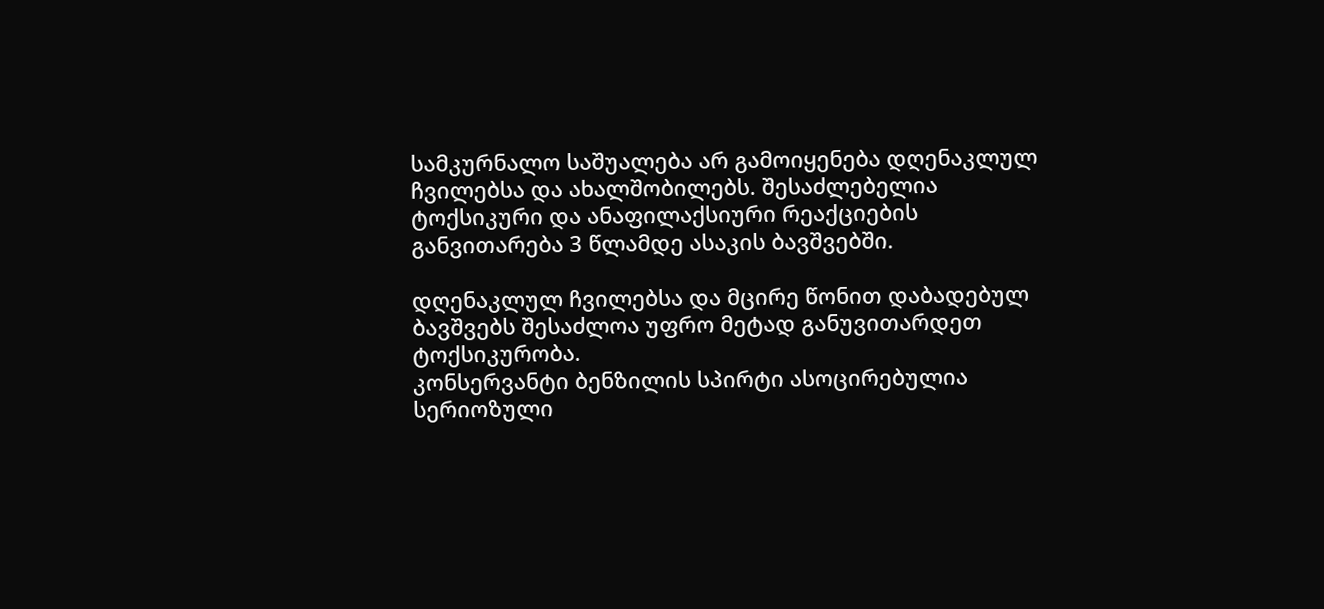სამკურნალო საშუალება არ გამოიყენება დღენაკლულ ჩვილებსა და ახალშობილებს. შესაძლებელია ტოქსიკური და ანაფილაქსიური რეაქციების განვითარება 3 წლამდე ასაკის ბავშვებში.

დღენაკლულ ჩვილებსა და მცირე წონით დაბადებულ ბავშვებს შესაძლოა უფრო მეტად განუვითარდეთ ტოქსიკურობა.
კონსერვანტი ბენზილის სპირტი ასოცირებულია სერიოზული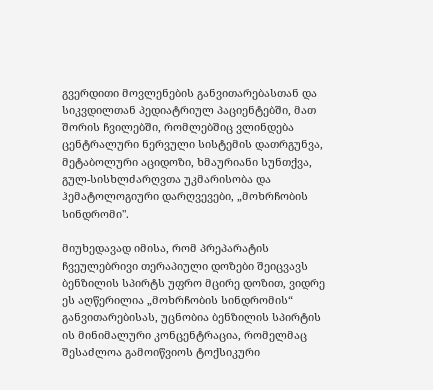გვერდითი მოვლენების განვითარებასთან და სიკვდილთან პედიატრიულ პაციენტებში, მათ შორის ჩვილებში, რომლებშიც ვლინდება ცენტრალური ნერვული სისტემის დათრგუნვა, მეტაბოლური აციდოზი, ხმაურიანი სუნთქვა, გულ-სისხლძარღვთა უკმარისობა და ჰემატოლოგიური დარღვევები, „მოხრჩობის სინდრომი".

მიუხედავად იმისა, რომ პრეპარატის ჩვეულებრივი თერაპიული დოზები შეიცვავს ბენზილის სპირტს უფრო მცირე დოზით, ვიდრე ეს აღწერილია „მოხრჩობის სინდრომის“ განვითარებისას, უცნობია ბენზილის სპირტის ის მინიმალური კონცენტრაცია, რომელმაც შესაძლოა გამოიწვიოს ტოქსიკური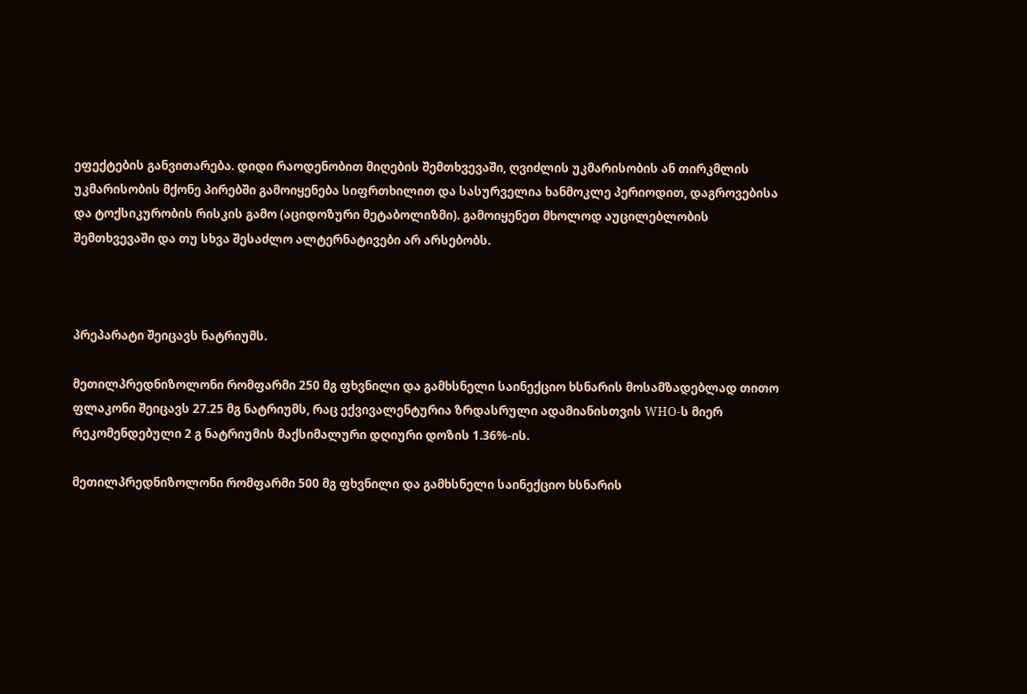ეფექტების განვითარება. დიდი რაოდენობით მიღების შემთხვევაში, ღვიძლის უკმარისობის ან თირკმლის უკმარისობის მქონე პირებში გამოიყენება სიფრთხილით და სასურველია ხანმოკლე პერიოდით, დაგროვებისა და ტოქსიკურობის რისკის გამო (აციდოზური მეტაბოლიზმი). გამოიყენეთ მხოლოდ აუცილებლობის შემთხვევაში და თუ სხვა შესაძლო ალტერნატივები არ არსებობს.



პრეპარატი შეიცავს ნატრიუმს.

მეთილპრედნიზოლონი რომფარმი 250 მგ ფხვნილი და გამხსნელი საინექციო ხსნარის მოსამზადებლად თითო ფლაკონი შეიცავს 27.25 მგ ნატრიუმს, რაც ექვივალენტურია ზრდასრული ადამიანისთვის WHO-ს მიერ რეკომენდებული 2 გ ნატრიუმის მაქსიმალური დღიური დოზის 1.36%-ის.

მეთილპრედნიზოლონი რომფარმი 500 მგ ფხვნილი და გამხსნელი საინექციო ხსნარის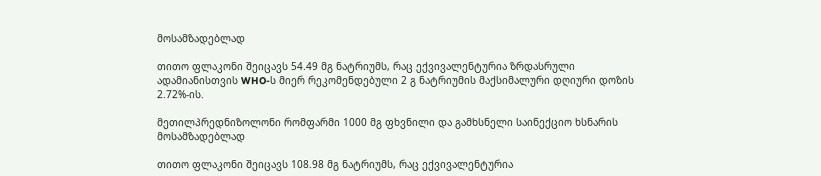მოსამზადებლად

თითო ფლაკონი შეიცავს 54.49 მგ ნატრიუმს, რაც ექვივალენტურია ზრდასრული ადამიანისთვის WHO-ს მიერ რეკომენდებული 2 გ ნატრიუმის მაქსიმალური დღიური დოზის 2.72%-ის.

მეთილპრედნიზოლონი რომფარმი 1000 მგ ფხვნილი და გამხსნელი საინექციო ხსნარის მოსამზადებლად

თითო ფლაკონი შეიცავს 108.98 მგ ნატრიუმს, რაც ექვივალენტურია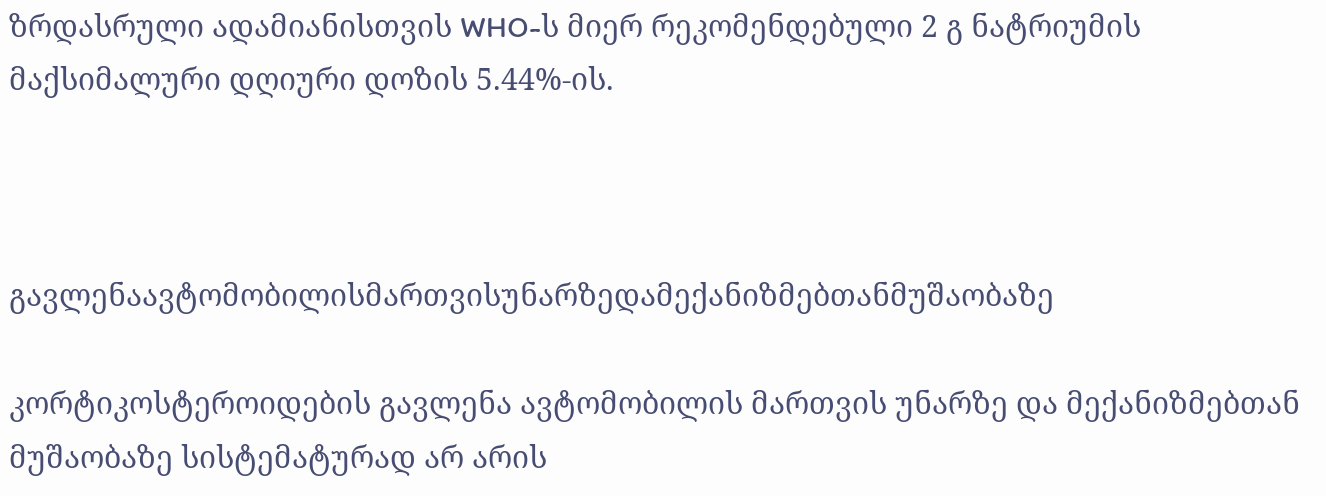ზრდასრული ადამიანისთვის WHO-ს მიერ რეკომენდებული 2 გ ნატრიუმის მაქსიმალური დღიური დოზის 5.44%-ის.



გავლენაავტომობილისმართვისუნარზედამექანიზმებთანმუშაობაზე

კორტიკოსტეროიდების გავლენა ავტომობილის მართვის უნარზე და მექანიზმებთან მუშაობაზე სისტემატურად არ არის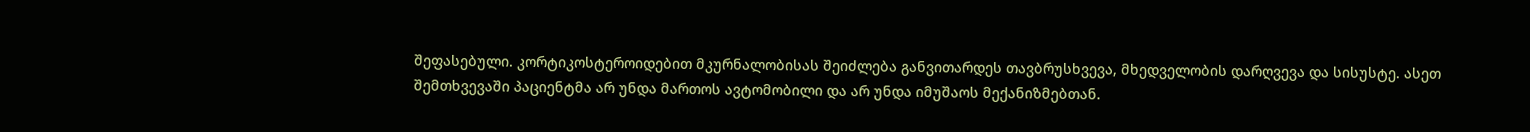შეფასებული. კორტიკოსტეროიდებით მკურნალობისას შეიძლება განვითარდეს თავბრუსხვევა, მხედველობის დარღვევა და სისუსტე. ასეთ შემთხვევაში პაციენტმა არ უნდა მართოს ავტომობილი და არ უნდა იმუშაოს მექანიზმებთან.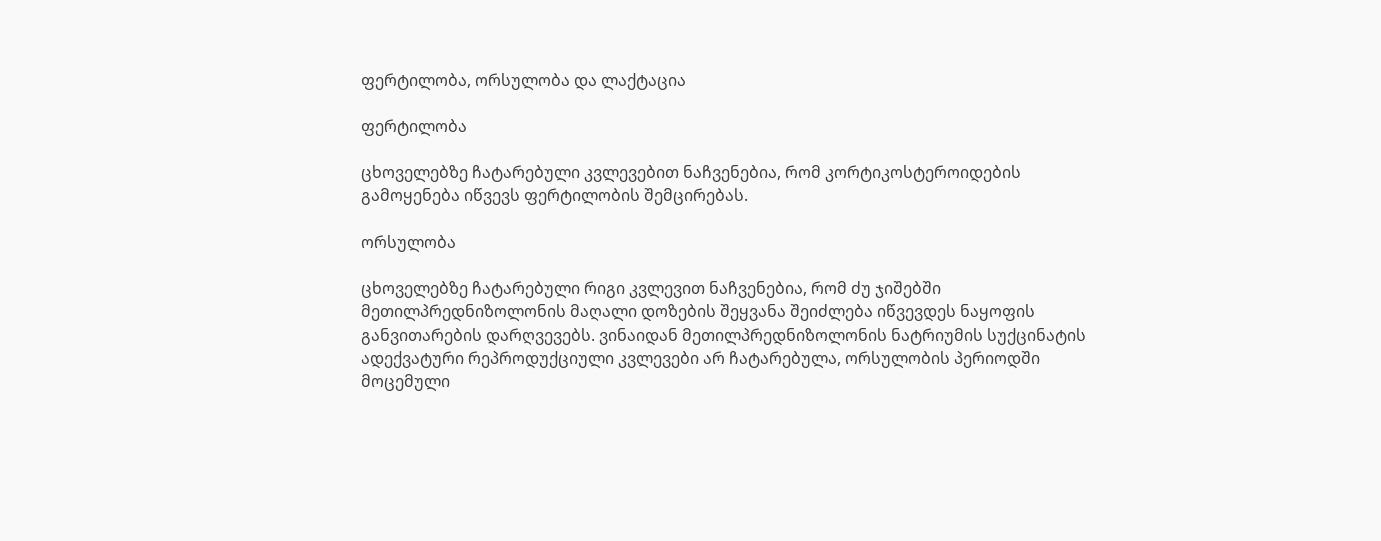ფერტილობა, ორსულობა და ლაქტაცია

ფერტილობა

ცხოველებზე ჩატარებული კვლევებით ნაჩვენებია, რომ კორტიკოსტეროიდების გამოყენება იწვევს ფერტილობის შემცირებას.

ორსულობა

ცხოველებზე ჩატარებული რიგი კვლევით ნაჩვენებია, რომ ძუ ჯიშებში მეთილპრედნიზოლონის მაღალი დოზების შეყვანა შეიძლება იწვევდეს ნაყოფის განვითარების დარღვევებს. ვინაიდან მეთილპრედნიზოლონის ნატრიუმის სუქცინატის ადექვატური რეპროდუქციული კვლევები არ ჩატარებულა, ორსულობის პერიოდში მოცემული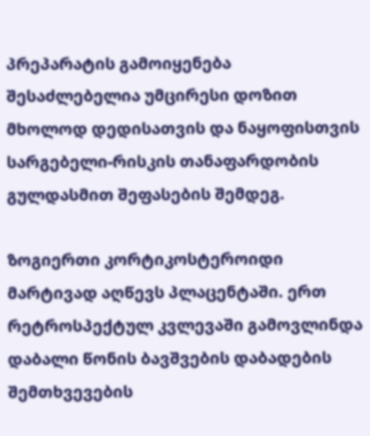პრეპარატის გამოიყენება შესაძლებელია უმცირესი დოზით მხოლოდ დედისათვის და ნაყოფისთვის სარგებელი-რისკის თანაფარდობის გულდასმით შეფასების შემდეგ.

ზოგიერთი კორტიკოსტეროიდი მარტივად აღწევს პლაცენტაში. ერთ რეტროსპექტულ კვლევაში გამოვლინდა დაბალი წონის ბავშვების დაბადების შემთხვევების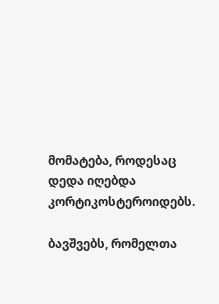მომატება, როდესაც დედა იღებდა კორტიკოსტეროიდებს.

ბავშვებს, რომელთა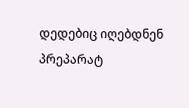დედებიც იღებდნენ პრეპარატ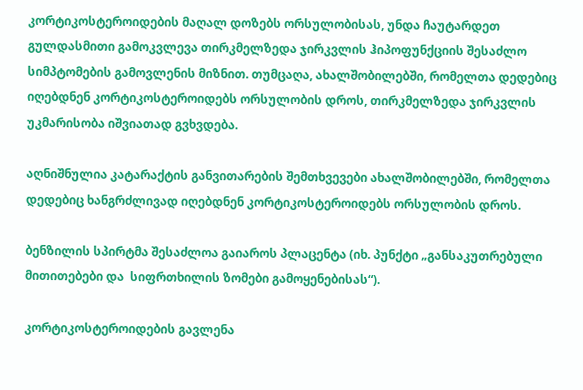კორტიკოსტეროიდების მაღალ დოზებს ორსულობისას, უნდა ჩაუტარდეთ გულდასმითი გამოკვლევა თირკმელზედა ჯირკვლის ჰიპოფუნქციის შესაძლო სიმპტომების გამოვლენის მიზნით. თუმცაღა, ახალშობილებში, რომელთა დედებიც იღებდნენ კორტიკოსტეროიდებს ორსულობის დროს, თირკმელზედა ჯირკვლის უკმარისობა იშვიათად გვხვდება.

აღნიშნულია კატარაქტის განვითარების შემთხვევები ახალშობილებში, რომელთა დედებიც ხანგრძლივად იღებდნენ კორტიკოსტეროიდებს ორსულობის დროს.

ბენზილის სპირტმა შესაძლოა გაიაროს პლაცენტა (იხ. პუნქტი „განსაკუთრებული მითითებები და  სიფრთხილის ზომები გამოყენებისას“).

კორტიკოსტეროიდების გავლენა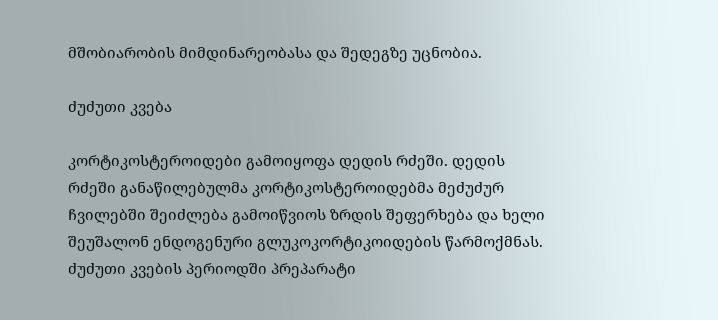მშობიარობის მიმდინარეობასა და შედეგზე უცნობია.

ძუძუთი კვება

კორტიკოსტეროიდები გამოიყოფა დედის რძეში. დედის რძეში განაწილებულმა კორტიკოსტეროიდებმა მეძუძურ ჩვილებში შეიძლება გამოიწვიოს ზრდის შეფერხება და ხელი შეუშალონ ენდოგენური გლუკოკორტიკოიდების წარმოქმნას. ძუძუთი კვების პერიოდში პრეპარატი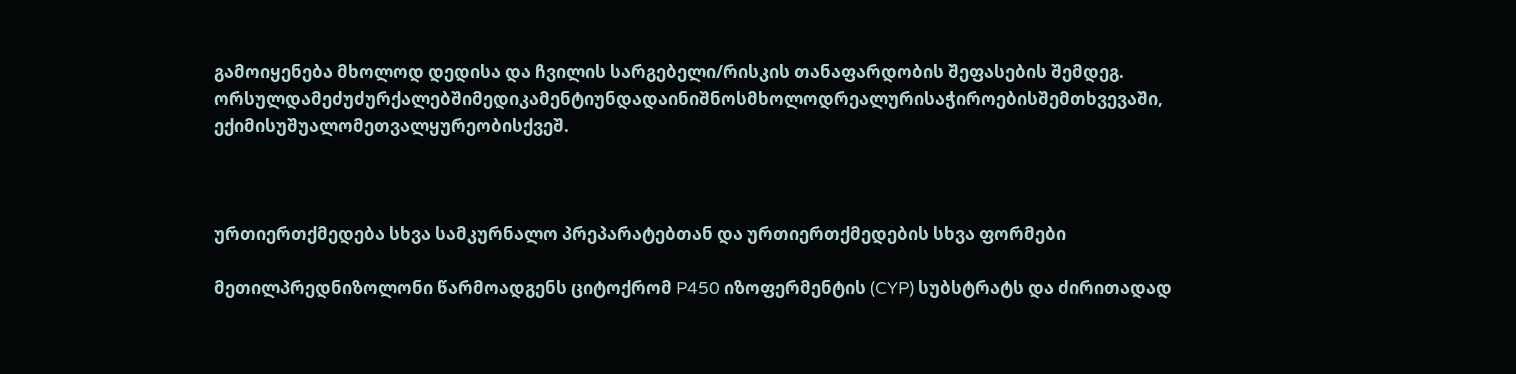გამოიყენება მხოლოდ დედისა და ჩვილის სარგებელი/რისკის თანაფარდობის შეფასების შემდეგ.
ორსულდამეძუძურქალებშიმედიკამენტიუნდადაინიშნოსმხოლოდრეალურისაჭიროებისშემთხვევაში, ექიმისუშუალომეთვალყურეობისქვეშ.



ურთიერთქმედება სხვა სამკურნალო პრეპარატებთან და ურთიერთქმედების სხვა ფორმები

მეთილპრედნიზოლონი წარმოადგენს ციტოქრომ P450 იზოფერმენტის (CYP) სუბსტრატს და ძირითადად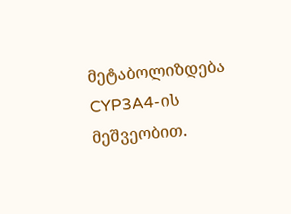მეტაბოლიზდება CYP3A4-ის მეშვეობით.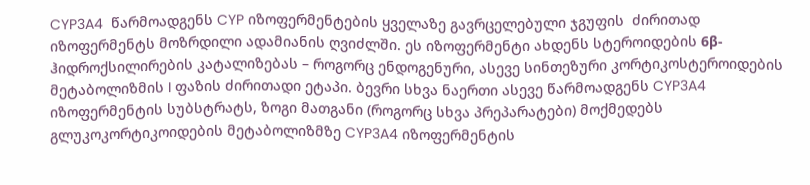CYP3A4  წარმოადგენს CYP იზოფერმენტების ყველაზე გავრცელებული ჯგუფის  ძირითად იზოფერმენტს მოზრდილი ადამიანის ღვიძლში. ეს იზოფერმენტი ახდენს სტეროიდების 6β-ჰიდროქსილირების კატალიზებას – როგორც ენდოგენური, ასევე სინთეზური კორტიკოსტეროიდების მეტაბოლიზმის I ფაზის ძირითადი ეტაპი. ბევრი სხვა ნაერთი ასევე წარმოადგენს CYP3A4 იზოფერმენტის სუბსტრატს, ზოგი მათგანი (როგორც სხვა პრეპარატები) მოქმედებს გლუკოკორტიკოიდების მეტაბოლიზმზე CYP3A4 იზოფერმენტის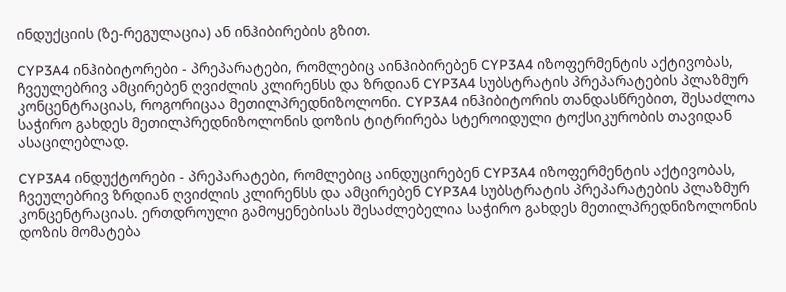ინდუქციის (ზე-რეგულაცია) ან ინჰიბირების გზით.

CYP3A4 ინჰიბიტორები - პრეპარატები, რომლებიც აინჰიბირებენ CYP3A4 იზოფერმენტის აქტივობას, ჩვეულებრივ ამცირებენ ღვიძლის კლირენსს და ზრდიან CYP3A4 სუბსტრატის პრეპარატების პლაზმურ კონცენტრაციას, როგორიცაა მეთილპრედნიზოლონი. CYP3A4 ინჰიბიტორის თანდასწრებით, შესაძლოა საჭირო გახდეს მეთილპრედნიზოლონის დოზის ტიტრირება სტეროიდული ტოქსიკურობის თავიდან ასაცილებლად.

CYP3A4 ინდუქტორები - პრეპარატები, რომლებიც აინდუცირებენ CYP3A4 იზოფერმენტის აქტივობას, ჩვეულებრივ ზრდიან ღვიძლის კლირენსს და ამცირებენ CYP3A4 სუბსტრატის პრეპარატების პლაზმურ კონცენტრაციას. ერთდროული გამოყენებისას შესაძლებელია საჭირო გახდეს მეთილპრედნიზოლონის დოზის მომატება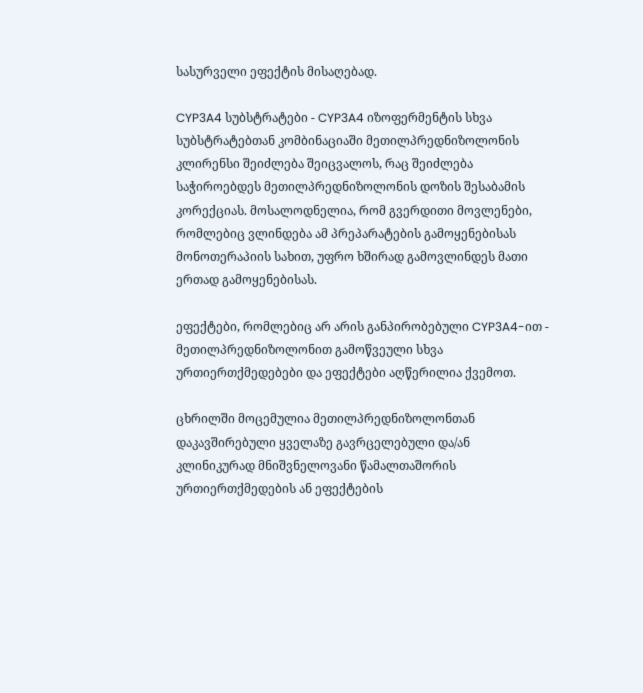სასურველი ეფექტის მისაღებად.

CYP3A4 სუბსტრატები - CYP3A4 იზოფერმენტის სხვა სუბსტრატებთან კომბინაციაში მეთილპრედნიზოლონის კლირენსი შეიძლება შეიცვალოს, რაც შეიძლება საჭიროებდეს მეთილპრედნიზოლონის დოზის შესაბამის კორექციას. მოსალოდნელია, რომ გვერდითი მოვლენები, რომლებიც ვლინდება ამ პრეპარატების გამოყენებისას მონოთერაპიის სახით, უფრო ხშირად გამოვლინდეს მათი ერთად გამოყენებისას.

ეფექტები, რომლებიც არ არის განპირობებული CYP3A4-ით - მეთილპრედნიზოლონით გამოწვეული სხვა ურთიერთქმედებები და ეფექტები აღწერილია ქვემოთ.

ცხრილში მოცემულია მეთილპრედნიზოლონთან დაკავშირებული ყველაზე გავრცელებული და/ან კლინიკურად მნიშვნელოვანი წამალთაშორის ურთიერთქმედების ან ეფექტების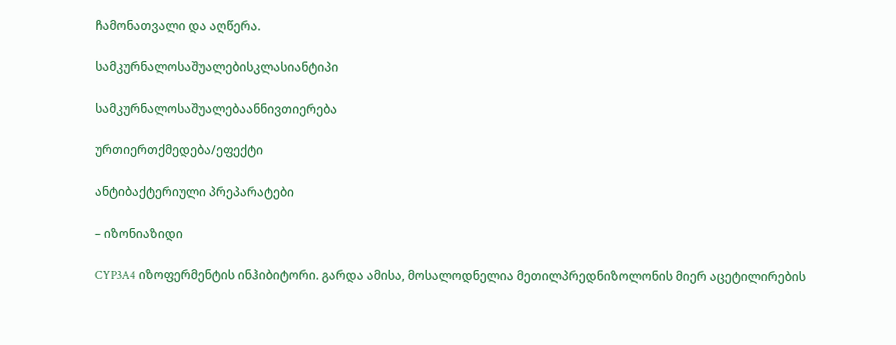ჩამონათვალი და აღწერა.

სამკურნალოსაშუალებისკლასიანტიპი

სამკურნალოსაშუალებაანნივთიერება

ურთიერთქმედება/ეფექტი

ანტიბაქტერიული პრეპარატები

– იზონიაზიდი

CYP3A4 იზოფერმენტის ინჰიბიტორი. გარდა ამისა, მოსალოდნელია მეთილპრედნიზოლონის მიერ აცეტილირების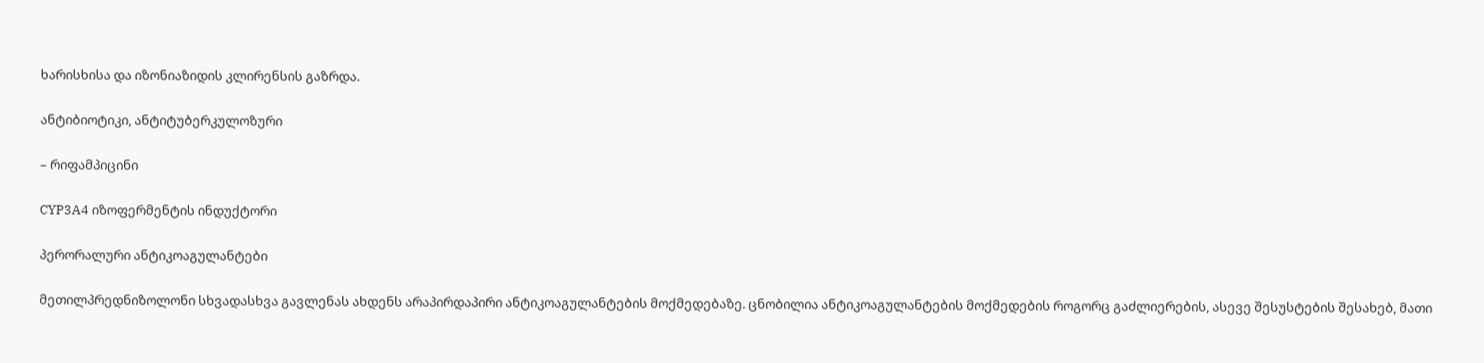ხარისხისა და იზონიაზიდის კლირენსის გაზრდა.

ანტიბიოტიკი, ანტიტუბერკულოზური

– რიფამპიცინი

CYP3A4 იზოფერმენტის ინდუქტორი

პერორალური ანტიკოაგულანტები

მეთილპრედნიზოლონი სხვადასხვა გავლენას ახდენს არაპირდაპირი ანტიკოაგულანტების მოქმედებაზე. ცნობილია ანტიკოაგულანტების მოქმედების როგორც გაძლიერების, ასევე შესუსტების შესახებ, მათი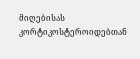მიღებისას კორტიკოსტეროიდებთან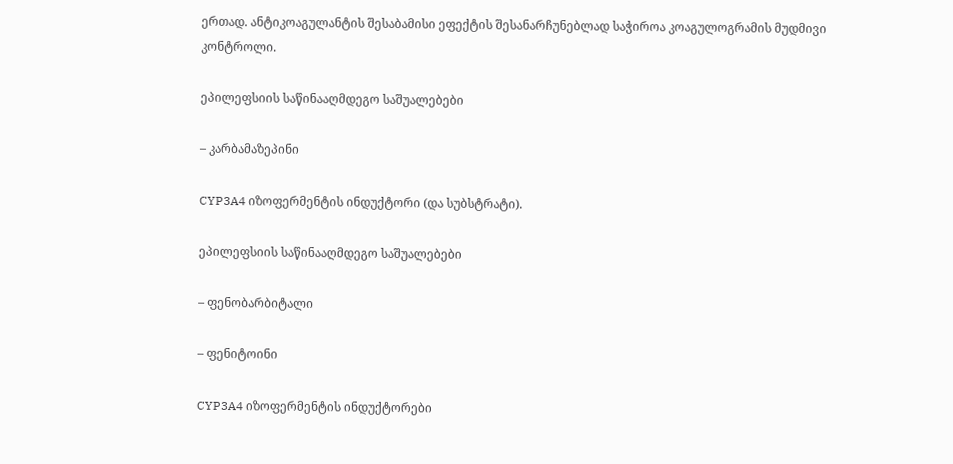ერთად. ანტიკოაგულანტის შესაბამისი ეფექტის შესანარჩუნებლად საჭიროა კოაგულოგრამის მუდმივი კონტროლი.

ეპილეფსიის საწინააღმდეგო საშუალებები

– კარბამაზეპინი

CYP3A4 იზოფერმენტის ინდუქტორი (და სუბსტრატი).

ეპილეფსიის საწინააღმდეგო საშუალებები

– ფენობარბიტალი

– ფენიტოინი

CYP3A4 იზოფერმენტის ინდუქტორები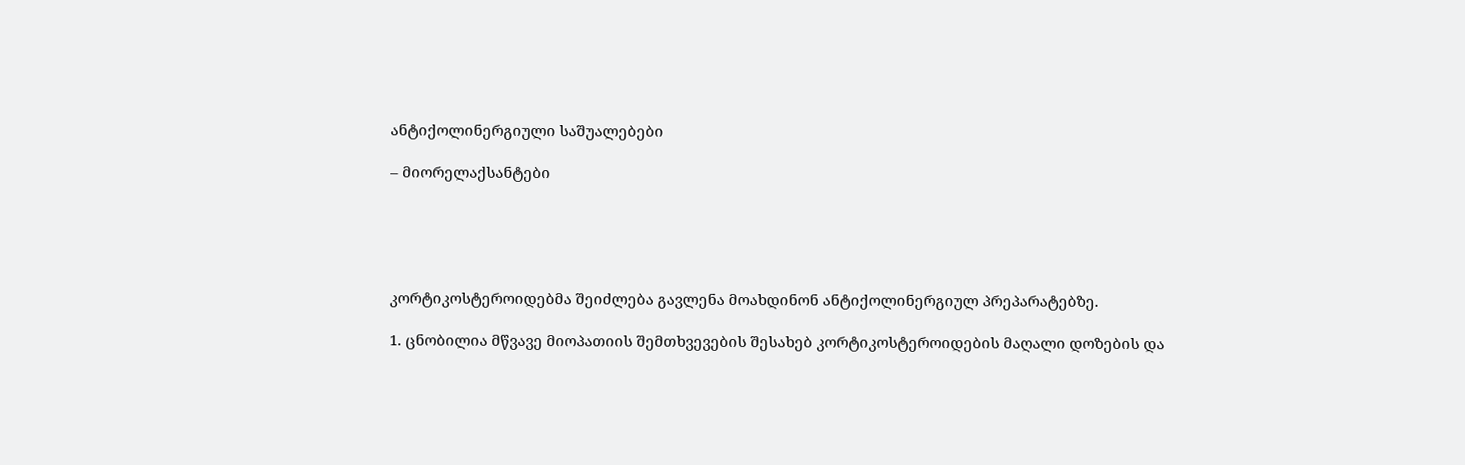ანტიქოლინერგიული საშუალებები

– მიორელაქსანტები





კორტიკოსტეროიდებმა შეიძლება გავლენა მოახდინონ ანტიქოლინერგიულ პრეპარატებზე.

1. ცნობილია მწვავე მიოპათიის შემთხვევების შესახებ კორტიკოსტეროიდების მაღალი დოზების და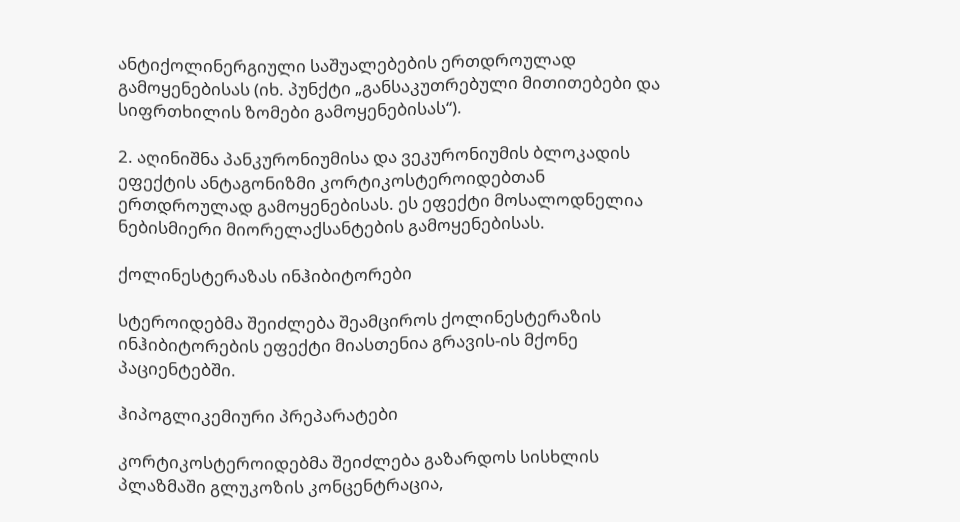ანტიქოლინერგიული საშუალებების ერთდროულად გამოყენებისას (იხ. პუნქტი „განსაკუთრებული მითითებები და  სიფრთხილის ზომები გამოყენებისას“).

2. აღინიშნა პანკურონიუმისა და ვეკურონიუმის ბლოკადის ეფექტის ანტაგონიზმი კორტიკოსტეროიდებთან ერთდროულად გამოყენებისას. ეს ეფექტი მოსალოდნელია ნებისმიერი მიორელაქსანტების გამოყენებისას.

ქოლინესტერაზას ინჰიბიტორები

სტეროიდებმა შეიძლება შეამციროს ქოლინესტერაზის ინჰიბიტორების ეფექტი მიასთენია გრავის-ის მქონე პაციენტებში.

ჰიპოგლიკემიური პრეპარატები

კორტიკოსტეროიდებმა შეიძლება გაზარდოს სისხლის პლაზმაში გლუკოზის კონცენტრაცია,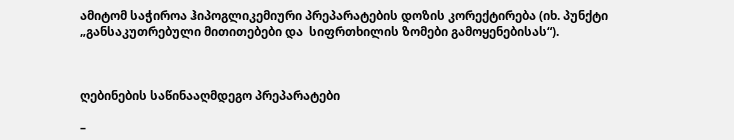ამიტომ საჭიროა ჰიპოგლიკემიური პრეპარატების დოზის კორექტირება (იხ. პუნქტი „განსაკუთრებული მითითებები და  სიფრთხილის ზომები გამოყენებისას“).



ღებინების საწინააღმდეგო პრეპარატები

–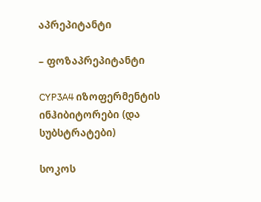აპრეპიტანტი

– ფოზაპრეპიტანტი

CYP3A4 იზოფერმენტის ინჰიბიტორები (და სუბსტრატები)

სოკოს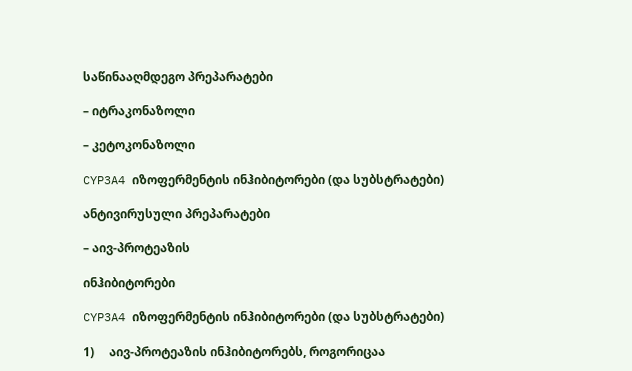საწინააღმდეგო პრეპარატები

– იტრაკონაზოლი

– კეტოკონაზოლი

CYP3A4 იზოფერმენტის ინჰიბიტორები (და სუბსტრატები)

ანტივირუსული პრეპარატები

– აივ-პროტეაზის

ინჰიბიტორები

CYP3A4 იზოფერმენტის ინჰიბიტორები (და სუბსტრატები)

1)     აივ-პროტეაზის ინჰიბიტორებს, როგორიცაა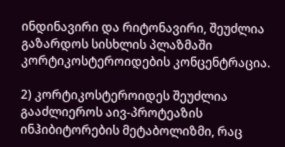ინდინავირი და რიტონავირი, შეუძლია გაზარდოს სისხლის პლაზმაში კორტიკოსტეროიდების კონცენტრაცია.

2) კორტიკოსტეროიდეს შეუძლია გააძლიეროს აივ-პროტეაზის ინჰიბიტორების მეტაბოლიზმი, რაც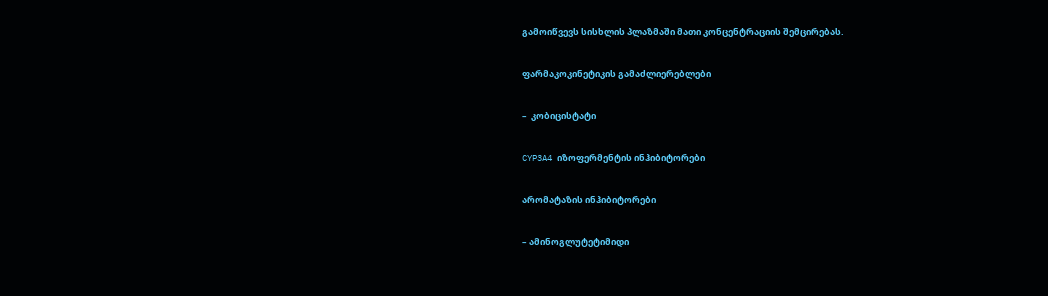გამოიწვევს სისხლის პლაზმაში მათი კონცენტრაციის შემცირებას.

ფარმაკოკინეტიკის გამაძლიერებლები

–  კობიცისტატი

CYP3A4 იზოფერმენტის ინჰიბიტორები

არომატაზის ინჰიბიტორები

– ამინოგლუტეტიმიდი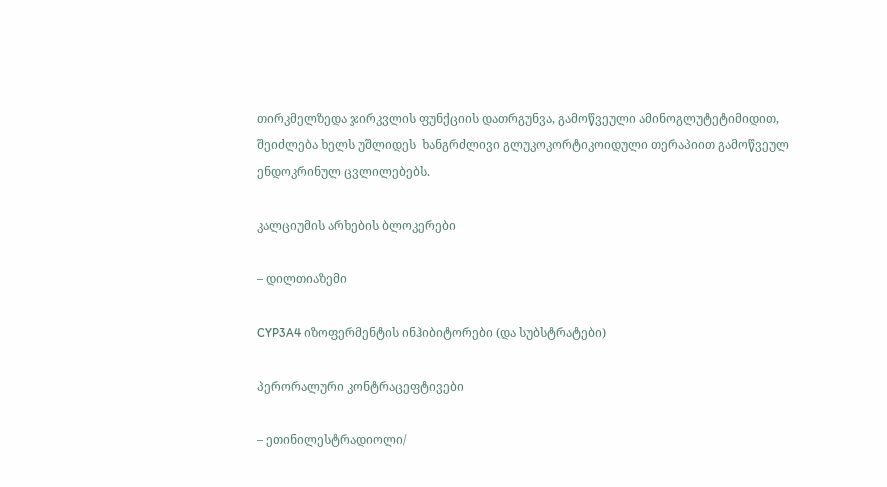თირკმელზედა ჯირკვლის ფუნქციის დათრგუნვა, გამოწვეული ამინოგლუტეტიმიდით, შეიძლება ხელს უშლიდეს  ხანგრძლივი გლუკოკორტიკოიდული თერაპიით გამოწვეულ ენდოკრინულ ცვლილებებს.

კალციუმის არხების ბლოკერები

– დილთიაზემი

CYP3A4 იზოფერმენტის ინჰიბიტორები (და სუბსტრატები)

პერორალური კონტრაცეფტივები

– ეთინილესტრადიოლი/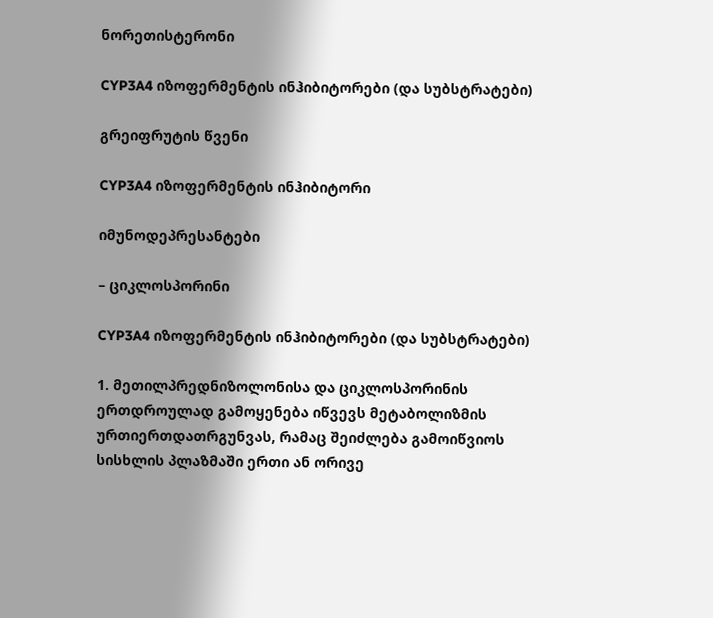ნორეთისტერონი

CYP3A4 იზოფერმენტის ინჰიბიტორები (და სუბსტრატები)

გრეიფრუტის წვენი

CYP3A4 იზოფერმენტის ინჰიბიტორი

იმუნოდეპრესანტები

– ციკლოსპორინი

CYP3A4 იზოფერმენტის ინჰიბიტორები (და სუბსტრატები)

1. მეთილპრედნიზოლონისა და ციკლოსპორინის ერთდროულად გამოყენება იწვევს მეტაბოლიზმის ურთიერთდათრგუნვას, რამაც შეიძლება გამოიწვიოს სისხლის პლაზმაში ერთი ან ორივე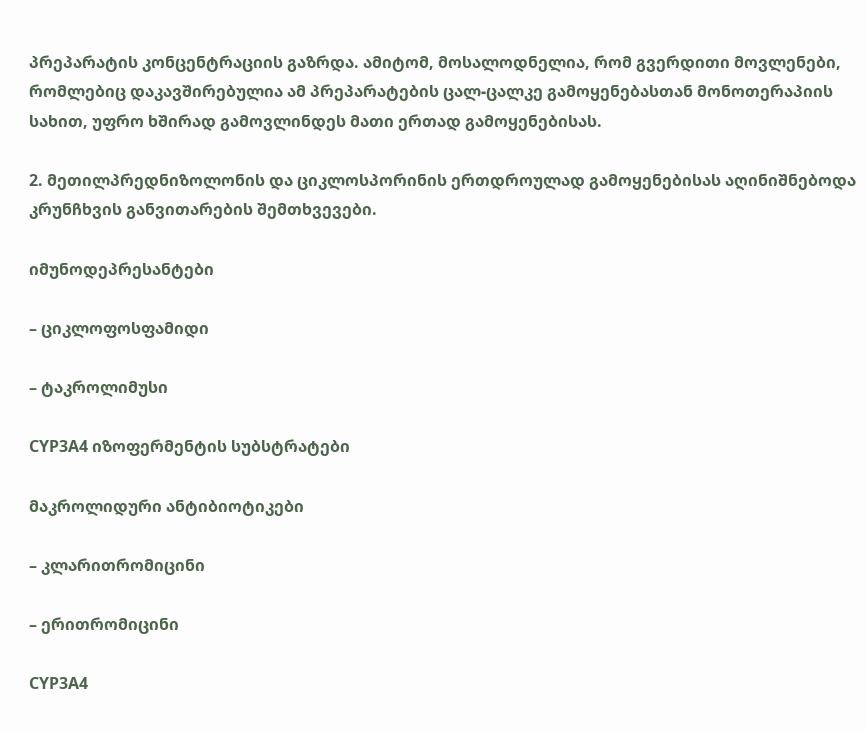პრეპარატის კონცენტრაციის გაზრდა. ამიტომ, მოსალოდნელია, რომ გვერდითი მოვლენები, რომლებიც დაკავშირებულია ამ პრეპარატების ცალ-ცალკე გამოყენებასთან მონოთერაპიის სახით, უფრო ხშირად გამოვლინდეს მათი ერთად გამოყენებისას.

2. მეთილპრედნიზოლონის და ციკლოსპორინის ერთდროულად გამოყენებისას აღინიშნებოდა კრუნჩხვის განვითარების შემთხვევები.

იმუნოდეპრესანტები

– ციკლოფოსფამიდი

– ტაკროლიმუსი

CYP3A4 იზოფერმენტის სუბსტრატები

მაკროლიდური ანტიბიოტიკები

– კლარითრომიცინი

– ერითრომიცინი

CYP3A4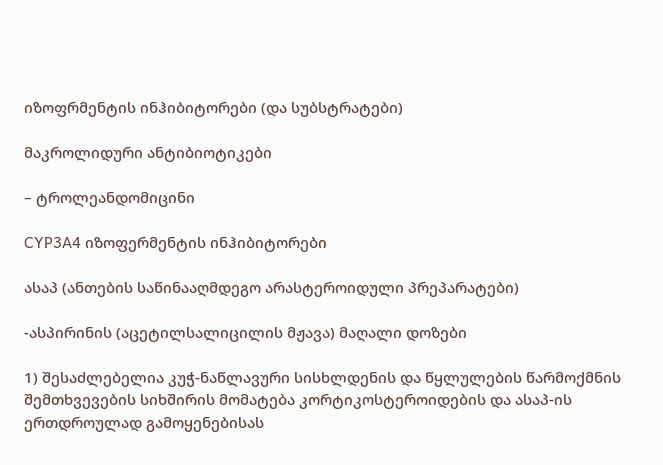იზოფრმენტის ინჰიბიტორები (და სუბსტრატები)

მაკროლიდური ანტიბიოტიკები

– ტროლეანდომიცინი

CYP3A4 იზოფერმენტის ინჰიბიტორები

ასაპ (ანთების საწინააღმდეგო არასტეროიდული პრეპარატები)

-ასპირინის (აცეტილსალიცილის მჟავა) მაღალი დოზები

1) შესაძლებელია კუჭ-ნაწლავური სისხლდენის და წყლულების წარმოქმნის შემთხვევების სიხშირის მომატება კორტიკოსტეროიდების და ასაპ-ის ერთდროულად გამოყენებისას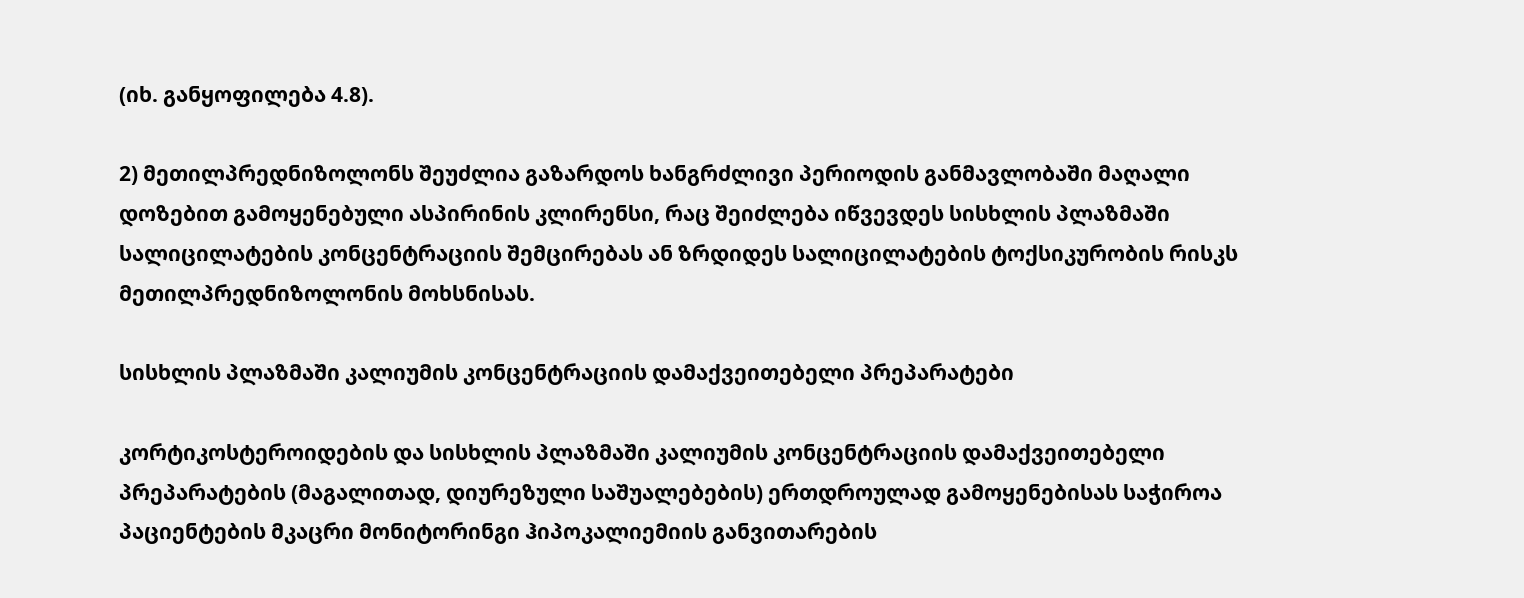(იხ. განყოფილება 4.8).

2) მეთილპრედნიზოლონს შეუძლია გაზარდოს ხანგრძლივი პერიოდის განმავლობაში მაღალი დოზებით გამოყენებული ასპირინის კლირენსი, რაც შეიძლება იწვევდეს სისხლის პლაზმაში სალიცილატების კონცენტრაციის შემცირებას ან ზრდიდეს სალიცილატების ტოქსიკურობის რისკს მეთილპრედნიზოლონის მოხსნისას.

სისხლის პლაზმაში კალიუმის კონცენტრაციის დამაქვეითებელი პრეპარატები

კორტიკოსტეროიდების და სისხლის პლაზმაში კალიუმის კონცენტრაციის დამაქვეითებელი პრეპარატების (მაგალითად, დიურეზული საშუალებების) ერთდროულად გამოყენებისას საჭიროა პაციენტების მკაცრი მონიტორინგი ჰიპოკალიემიის განვითარების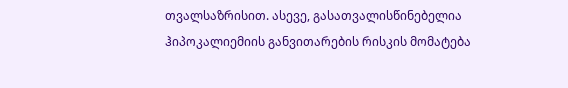თვალსაზრისით. ასევე, გასათვალისწინებელია ჰიპოკალიემიის განვითარების რისკის მომატება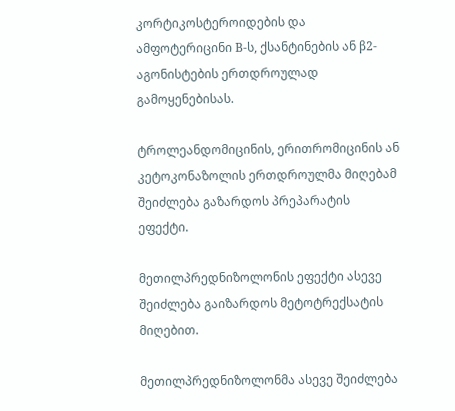კორტიკოსტეროიდების და ამფოტერიცინი В-ს, ქსანტინების ან β2-აგონისტების ერთდროულად გამოყენებისას.

ტროლეანდომიცინის, ერითრომიცინის ან კეტოკონაზოლის ერთდროულმა მიღებამ შეიძლება გაზარდოს პრეპარატის ეფექტი.

მეთილპრედნიზოლონის ეფექტი ასევე შეიძლება გაიზარდოს მეტოტრექსატის მიღებით.

მეთილპრედნიზოლონმა ასევე შეიძლება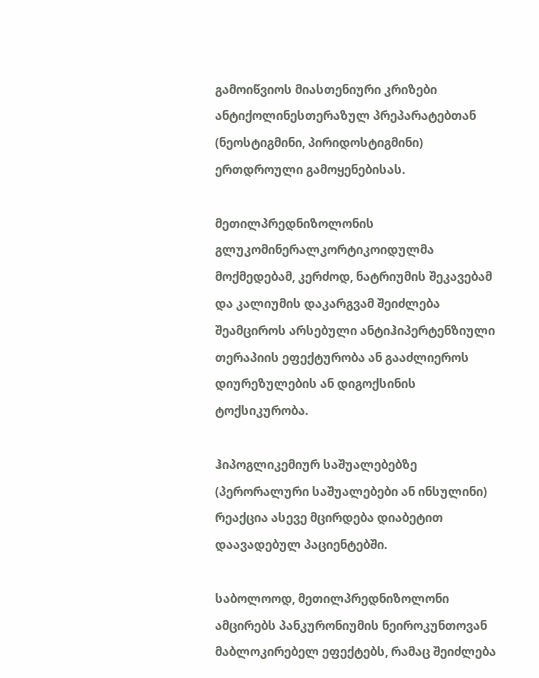გამოიწვიოს მიასთენიური კრიზები ანტიქოლინესთერაზულ პრეპარატებთან (ნეოსტიგმინი, პირიდოსტიგმინი) ერთდროული გამოყენებისას.

მეთილპრედნიზოლონის გლუკომინერალკორტიკოიდულმა მოქმედებამ, კერძოდ, ნატრიუმის შეკავებამ და კალიუმის დაკარგვამ შეიძლება შეამციროს არსებული ანტიჰიპერტენზიული თერაპიის ეფექტურობა ან გააძლიეროს დიურეზულების ან დიგოქსინის ტოქსიკურობა.

ჰიპოგლიკემიურ საშუალებებზე (პერორალური საშუალებები ან ინსულინი) რეაქცია ასევე მცირდება დიაბეტით დაავადებულ პაციენტებში.

საბოლოოდ, მეთილპრედნიზოლონი ამცირებს პანკურონიუმის ნეიროკუნთოვან მაბლოკირებელ ეფექტებს, რამაც შეიძლება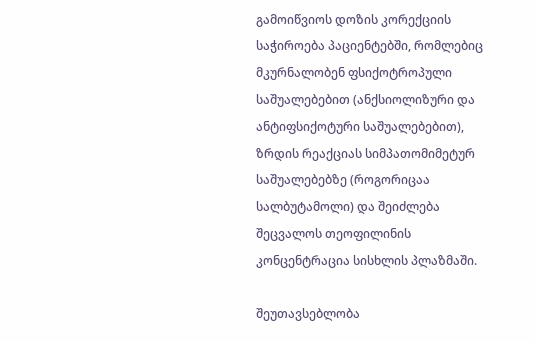გამოიწვიოს დოზის კორექციის საჭიროება პაციენტებში, რომლებიც მკურნალობენ ფსიქოტროპული საშუალებებით (ანქსიოლიზური და ანტიფსიქოტური საშუალებებით), ზრდის რეაქციას სიმპათომიმეტურ საშუალებებზე (როგორიცაა სალბუტამოლი) და შეიძლება შეცვალოს თეოფილინის კონცენტრაცია სისხლის პლაზმაში.

შეუთავსებლობა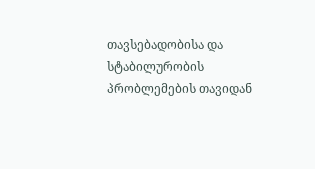თავსებადობისა და სტაბილურობის პრობლემების თავიდან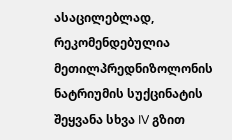ასაცილებლად, რეკომენდებულია მეთილპრედნიზოლონის ნატრიუმის სუქცინატის შეყვანა სხვა IV გზით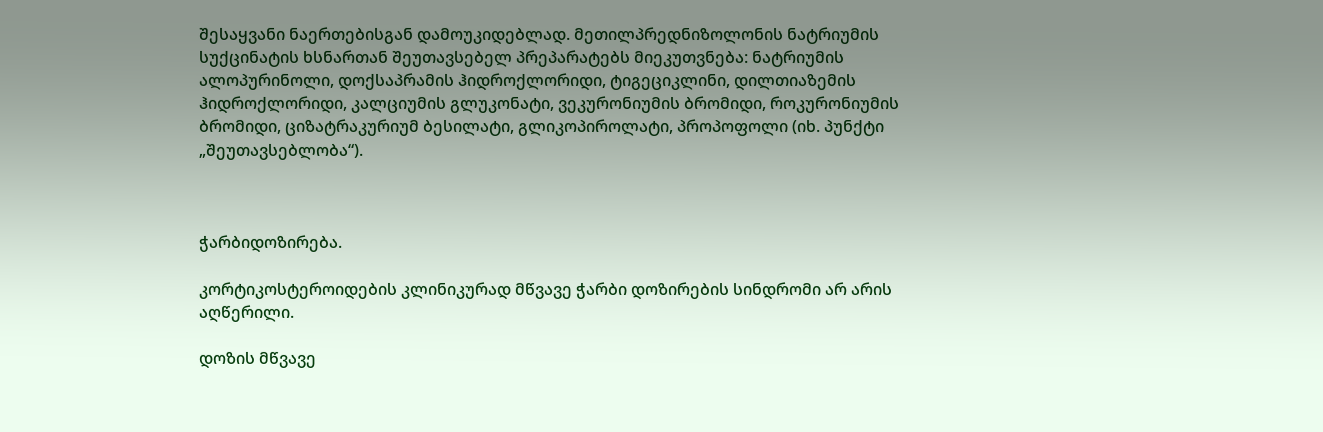შესაყვანი ნაერთებისგან დამოუკიდებლად. მეთილპრედნიზოლონის ნატრიუმის სუქცინატის ხსნართან შეუთავსებელ პრეპარატებს მიეკუთვნება: ნატრიუმის ალოპურინოლი, დოქსაპრამის ჰიდროქლორიდი, ტიგეციკლინი, დილთიაზემის ჰიდროქლორიდი, კალციუმის გლუკონატი, ვეკურონიუმის ბრომიდი, როკურონიუმის ბრომიდი, ციზატრაკურიუმ ბესილატი, გლიკოპიროლატი, პროპოფოლი (იხ. პუნქტი „შეუთავსებლობა“).



ჭარბიდოზირება.

კორტიკოსტეროიდების კლინიკურად მწვავე ჭარბი დოზირების სინდრომი არ არის აღწერილი.

დოზის მწვავე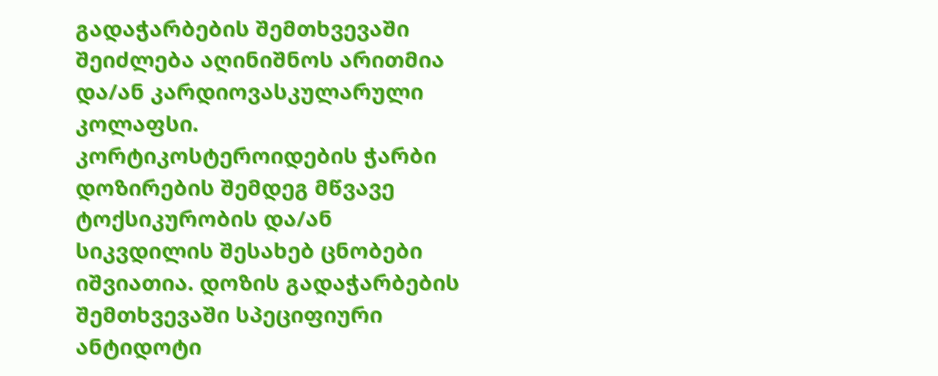გადაჭარბების შემთხვევაში შეიძლება აღინიშნოს არითმია და/ან კარდიოვასკულარული კოლაფსი. კორტიკოსტეროიდების ჭარბი დოზირების შემდეგ მწვავე ტოქსიკურობის და/ან სიკვდილის შესახებ ცნობები იშვიათია. დოზის გადაჭარბების შემთხვევაში სპეციფიური ანტიდოტი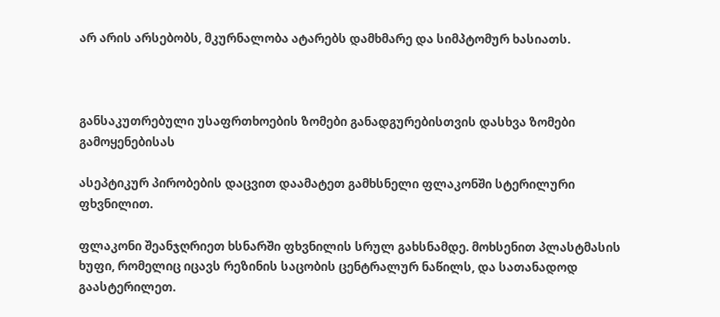არ არის არსებობს, მკურნალობა ატარებს დამხმარე და სიმპტომურ ხასიათს.



განსაკუთრებული უსაფრთხოების ზომები განადგურებისთვის დასხვა ზომები გამოყენებისას

ასეპტიკურ პირობების დაცვით დაამატეთ გამხსნელი ფლაკონში სტერილური ფხვნილით.

ფლაკონი შეანჯღრიეთ ხსნარში ფხვნილის სრულ გახსნამდე. მოხსენით პლასტმასის ხუფი, რომელიც იცავს რეზინის საცობის ცენტრალურ ნაწილს, და სათანადოდ გაასტერილეთ.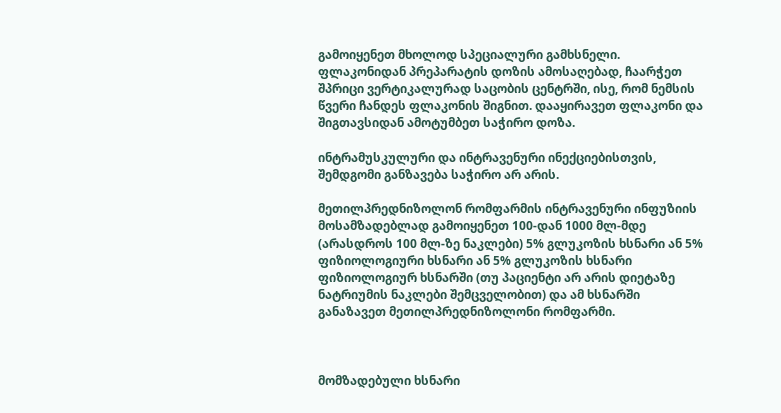გამოიყენეთ მხოლოდ სპეციალური გამხსნელი. ფლაკონიდან პრეპარატის დოზის ამოსაღებად, ჩაარჭეთ შპრიცი ვერტიკალურად საცობის ცენტრში, ისე, რომ ნემსის წვერი ჩანდეს ფლაკონის შიგნით. დააყირავეთ ფლაკონი და შიგთავსიდან ამოტუმბეთ საჭირო დოზა.

ინტრამუსკულური და ინტრავენური ინექციებისთვის, შემდგომი განზავება საჭირო არ არის.

მეთილპრედნიზოლონ რომფარმის ინტრავენური ინფუზიის მოსამზადებლად გამოიყენეთ 100-დან 1000 მლ-მდე (არასდროს 100 მლ-ზე ნაკლები) 5% გლუკოზის ხსნარი ან 5% ფიზიოლოგიური ხსნარი ან 5% გლუკოზის ხსნარი ფიზიოლოგიურ ხსნარში (თუ პაციენტი არ არის დიეტაზე ნატრიუმის ნაკლები შემცველობით) და ამ ხსნარში განაზავეთ მეთილპრედნიზოლონი რომფარმი.



მომზადებული ხსნარი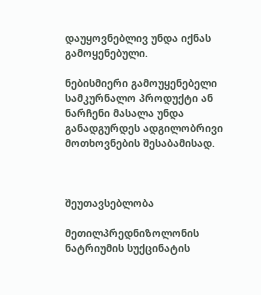დაუყოვნებლივ უნდა იქნას გამოყენებული.

ნებისმიერი გამოუყენებელი სამკურნალო პროდუქტი ან ნარჩენი მასალა უნდა განადგურდეს ადგილობრივი მოთხოვნების შესაბამისად.



შეუთავსებლობა

მეთილპრედნიზოლონის ნატრიუმის სუქცინატის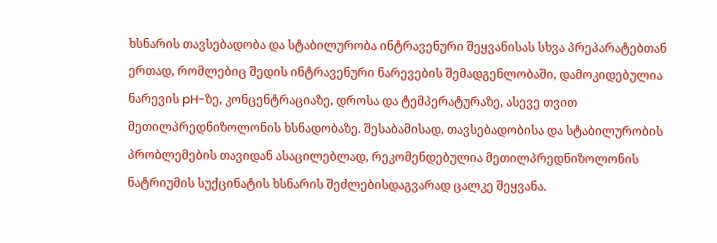ხსნარის თავსებადობა და სტაბილურობა ინტრავენური შეყვანისას სხვა პრეპარატებთან ერთად, რომლებიც შედის ინტრავენური ნარევების შემადგენლობაში, დამოკიდებულია ნარევის pH-ზე, კონცენტრაციაზე, დროსა და ტემპერატურაზე, ასევე თვით მეთილპრედნიზოლონის ხსნადობაზე. შესაბამისად, თავსებადობისა და სტაბილურობის პრობლემების თავიდან ასაცილებლად, რეკომენდებულია მეთილპრედნიზოლონის ნატრიუმის სუქცინატის ხსნარის შეძლებისდაგვარად ცალკე შეყვანა.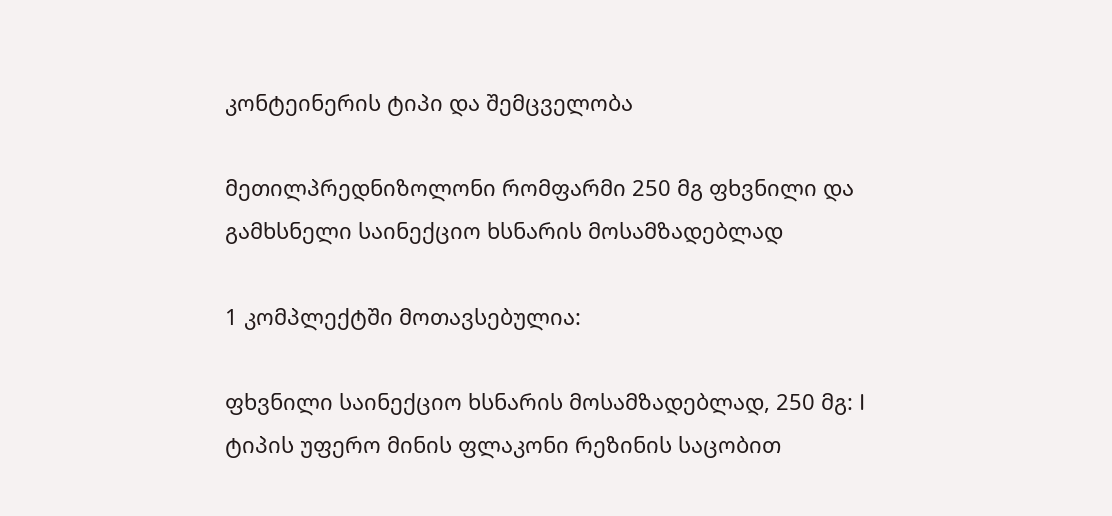კონტეინერის ტიპი და შემცველობა

მეთილპრედნიზოლონი რომფარმი 250 მგ ფხვნილი და გამხსნელი საინექციო ხსნარის მოსამზადებლად

1 კომპლექტში მოთავსებულია:

ფხვნილი საინექციო ხსნარის მოსამზადებლად, 250 მგ: I ტიპის უფერო მინის ფლაკონი რეზინის საცობით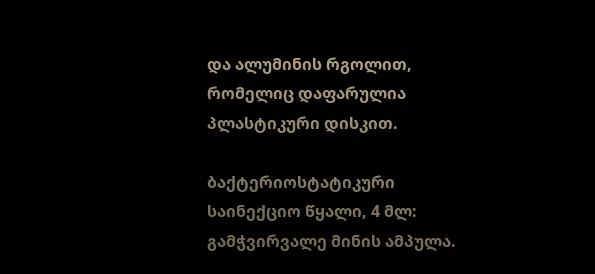და ალუმინის რგოლით, რომელიც დაფარულია პლასტიკური დისკით.

ბაქტერიოსტატიკური საინექციო წყალი, 4 მლ: გამჭვირვალე მინის ამპულა.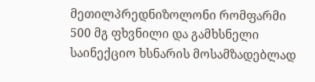მეთილპრედნიზოლონი რომფარმი 500 მგ ფხვნილი და გამხსნელი საინექციო ხსნარის მოსამზადებლად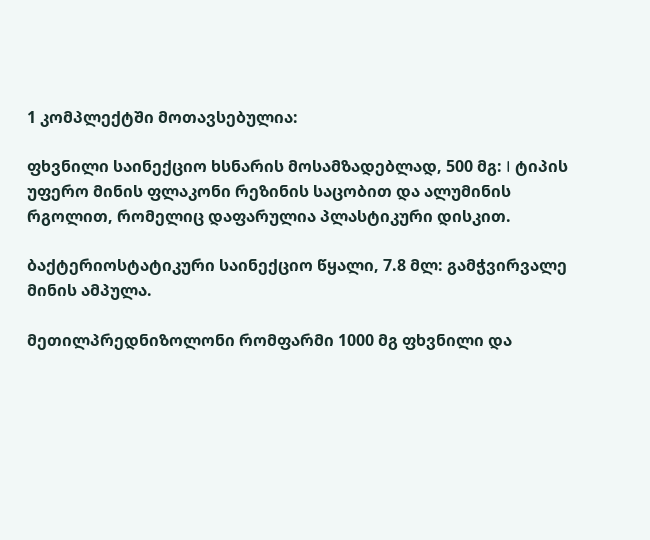1 კომპლექტში მოთავსებულია:

ფხვნილი საინექციო ხსნარის მოსამზადებლად, 500 მგ: I ტიპის უფერო მინის ფლაკონი რეზინის საცობით და ალუმინის რგოლით, რომელიც დაფარულია პლასტიკური დისკით.

ბაქტერიოსტატიკური საინექციო წყალი, 7.8 მლ: გამჭვირვალე მინის ამპულა.

მეთილპრედნიზოლონი რომფარმი 1000 მგ ფხვნილი და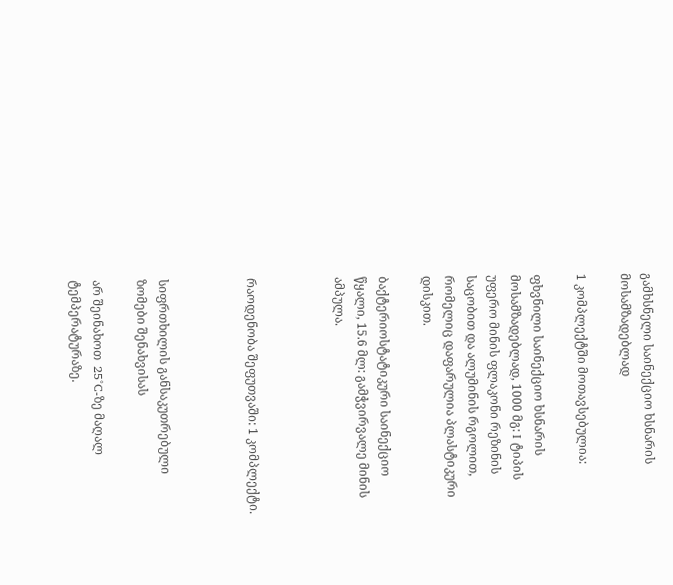გამხსნელი საინექციო ხსნარის მოსამზადებლად

1 კომპლექტში მოთავსებულია:

ფხვნილი საინექციო ხსნარის მოსამზადებლად, 1000 მგ: I ტიპის უფერო მინის ფლაკონი რეზინის საცობით და ალუმინის რგოლით, რომელიც დაფარულია პლასტიკური დისკით.

ბაქტერიოსტატიკური საინექციო წყალი, 15.6 მლ: გამჭვირვალე მინის ამპულა.



რაოდენობა შეფუთვაში: 1 კომპლექტი.



სიფრთხილის განსაკუთრებული ზომები შენახვისას

არ შეინახოთ  25°C-ზე მაღალ ტემპერატურაზე.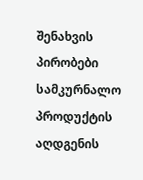შენახვის პირობები სამკურნალო პროდუქტის აღდგენის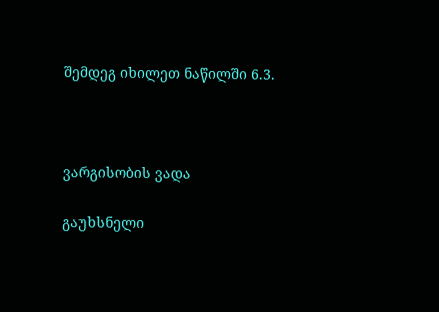შემდეგ იხილეთ ნაწილში 6.3.



ვარგისობის ვადა

გაუხსნელი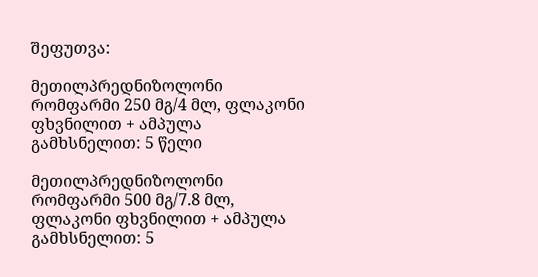შეფუთვა:

მეთილპრედნიზოლონი რომფარმი 250 მგ/4 მლ, ფლაკონი ფხვნილით + ამპულა გამხსნელით: 5 წელი

მეთილპრედნიზოლონი რომფარმი 500 მგ/7.8 მლ, ფლაკონი ფხვნილით + ამპულა გამხსნელით: 5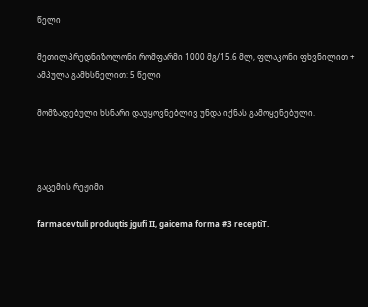წელი

მეთილპრედნიზოლონი რომფარმი 1000 მგ/15.6 მლ, ფლაკონი ფხვნილით + ამპულა გამხსნელით: 5 წელი

მომზადებული ხსნარი დაუყოვნებლივ უნდა იქნას გამოყენებული.



გაცემის რეჟიმი

farmacevtuli produqtis jgufi II, gaicema forma #3 receptiT.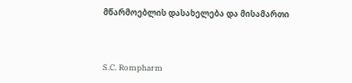მწარმოებლის დასახელება და მისამართი



S.C. Rompharm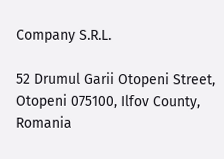Company S.R.L.

52 Drumul Garii Otopeni Street, Otopeni 075100, Ilfov County, Romania